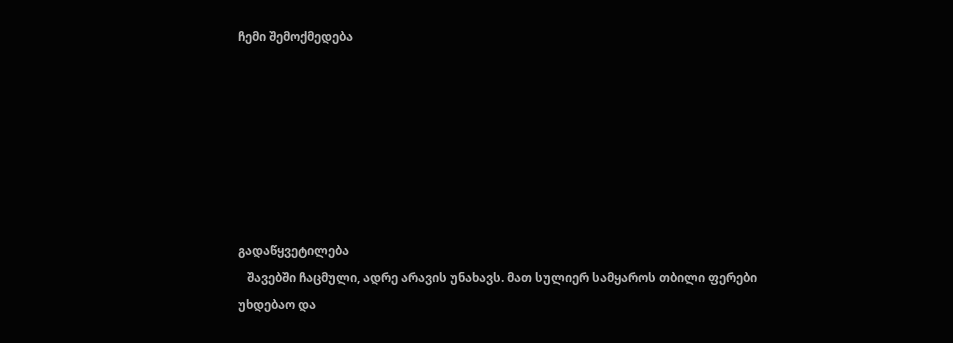ჩემი შემოქმედება







გადაწყვეტილება
   შავებში ჩაცმული, ადრე არავის უნახავს. მათ სულიერ სამყაროს თბილი ფერები უხდებაო და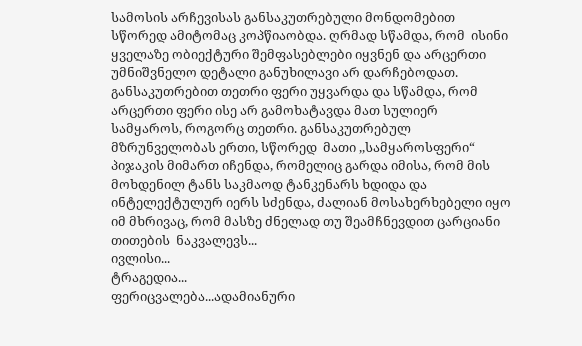სამოსის არჩევისას განსაკუთრებული მონდომებით სწორედ ამიტომაც კოპწიაობდა. ღრმად სწამდა, რომ  ისინი ყველაზე ობიექტური შემფასებლები იყვნენ და არცერთი უმნიშვნელო დეტალი განუხილავი არ დარჩებოდათ. განსაკუთრებით თეთრი ფერი უყვარდა და სწამდა, რომ არცერთი ფერი ისე არ გამოხატავდა მათ სულიერ სამყაროს, როგორც თეთრი. განსაკუთრებულ მზრუნველობას ერთი, სწორედ  მათი ,,სამყაროსფერი“ პიჯაკის მიმართ იჩენდა, რომელიც გარდა იმისა, რომ მის მოხდენილ ტანს საკმაოდ ტანკენარს ხდიდა და ინტელექტულურ იერს სძენდა, ძალიან მოსახერხებელი იყო იმ მხრივაც, რომ მასზე ძნელად თუ შეამჩნევდით ცარციანი თითების  ნაკვალევს...
ივლისი...
ტრაგედია...
ფერიცვალება...ადამიანური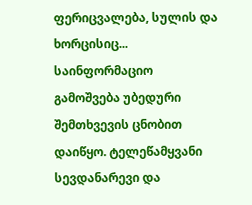ფერიცვალება, სულის და ხორცისიც...
საინფორმაციო გამოშვება უბედური შემთხვევის ცნობით დაიწყო. ტელეწამყვანი სევდანარევი და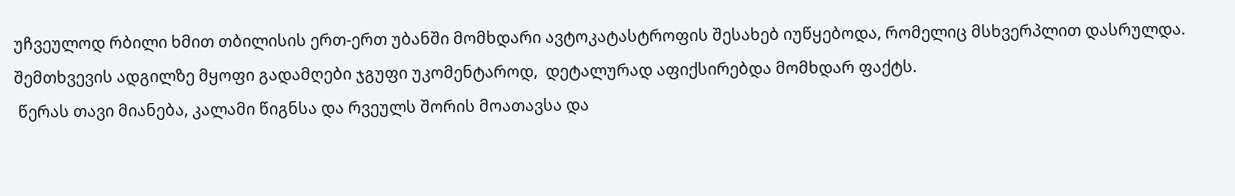უჩვეულოდ რბილი ხმით თბილისის ერთ-ერთ უბანში მომხდარი ავტოკატასტროფის შესახებ იუწყებოდა, რომელიც მსხვერპლით დასრულდა. შემთხვევის ადგილზე მყოფი გადამღები ჯგუფი უკომენტაროდ,  დეტალურად აფიქსირებდა მომხდარ ფაქტს.
 წერას თავი მიანება, კალამი წიგნსა და რვეულს შორის მოათავსა და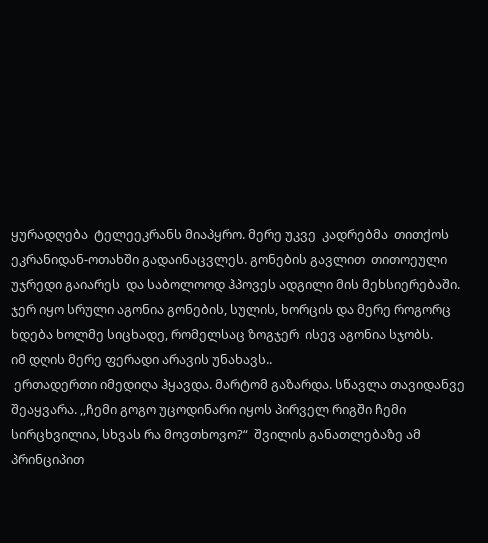ყურადღება  ტელეეკრანს მიაპყრო. მერე უკვე  კადრებმა  თითქოს ეკრანიდან-ოთახში გადაინაცვლეს. გონების გავლით  თითოეული უჯრედი გაიარეს  და საბოლოოდ ჰპოვეს ადგილი მის მეხსიერებაში.  ჯერ იყო სრული აგონია გონების, სულის, ხორცის და მერე როგორც ხდება ხოლმე სიცხადე, რომელსაც ზოგჯერ  ისევ აგონია სჯობს.
იმ დღის მერე ფერადი არავის უნახავს..
 ერთადერთი იმედიღა ჰყავდა. მარტომ გაზარდა. სწავლა თავიდანვე შეაყვარა. ,,ჩემი გოგო უცოდინარი იყოს პირველ რიგში ჩემი სირცხვილია, სხვას რა მოვთხოვო?“  შვილის განათლებაზე ამ პრინციპით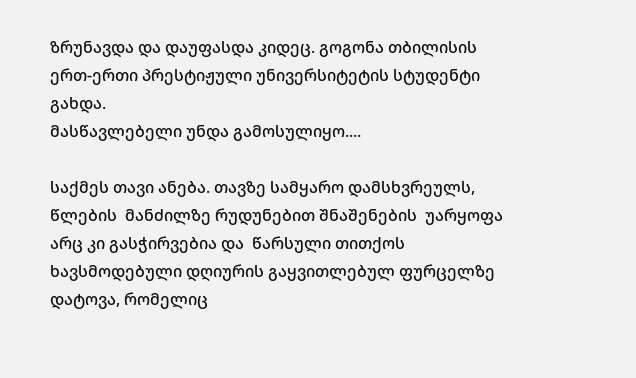ზრუნავდა და დაუფასდა კიდეც. გოგონა თბილისის  ერთ-ერთი პრესტიჟული უნივერსიტეტის სტუდენტი გახდა.
მასწავლებელი უნდა გამოსულიყო....

საქმეს თავი ანება. თავზე სამყარო დამსხვრეულს, წლების  მანძილზე რუდუნებით შნაშენების  უარყოფა არც კი გასჭირვებია და  წარსული თითქოს ხავსმოდებული დღიურის გაყვითლებულ ფურცელზე დატოვა, რომელიც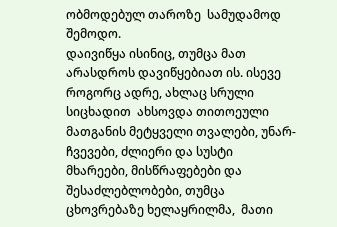ობმოდებულ თაროზე  სამუდამოდ შემოდო.
დაივიწყა ისინიც, თუმცა მათ არასდროს დავიწყებიათ ის. ისევე როგორც ადრე, ახლაც სრული სიცხადით  ახსოვდა თითოეული მათგანის მეტყველი თვალები, უნარ-ჩვევები, ძლიერი და სუსტი მხარეები, მისწრაფებები და შესაძლებლობები, თუმცა ცხოვრებაზე ხელაყრილმა,  მათი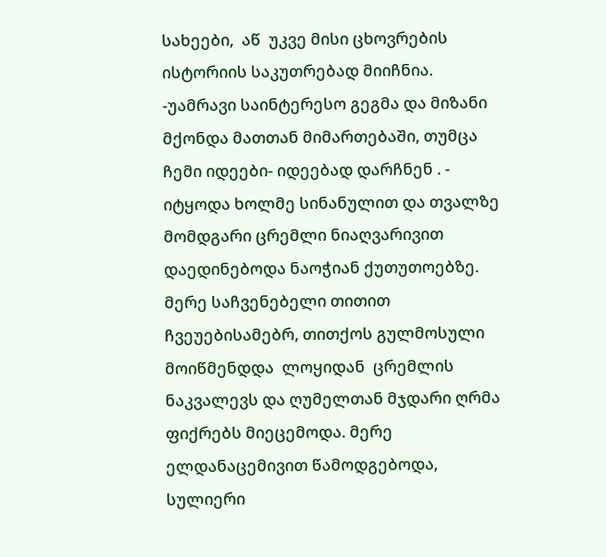სახეები,  აწ  უკვე მისი ცხოვრების  ისტორიის საკუთრებად მიიჩნია.
-უამრავი საინტერესო გეგმა და მიზანი მქონდა მათთან მიმართებაში, თუმცა ჩემი იდეები- იდეებად დარჩნენ . - იტყოდა ხოლმე სინანულით და თვალზე მომდგარი ცრემლი ნიაღვარივით დაედინებოდა ნაოჭიან ქუთუთოებზე. მერე საჩვენებელი თითით ჩვეუებისამებრ, თითქოს გულმოსული მოიწმენდდა  ლოყიდან  ცრემლის ნაკვალევს და ღუმელთან მჯდარი ღრმა ფიქრებს მიეცემოდა. მერე ელდანაცემივით წამოდგებოდა, სულიერი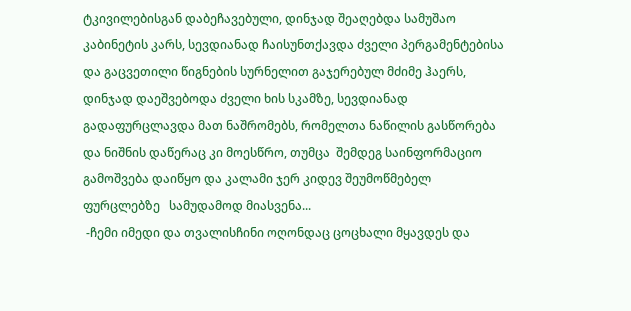ტკივილებისგან დაბეჩავებული, დინჯად შეაღებდა სამუშაო კაბინეტის კარს, სევდიანად ჩაისუნთქავდა ძველი პერგამენტებისა და გაცვეთილი წიგნების სურნელით გაჯერებულ მძიმე ჰაერს, დინჯად დაეშვებოდა ძველი ხის სკამზე, სევდიანად გადაფურცლავდა მათ ნაშრომებს, რომელთა ნაწილის გასწორება და ნიშნის დაწერაც კი მოესწრო, თუმცა  შემდეგ საინფორმაციო გამოშვება დაიწყო და კალამი ჯერ კიდევ შეუმოწმებელ  ფურცლებზე   სამუდამოდ მიასვენა...
 -ჩემი იმედი და თვალისჩინი ოღონდაც ცოცხალი მყავდეს და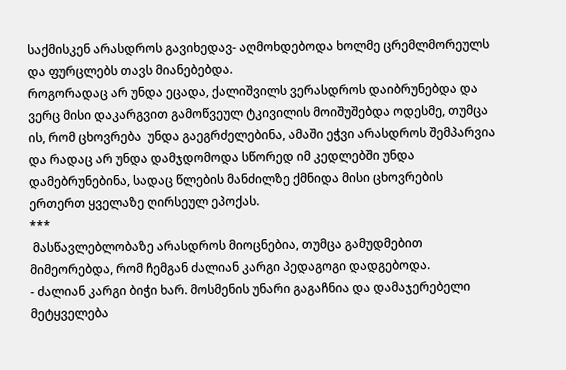საქმისკენ არასდროს გავიხედავ- აღმოხდებოდა ხოლმე ცრემლმორეულს და ფურცლებს თავს მიანებებდა.
როგორადაც არ უნდა ეცადა, ქალიშვილს ვერასდროს დაიბრუნებდა და ვერც მისი დაკარგვით გამოწვეულ ტკივილის მოიშუშებდა ოდესმე, თუმცა ის, რომ ცხოვრება  უნდა გაეგრძელებინა, ამაში ეჭვი არასდროს შემპარვია და რადაც არ უნდა დამჯდომოდა სწორედ იმ კედლებში უნდა დამებრუნებინა, სადაც წლების მანძილზე ქმნიდა მისი ცხოვრების ერთერთ ყველაზე ღირსეულ ეპოქას.
***
 მასწავლებლობაზე არასდროს მიოცნებია, თუმცა გამუდმებით მიმეორებდა, რომ ჩემგან ძალიან კარგი პედაგოგი დადგებოდა.
- ძალიან კარგი ბიჭი ხარ. მოსმენის უნარი გაგაჩნია და დამაჯერებელი მეტყველება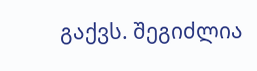გაქვს. შეგიძლია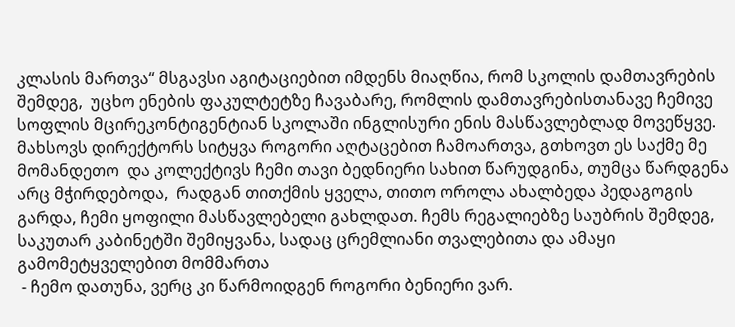კლასის მართვა“ მსგავსი აგიტაციებით იმდენს მიაღწია, რომ სკოლის დამთავრების შემდეგ,  უცხო ენების ფაკულტეტზე ჩავაბარე, რომლის დამთავრებისთანავე ჩემივე სოფლის მცირეკონტიგენტიან სკოლაში ინგლისური ენის მასწავლებლად მოვეწყვე. მახსოვს დირექტორს სიტყვა როგორი აღტაცებით ჩამოართვა, გთხოვთ ეს საქმე მე მომანდეთო  და კოლექტივს ჩემი თავი ბედნიერი სახით წარუდგინა, თუმცა წარდგენა არც მჭირდებოდა,  რადგან თითქმის ყველა, თითო ოროლა ახალბედა პედაგოგის გარდა, ჩემი ყოფილი მასწავლებელი გახლდათ. ჩემს რეგალიებზე საუბრის შემდეგ, საკუთარ კაბინეტში შემიყვანა, სადაც ცრემლიანი თვალებითა და ამაყი გამომეტყველებით მომმართა
 - ჩემო დათუნა, ვერც კი წარმოიდგენ როგორი ბენიერი ვარ.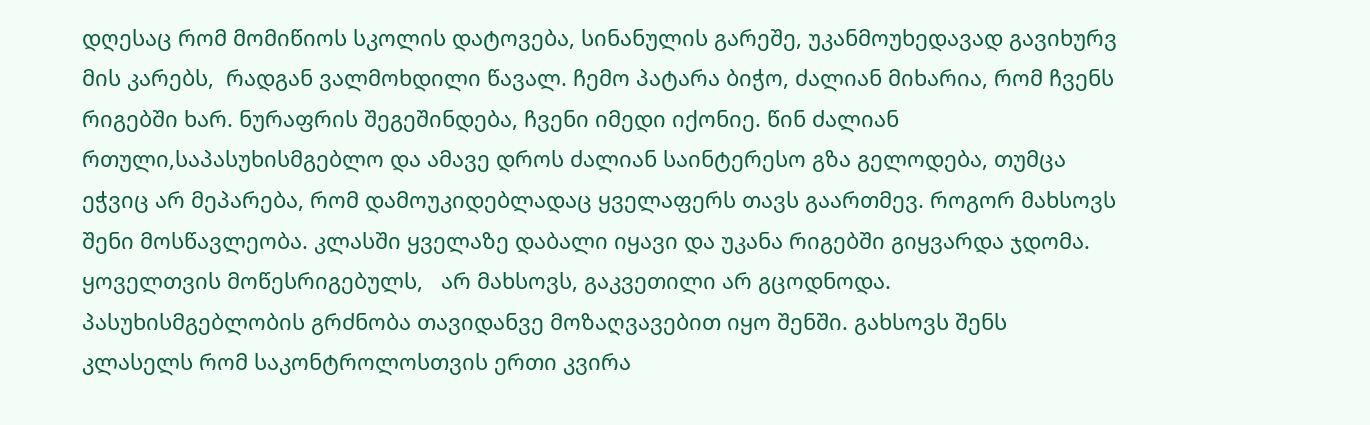დღესაც რომ მომიწიოს სკოლის დატოვება, სინანულის გარეშე, უკანმოუხედავად გავიხურვ მის კარებს,  რადგან ვალმოხდილი წავალ. ჩემო პატარა ბიჭო, ძალიან მიხარია, რომ ჩვენს რიგებში ხარ. ნურაფრის შეგეშინდება, ჩვენი იმედი იქონიე. წინ ძალიან რთული,საპასუხისმგებლო და ამავე დროს ძალიან საინტერესო გზა გელოდება, თუმცა ეჭვიც არ მეპარება, რომ დამოუკიდებლადაც ყველაფერს თავს გაართმევ. როგორ მახსოვს შენი მოსწავლეობა. კლასში ყველაზე დაბალი იყავი და უკანა რიგებში გიყვარდა ჯდომა. ყოველთვის მოწესრიგებულს,   არ მახსოვს, გაკვეთილი არ გცოდნოდა. პასუხისმგებლობის გრძნობა თავიდანვე მოზაღვავებით იყო შენში. გახსოვს შენს კლასელს რომ საკონტროლოსთვის ერთი კვირა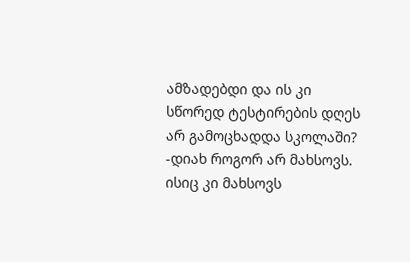ამზადებდი და ის კი სწორედ ტესტირების დღეს არ გამოცხადდა სკოლაში?
-დიახ როგორ არ მახსოვს. ისიც კი მახსოვს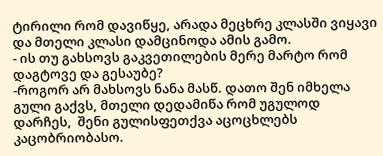ტირილი რომ დავიწყე, არადა მეცხრე კლასში ვიყავი და მთელი კლასი დამცინოდა ამის გამო.
- ის თუ გახსოვს გაკვეთილების მერე მარტო რომ დაგტოვე და გესაუბე?
-როგორ არ მახსოვს ნანა მასწ. დათო შენ იმხელა გული გაქვს, მთელი დედამიწა რომ უგულოდ დარჩეს,  შენი გულისფეთქვა აცოცხლებს კაცობრიობასო.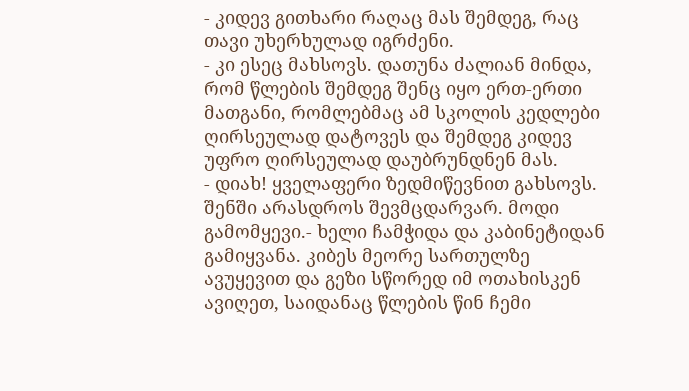- კიდევ გითხარი რაღაც მას შემდეგ, რაც თავი უხერხულად იგრძენი.
- კი ესეც მახსოვს. დათუნა ძალიან მინდა, რომ წლების შემდეგ შენც იყო ერთ-ერთი მათგანი, რომლებმაც ამ სკოლის კედლები ღირსეულად დატოვეს და შემდეგ კიდევ უფრო ღირსეულად დაუბრუნდნენ მას.
- დიახ! ყველაფერი ზედმიწევნით გახსოვს. შენში არასდროს შევმცდარვარ. მოდი გამომყევი.- ხელი ჩამჭიდა და კაბინეტიდან გამიყვანა. კიბეს მეორე სართულზე ავუყევით და გეზი სწორედ იმ ოთახისკენ ავიღეთ, საიდანაც წლების წინ ჩემი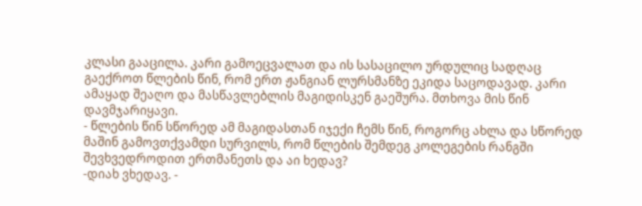კლასი გააცილა. კარი გამოეცვალათ და ის სასაცილო ურდულიც სადღაც გაექროთ წლების წინ, რომ ერთ ჟანგიან ლურსმანზე ეკიდა საცოდავად. კარი ამაყად შეაღო და მასწავლებლის მაგიდისკენ გაეშურა. მთხოვა მის წინ დავმჯარიყავი.
- წლების წინ სწორედ ამ მაგიდასთან იჯექი ჩემს წინ, როგორც ახლა და სწორედ მაშინ გამოვთქვამდი სურვილს, რომ წლების შემდეგ კოლეგების რანგში შევხვედროდით ერთმანეთს და აი ხედავ?
-დიახ ვხედავ. -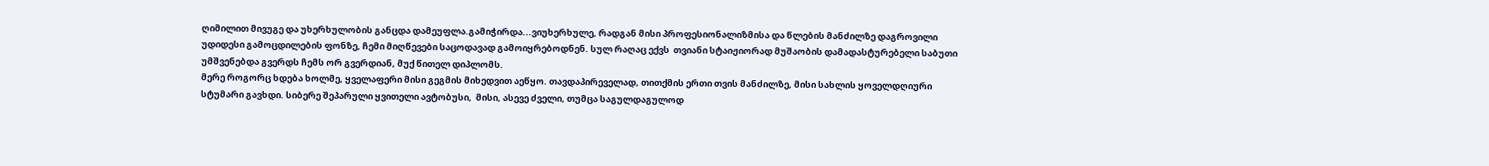ღიმილით მივუგე და უხერხულობის განცდა დამეუფლა.გამიჭირდა...ვიუხერხულე, რადგან მისი პროფესიონალიზმისა და წლების მანძილზე დაგროვილი უდიდესი გამოცდილების ფონზე, ჩემი მიღწევები საცოდავად გამოიყრებოდნენ. სულ რაღაც ექვს  თვიანი სტაიჟიორად მუშაობის დამადასტურებელი საბუთი უმშვენებდა გვერდს ჩემს ორ გვერდიან, მუქ წითელ დიპლომს.
მერე როგორც ხდება ხოლმე, ყველაფერი მისი გეგმის მიხედვით აეწყო. თავდაპირეველად, თითქმის ერთი თვის მანძილზე, მისი სახლის ყოველდღიური სტუმარი გავხდი. სიბერე შეპარული ყვითელი ავტობუსი,  მისი, ასევე ძველი, თუმცა საგულდაგულოდ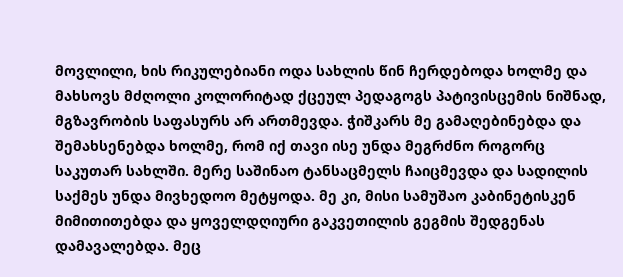მოვლილი, ხის რიკულებიანი ოდა სახლის წინ ჩერდებოდა ხოლმე და მახსოვს მძღოლი კოლორიტად ქცეულ პედაგოგს პატივისცემის ნიშნად, მგზავრობის საფასურს არ ართმევდა. ჭიშკარს მე გამაღებინებდა და შემახსენებდა ხოლმე, რომ იქ თავი ისე უნდა მეგრძნო როგორც საკუთარ სახლში. მერე საშინაო ტანსაცმელს ჩაიცმევდა და სადილის საქმეს უნდა მივხედოო მეტყოდა. მე კი, მისი სამუშაო კაბინეტისკენ მიმითითებდა და ყოველდღიური გაკვეთილის გეგმის შედგენას დამავალებდა. მეც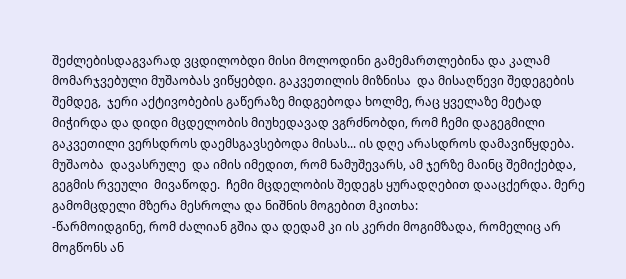შეძლებისდაგვარად ვცდილობდი მისი მოლოდინი გამემართლებინა და კალამ მომარჯვებული მუშაობას ვიწყებდი. გაკვეთილის მიზნისა  და მისაღწევი შედეგების შემდეგ,  ჯერი აქტივობების გაწერაზე მიდგებოდა ხოლმე, რაც ყველაზე მეტად მიჭირდა და დიდი მცდელობის მიუხედავად ვგრძნობდი, რომ ჩემი დაგეგმილი გაკვეთილი ვერსდროს დაემსგავსებოდა მისას... ის დღე არასდროს დამავიწყდება. მუშაობა  დავასრულე  და იმის იმედით, რომ ნამუშევარს, ამ ჯერზე მაინც შემიქებდა, გეგმის რვეული  მივაწოდე.  ჩემი მცდელობის შედეგს ყურადღებით დააცქერდა. მერე  გამომცდელი მზერა მესროლა და ნიშნის მოგებით მკითხა:
-წარმოიდგინე, რომ ძალიან გშია და დედამ კი ის კერძი მოგიმზადა, რომელიც არ მოგწონს ან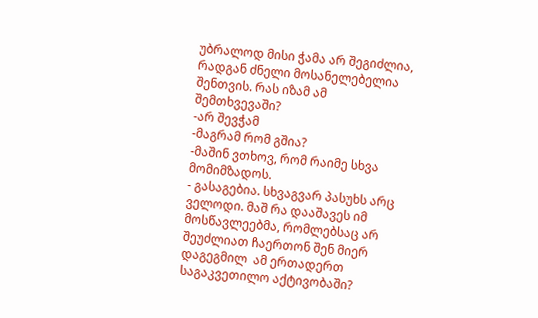უბრალოდ მისი ჭამა არ შეგიძლია, რადგან ძნელი მოსანელებელია შენთვის. რას იზამ ამ შემთხვევაში?
-არ შევჭამ
-მაგრამ რომ გშია?
-მაშინ ვთხოვ, რომ რაიმე სხვა მომიმზადოს.
- გასაგებია. სხვაგვარ პასუხს არც ველოდი. მაშ რა დააშავეს იმ მოსწავლეებმა, რომლებსაც არ შეუძლიათ ჩაერთონ შენ მიერ დაგეგმილ  ამ ერთადერთ საგაკვეთილო აქტივობაში?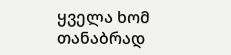ყველა ხომ თანაბრად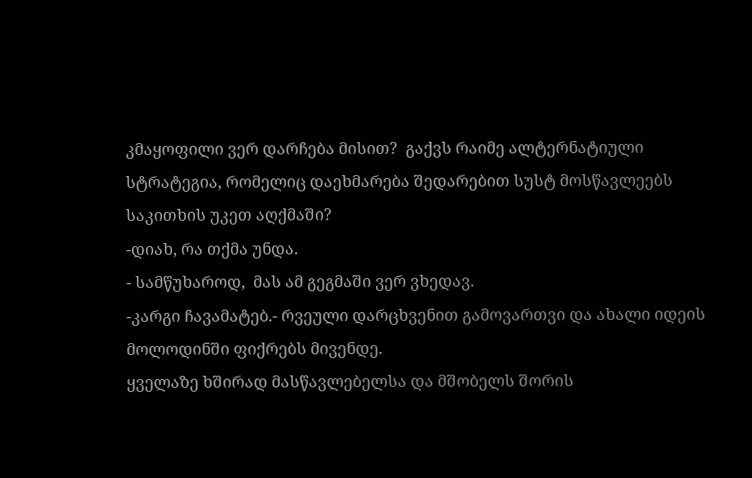კმაყოფილი ვერ დარჩება მისით?  გაქვს რაიმე ალტერნატიული სტრატეგია, რომელიც დაეხმარება შედარებით სუსტ მოსწავლეებს საკითხის უკეთ აღქმაში?
-დიახ, რა თქმა უნდა.
- სამწუხაროდ,  მას ამ გეგმაში ვერ ვხედავ.
-კარგი ჩავამატებ.- რვეული დარცხვენით გამოვართვი და ახალი იდეის მოლოდინში ფიქრებს მივენდე.
ყველაზე ხშირად მასწავლებელსა და მშობელს შორის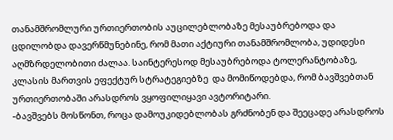თანამშრომლური ურთიერთობის აუცილებლობაზე მესაუბრებოდა და ცდილობდა დავერწმუნებინე, რომ მათი აქტიური თანამშრომლობა, უდიდესი აღმზრდელობითი ძალაა. საინტერესოდ მესაუბრებოდა ტოლერანტობაზე, კლასის მართვის ეფექტურ სტრატეგიებზე  და მომიწოდებდა, რომ ბავშვებთან ურთიერთობაში არასდროს ვყოფილიყავი ავტორიტარი.
-ბავშვებს მოსწონთ, როცა დამოუკიდებლობას გრძნობენ და შეეცადე არასდროს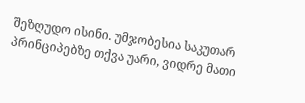შეზღუდო ისინი. უმჯობესია საკუთარ პრინციპებზე თქვა უარი, ვიდრე მათი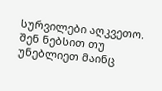სურვილები აღკვეთო. შენ ნებსით თუ უნებლიეთ მაინც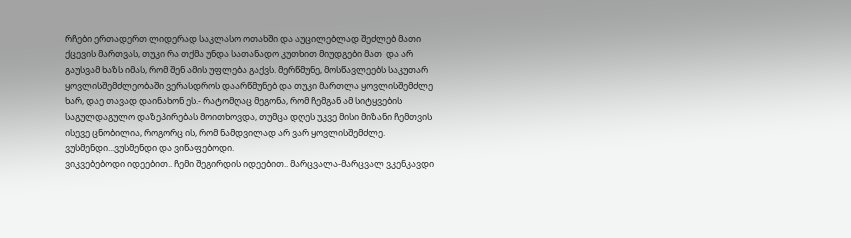რჩები ერთადერთ ლიდერად საკლასო ოთახში და აუცილებლად შეძლებ მათი ქცევის მართვას, თუკი რა თქმა უნდა სათანადო კუთხით მიუდგები მათ  და არ გაუსვამ ხაზს იმას, რომ შენ ამის უფლება გაქვს. მერწმუნე, მოსწავლეებს საკუთარ ყოვლისშემძლეობაში ვერასდროს დაარწმუნებ და თუკი მართლა ყოვლისშემძლე ხარ, დაე თავად დაინახონ ეს.- რატომღაც მეგონა, რომ ჩემგან ამ სიტყვების საგულდაგულო დაზეპირებას მოითხოვდა, თუმცა დღეს უკვე მისი მიზანი ჩემთვის ისევე ცნობილია, როგორც ის, რომ ნამდვილად არ ვარ ყოვლისშემძლე.
ვუსმენდი...ვუსმენდი და ვიწაფებოდი.
ვიკვებებოდი იდეებით.. ჩემი შეგირდის იდეებით.. მარცვალა-მარცვალ ვკენკავდი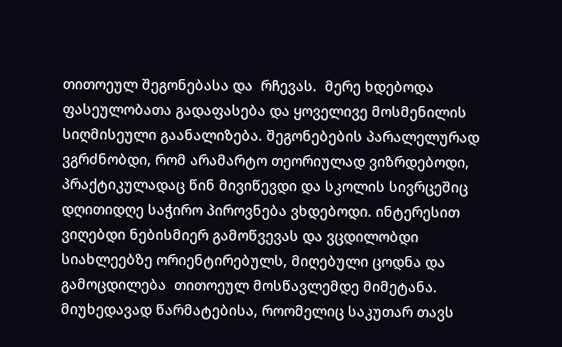თითოეულ შეგონებასა და  რჩევას.  მერე ხდებოდა ფასეულობათა გადაფასება და ყოველივე მოსმენილის სიღმისეული გაანალიზება. შეგონებების პარალელურად ვგრძნობდი, რომ არამარტო თეორიულად ვიზრდებოდი,  პრაქტიკულადაც წინ მივიწევდი და სკოლის სივრცეშიც დღითიდღე საჭირო პიროვნება ვხდებოდი. ინტერესით ვიღებდი ნებისმიერ გამოწვევას და ვცდილობდი სიახლეებზე ორიენტირებულს, მიღებული ცოდნა და გამოცდილება  თითოეულ მოსწავლემდე მიმეტანა.  მიუხედავად წარმატებისა, როომელიც საკუთარ თავს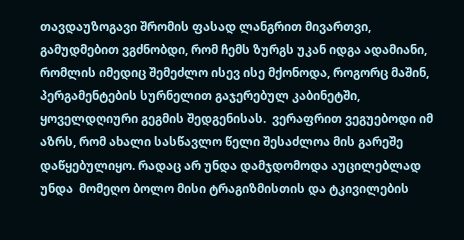თავდაუზოგავი შრომის ფასად ლანგრით მივართვი, გამუდმებით ვგძნობდი, რომ ჩემს ზურგს უკან იდგა ადამიანი, რომლის იმედიც შემეძლო ისევ ისე მქონოდა, როგორც მაშინ,  პერგამენტების სურნელით გაჯერებულ კაბინეტში, ყოველდღიური გეგმის შედგენისას.  ვერაფრით ვეგუებოდი იმ აზრს, რომ ახალი სასწავლო წელი შესაძლოა მის გარეშე დაწყებულიყო. რადაც არ უნდა დამჯდომოდა აუცილებლად უნდა  მომეღო ბოლო მისი ტრაგიზმისთის და ტკივილების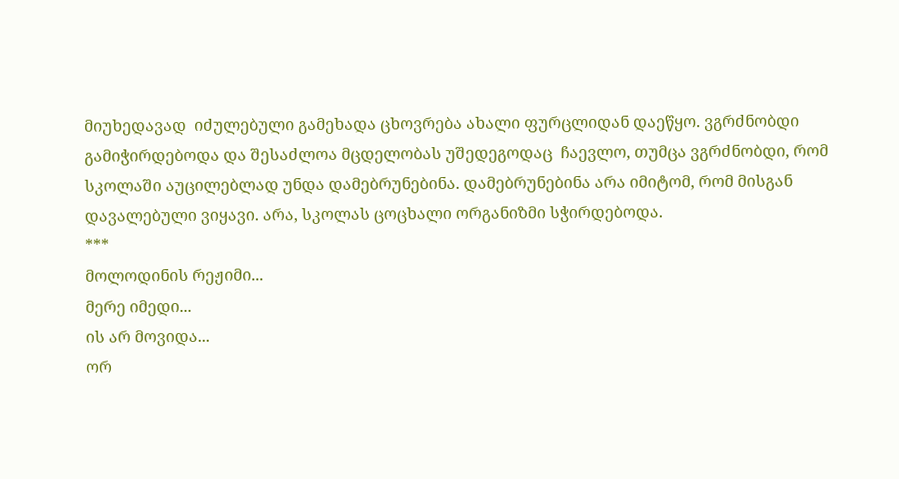მიუხედავად  იძულებული გამეხადა ცხოვრება ახალი ფურცლიდან დაეწყო. ვგრძნობდი გამიჭირდებოდა და შესაძლოა მცდელობას უშედეგოდაც  ჩაევლო, თუმცა ვგრძნობდი, რომ  სკოლაში აუცილებლად უნდა დამებრუნებინა. დამებრუნებინა არა იმიტომ, რომ მისგან დავალებული ვიყავი. არა, სკოლას ცოცხალი ორგანიზმი სჭირდებოდა.
***
მოლოდინის რეჟიმი...
მერე იმედი...
ის არ მოვიდა...
ორ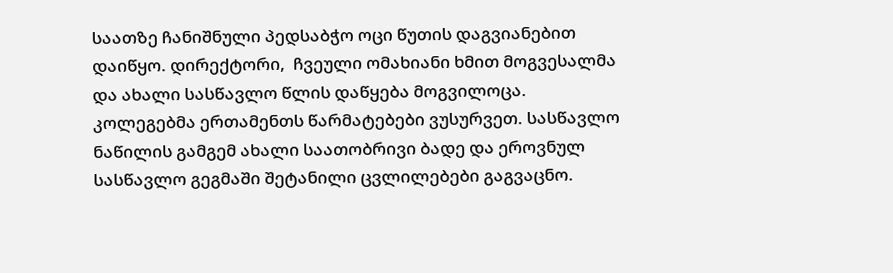საათზე ჩანიშნული პედსაბჭო ოცი წუთის დაგვიანებით დაიწყო. დირექტორი,  ჩვეული ომახიანი ხმით მოგვესალმა და ახალი სასწავლო წლის დაწყება მოგვილოცა. კოლეგებმა ერთამენთს წარმატებები ვუსურვეთ. სასწავლო ნაწილის გამგემ ახალი საათობრივი ბადე და ეროვნულ სასწავლო გეგმაში შეტანილი ცვლილებები გაგვაცნო.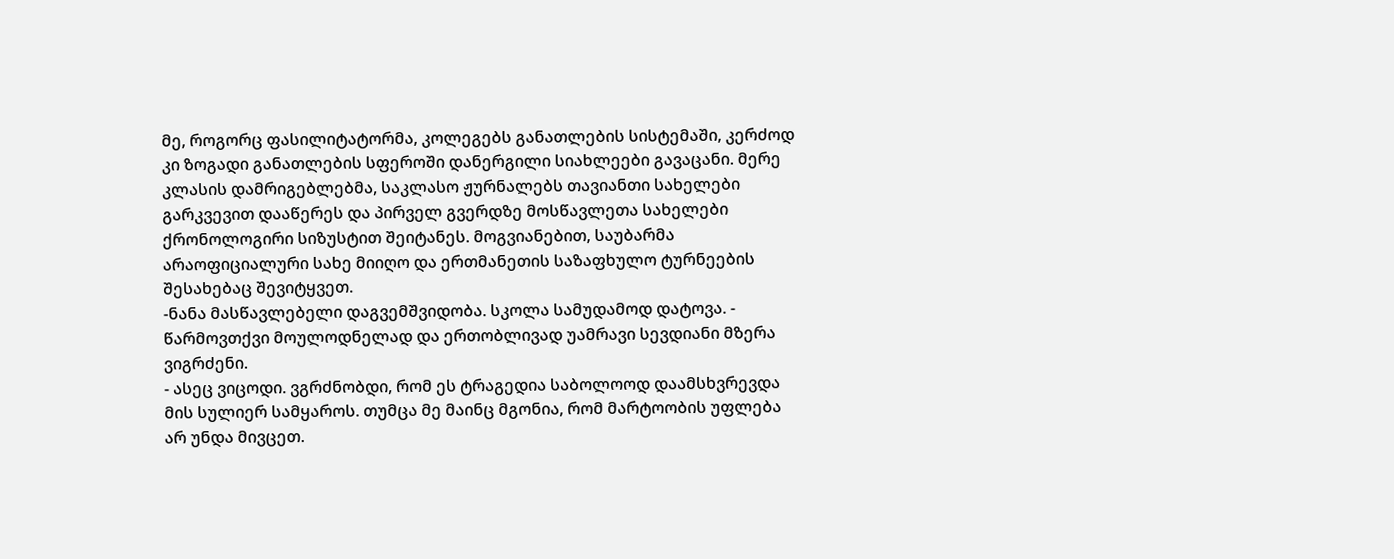მე, როგორც ფასილიტატორმა, კოლეგებს განათლების სისტემაში, კერძოდ კი ზოგადი განათლების სფეროში დანერგილი სიახლეები გავაცანი. მერე კლასის დამრიგებლებმა, საკლასო ჟურნალებს თავიანთი სახელები გარკვევით დააწერეს და პირველ გვერდზე მოსწავლეთა სახელები ქრონოლოგირი სიზუსტით შეიტანეს. მოგვიანებით, საუბარმა არაოფიციალური სახე მიიღო და ერთმანეთის საზაფხულო ტურნეების შესახებაც შევიტყვეთ.
-ნანა მასწავლებელი დაგვემშვიდობა. სკოლა სამუდამოდ დატოვა. - წარმოვთქვი მოულოდნელად და ერთობლივად უამრავი სევდიანი მზერა ვიგრძენი.
- ასეც ვიცოდი. ვგრძნობდი, რომ ეს ტრაგედია საბოლოოდ დაამსხვრევდა მის სულიერ სამყაროს. თუმცა მე მაინც მგონია, რომ მარტოობის უფლება არ უნდა მივცეთ.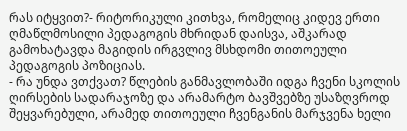რას იტყვით?- რიტორიკული კითხვა, რომელიც კიდევ ერთი ღმაწლმოსილი პედაგოგის მხრიდან დაისვა, აშკარად გამოხატავდა მაგიდის ირგვლივ მსხდომი თითოეული პედაგოგის პოზიციას.
- რა უნდა ვთქვათ? წლების განმავლობაში იდგა ჩვენი სკოლის ღირსების სადარაჯოზე და არამარტო ბავშვებზე უსაზღვროდ შეყვარებული, არამედ თითოეული ჩვენგანის მარჯვენა ხელი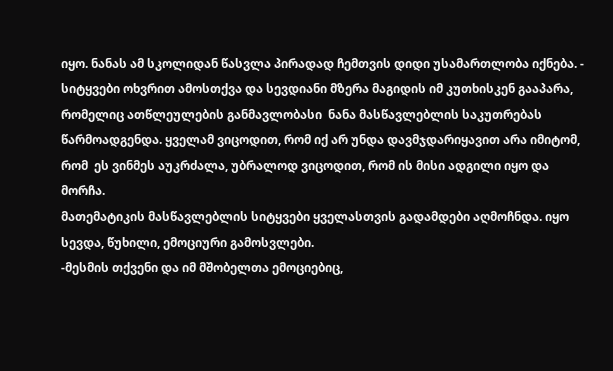იყო. ნანას ამ სკოლიდან წასვლა პირადად ჩემთვის დიდი უსამართლობა იქნება. - სიტყვები ოხვრით ამოსთქვა და სევდიანი მზერა მაგიდის იმ კუთხისკენ გააპარა, რომელიც ათწლეულების განმავლობასი  ნანა მასწავლებლის საკუთრებას წარმოადგენდა. ყველამ ვიცოდით, რომ იქ არ უნდა დავმჯდარიყავით არა იმიტომ, რომ  ეს ვინმეს აუკრძალა, უბრალოდ ვიცოდით, რომ ის მისი ადგილი იყო და მორჩა.
მათემატიკის მასწავლებლის სიტყვები ყველასთვის გადამდები აღმოჩნდა. იყო სევდა, წუხილი, ემოციური გამოსვლები.
-მესმის თქვენი და იმ მშობელთა ემოციებიც,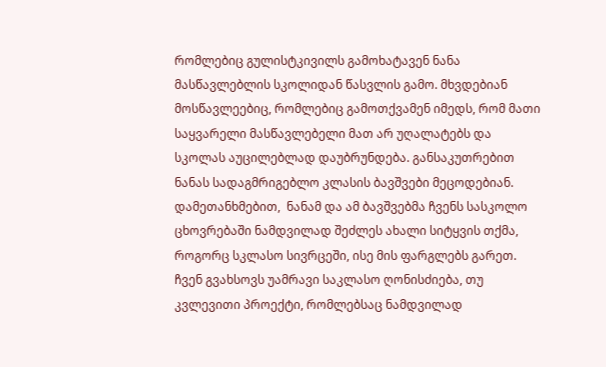რომლებიც გულისტკივილს გამოხატავენ ნანა მასწავლებლის სკოლიდან წასვლის გამო. მხვდებიან მოსწავლეებიც, რომლებიც გამოთქვამენ იმედს, რომ მათი საყვარელი მასწავლებელი მათ არ უღალატებს და სკოლას აუცილებლად დაუბრუნდება. განსაკუთრებით ნანას სადაგმრიგებლო კლასის ბავშვები მეცოდებიან. დამეთანხმებით,  ნანამ და ამ ბავშვებმა ჩვენს სასკოლო ცხოვრებაში ნამდვილად შეძლეს ახალი სიტყვის თქმა, როგორც სკლასო სივრცეში, ისე მის ფარგლებს გარეთ. ჩვენ გვახსოვს უამრავი საკლასო ღონისძიება, თუ კვლევითი პროექტი, რომლებსაც ნამდვილად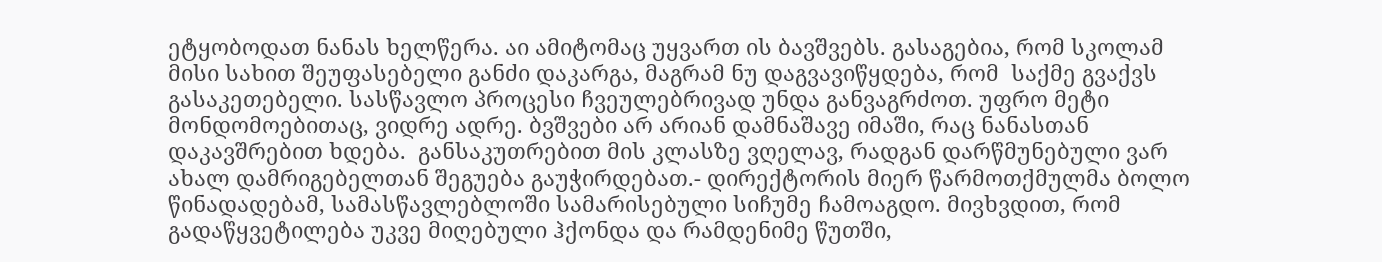ეტყობოდათ ნანას ხელწერა. აი ამიტომაც უყვართ ის ბავშვებს. გასაგებია, რომ სკოლამ მისი სახით შეუფასებელი განძი დაკარგა, მაგრამ ნუ დაგვავიწყდება, რომ  საქმე გვაქვს გასაკეთებელი. სასწავლო პროცესი ჩვეულებრივად უნდა განვაგრძოთ. უფრო მეტი მონდომოებითაც, ვიდრე ადრე. ბვშვები არ არიან დამნაშავე იმაში, რაც ნანასთან დაკავშრებით ხდება.  განსაკუთრებით მის კლასზე ვღელავ, რადგან დარწმუნებული ვარ ახალ დამრიგებელთან შეგუება გაუჭირდებათ.- დირექტორის მიერ წარმოთქმულმა ბოლო წინადადებამ, სამასწავლებლოში სამარისებული სიჩუმე ჩამოაგდო. მივხვდით, რომ გადაწყვეტილება უკვე მიღებული ჰქონდა და რამდენიმე წუთში,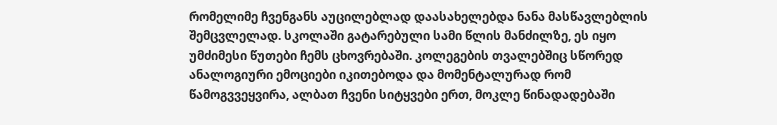რომელიმე ჩვენგანს აუცილებლად დაასახელებდა ნანა მასწავლებლის შემცვლელად. სკოლაში გატარებული სამი წლის მანძილზე, ეს იყო უმძიმესი წუთები ჩემს ცხოვრებაში. კოლეგების თვალებშიც სწორედ ანალოგიური ემოციები იკითებოდა და მომენტალურად რომ წამოგვვეყვირა, ალბათ ჩვენი სიტყვები ერთ, მოკლე წინადადებაში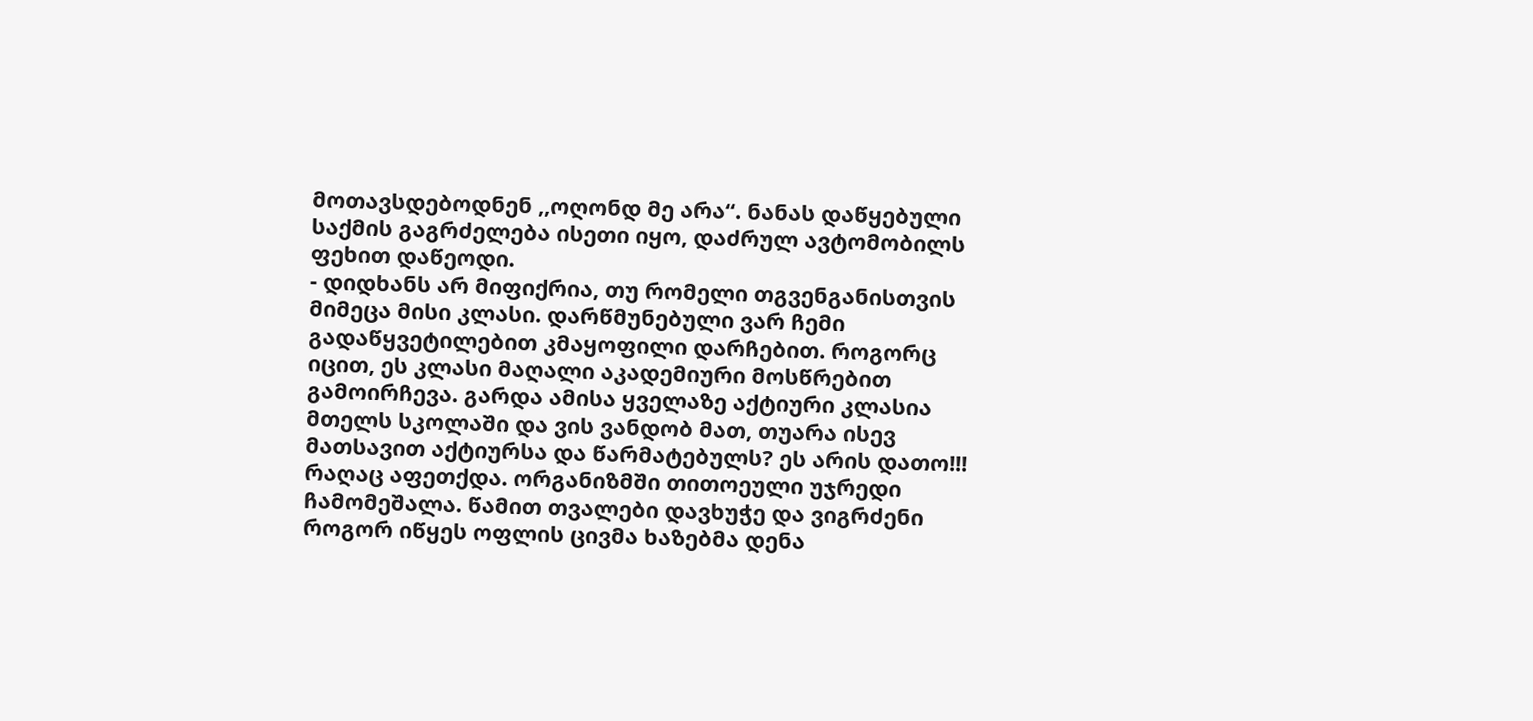მოთავსდებოდნენ ,,ოღონდ მე არა“. ნანას დაწყებული საქმის გაგრძელება ისეთი იყო, დაძრულ ავტომობილს ფეხით დაწეოდი.
- დიდხანს არ მიფიქრია, თუ რომელი თგვენგანისთვის მიმეცა მისი კლასი. დარწმუნებული ვარ ჩემი გადაწყვეტილებით კმაყოფილი დარჩებით. როგორც იცით, ეს კლასი მაღალი აკადემიური მოსწრებით გამოირჩევა. გარდა ამისა ყველაზე აქტიური კლასია მთელს სკოლაში და ვის ვანდობ მათ, თუარა ისევ მათსავით აქტიურსა და წარმატებულს? ეს არის დათო!!!
რაღაც აფეთქდა. ორგანიზმში თითოეული უჯრედი ჩამომეშალა. წამით თვალები დავხუჭე და ვიგრძენი როგორ იწყეს ოფლის ცივმა ხაზებმა დენა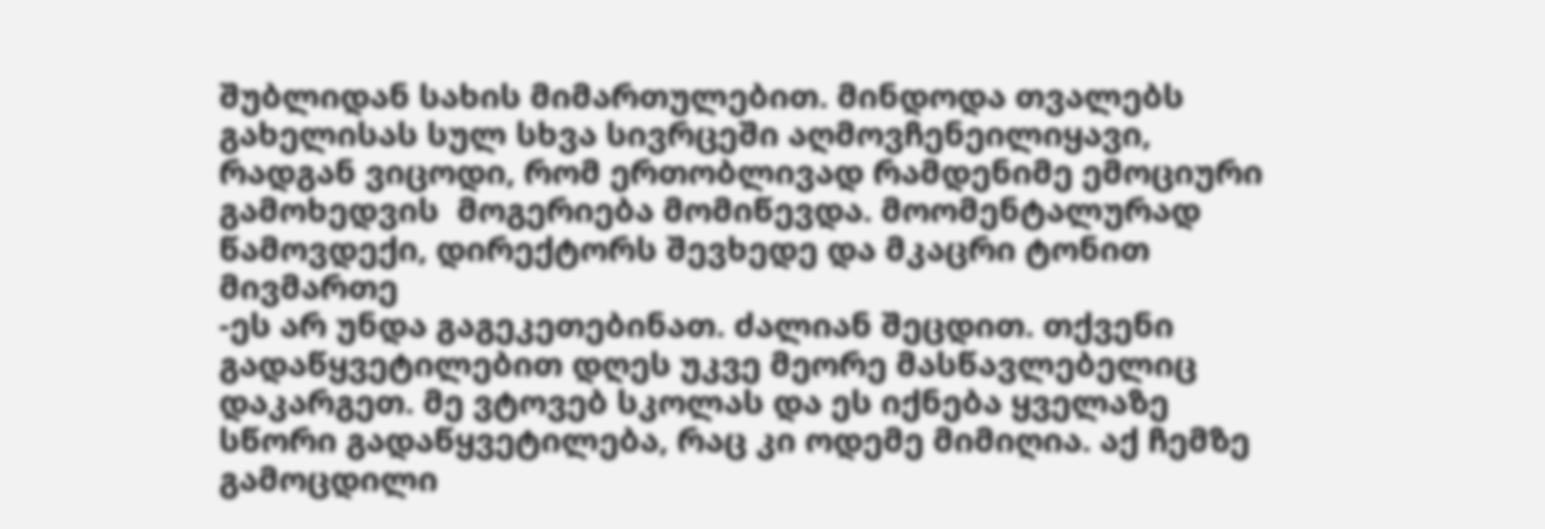შუბლიდან სახის მიმართულებით. მინდოდა თვალებს გახელისას სულ სხვა სივრცეში აღმოვჩენეილიყავი, რადგან ვიცოდი, რომ ერთობლივად რამდენიმე ემოციური გამოხედვის  მოგერიება მომიწევდა. მოომენტალურად წამოვდექი, დირექტორს შევხედე და მკაცრი ტონით მივმართე
-ეს არ უნდა გაგეკეთებინათ. ძალიან შეცდით. თქვენი გადაწყვეტილებით დღეს უკვე მეორე მასწავლებელიც დაკარგეთ. მე ვტოვებ სკოლას და ეს იქნება ყველაზე სწორი გადაწყვეტილება, რაც კი ოდემე მიმიღია. აქ ჩემზე გამოცდილი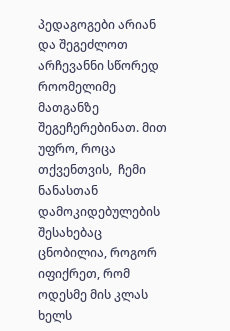პედაგოგები არიან და შეგეძლოთ არჩევანნი სწორედ როომელიმე მათგანზე შეგეჩერებინათ. მით უფრო, როცა თქვენთვის,  ჩემი ნანასთან დამოკიდებულების შესახებაც ცნობილია, როგორ იფიქრეთ, რომ ოდესმე მის კლას ხელს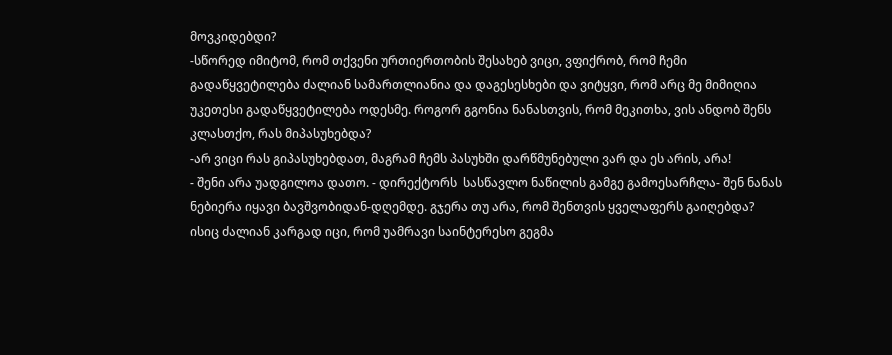მოვკიდებდი?
-სწორედ იმიტომ, რომ თქვენი ურთიერთობის შესახებ ვიცი, ვფიქრობ, რომ ჩემი გადაწყვეტილება ძალიან სამართლიანია და დაგესესხები და ვიტყვი, რომ არც მე მიმიღია უკეთესი გადაწყვეტილება ოდესმე. როგორ გგონია ნანასთვის, რომ მეკითხა, ვის ანდობ შენს კლასთქო, რას მიპასუხებდა?
-არ ვიცი რას გიპასუხებდათ, მაგრამ ჩემს პასუხში დარწმუნებული ვარ და ეს არის, არა!
- შენი არა უადგილოა დათო. - დირექტორს  სასწავლო ნაწილის გამგე გამოესარჩლა- შენ ნანას ნებიერა იყავი ბავშვობიდან-დღემდე. გჯერა თუ არა, რომ შენთვის ყველაფერს გაიღებდა? ისიც ძალიან კარგად იცი, რომ უამრავი საინტერესო გეგმა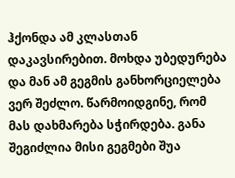ჰქონდა ამ კლასთან დაკავსირებით. მოხდა უბედურება და მან ამ გეგმის განხორციელება ვერ შეძლო. წარმოიდგინე, რომ მას დახმარება სჭირდება. განა შეგიძლია მისი გეგმები შუა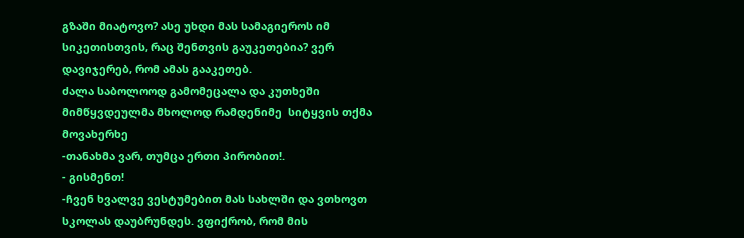გზაში მიატოვო? ასე უხდი მას სამაგიეროს იმ სიკეთისთვის, რაც შენთვის გაუკეთებია? ვერ დავიჯერებ, რომ ამას გააკეთებ.
ძალა საბოლოოდ გამომეცალა და კუთხეში მიმწყვდეულმა მხოლოდ რამდენიმე  სიტყვის თქმა მოვახერხე
-თანახმა ვარ, თუმცა ერთი პირობით!.
- გისმენთ!
-ჩვენ ხვალვე ვესტუმებით მას სახლში და ვთხოვთ სკოლას დაუბრუნდეს. ვფიქრობ, რომ მის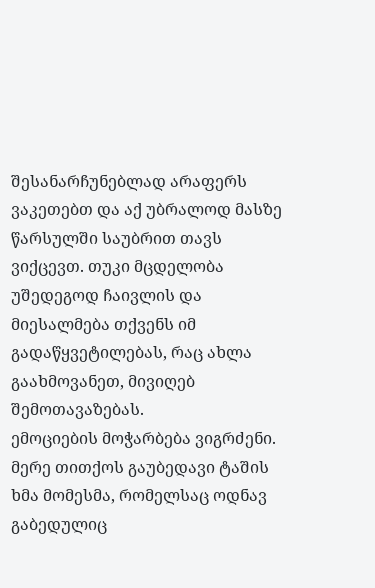შესანარჩუნებლად არაფერს ვაკეთებთ და აქ უბრალოდ მასზე წარსულში საუბრით თავს ვიქცევთ. თუკი მცდელობა უშედეგოდ ჩაივლის და მიესალმება თქვენს იმ გადაწყვეტილებას, რაც ახლა გაახმოვანეთ, მივიღებ შემოთავაზებას.
ემოციების მოჭარბება ვიგრძენი. მერე თითქოს გაუბედავი ტაშის ხმა მომესმა, რომელსაც ოდნავ გაბედულიც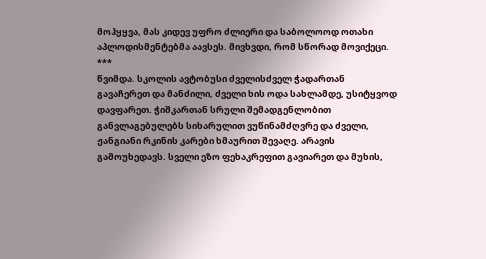მოჰყყვა, მას კიდევ უფრო ძლიერი და საბოლოოდ ოთახი აპლოდისმენტებმა აავსეს. მივხვდი, რომ სწორად მოვიქეცი.
***
წვიმდა. სკოლის ავტობუსი ძველისძველ ჭადართან გავაჩერეთ და მანძილი, ძველი ხის ოდა სახლამდე, უსიტყვოდ დავფარეთ. ჭიშკართან სრული შემადგენლობით განვლაგებულებს სიხარულით ვუწინამძღვრე და ძველი, ჟანგიანი რკინის კარები ხმაურით შევაღე. არავის გამოუხედავს. სველი ეზო ფეხაკრეფით გავიარეთ და მუხის,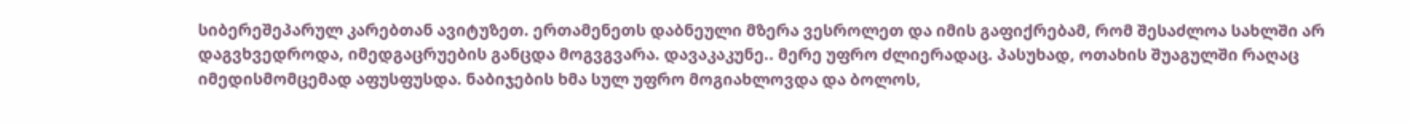სიბერეშეპარულ კარებთან ავიტუზეთ. ერთამენეთს დაბნეული მზერა ვესროლეთ და იმის გაფიქრებამ, რომ შესაძლოა სახლში არ დაგვხვედროდა, იმედგაცრუების განცდა მოგვგვარა. დავაკაკუნე.. მერე უფრო ძლიერადაც. პასუხად, ოთახის შუაგულში რაღაც იმედისმომცემად აფუსფუსდა. ნაბიჯების ხმა სულ უფრო მოგიახლოვდა და ბოლოს,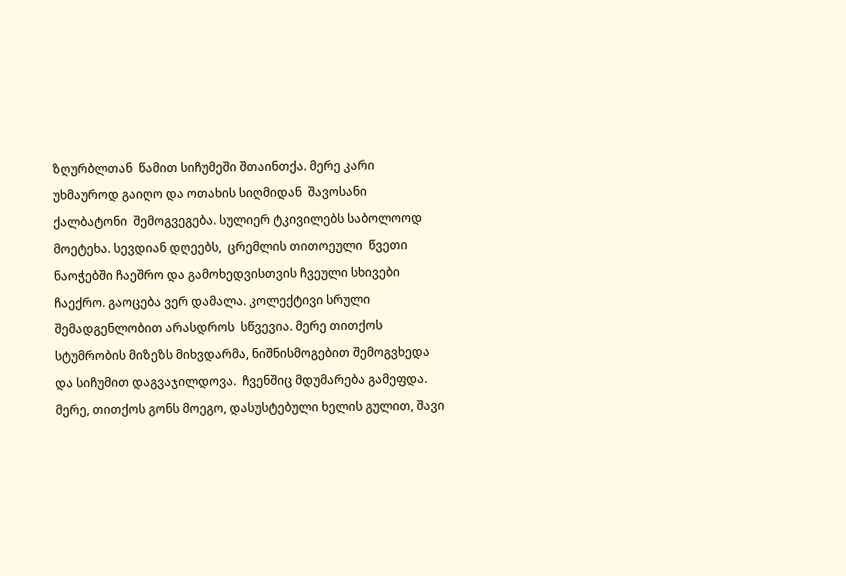ზღურბლთან  წამით სიჩუმეში შთაინთქა. მერე კარი უხმაუროდ გაიღო და ოთახის სიღმიდან  შავოსანი  ქალბატონი  შემოგვეგება. სულიერ ტკივილებს საბოლოოდ მოეტეხა. სევდიან დღეებს,  ცრემლის თითოეული  წვეთი ნაოჭებში ჩაეშრო და გამოხედვისთვის ჩვეული სხივები ჩაექრო. გაოცება ვერ დამალა. კოლექტივი სრული შემადგენლობით არასდროს  სწვევია. მერე თითქოს სტუმრობის მიზეზს მიხვდარმა, ნიშნისმოგებით შემოგვხედა და სიჩუმით დაგვაჯილდოვა.  ჩვენშიც მდუმარება გამეფდა. მერე, თითქოს გონს მოეგო, დასუსტებული ხელის გულით, შავი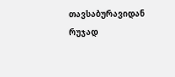თავსაბურავიდან რუჯად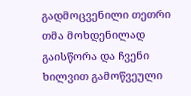გადმოცვენილი თეთრი თმა მოხდენილად გაისწორა და ჩვენი ხილვით გამოწვეული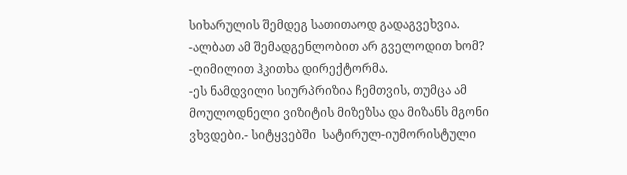სიხარულის შემდეგ სათითაოდ გადაგვეხვია.
-ალბათ ამ შემადგენლობით არ გველოდით ხომ? -ღიმილით ჰკითხა დირექტორმა.
-ეს ნამდვილი სიურპრიზია ჩემთვის, თუმცა ამ მოულოდნელი ვიზიტის მიზეზსა და მიზანს მგონი ვხვდები.- სიტყვებში  სატირულ-იუმორისტული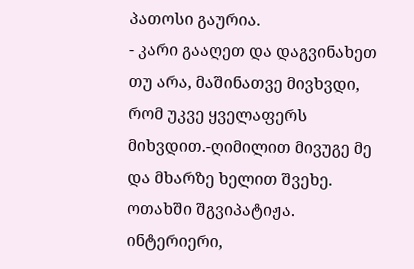პათოსი გაურია.
- კარი გააღეთ და დაგვინახეთ თუ არა, მაშინათვე მივხვდი, რომ უკვე ყველაფერს მიხვდით.-ღიმილით მივუგე მე და მხარზე ხელით შვეხე.
ოთახში შგვიპატიჟა. ინტერიერი,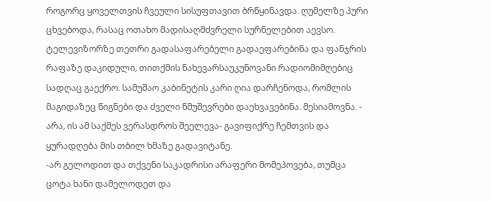როგორც ყოველთვის ჩვეული სისუფთავით ბრწყინავდა. ღუმელზე პური ცხვებოდა, რასაც ოთახო მადისაღმძვრელი სურნელებით აევსო. ტელევიზორზე თეთრი გადასაფარებელი გადაეფარებინა და ფანჯრის რაფაზე დაკიდული, თითქმის ნახევარსაუკუნოვანი რადიომიმღებიც სადღაც გაექრო. სამუშაო კაბინეტის კარი ღია დარჩენოდა, რომლის მაგიდაზეც წიგნები და ძველი ნმუშევრები დაეხვავებინა. მესიამოვნა. - არა, ის ამ საქმეს ვერასდროს შეელევა- გავიფიქრე ჩემთვის და ყურადღება მის თბილ ხმაზე გადავიტანე.
-არ გელოდით და თქვენი საკადრისი არაფერი მომეპოვება, თუმცა ცოტა ხანი დამელოდეთ და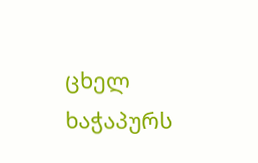ცხელ ხაჭაპურს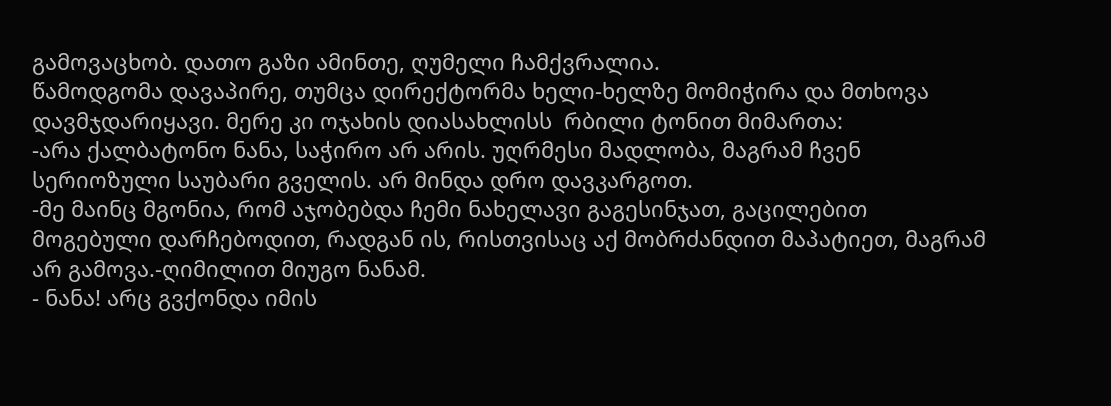გამოვაცხობ. დათო გაზი ამინთე, ღუმელი ჩამქვრალია.
წამოდგომა დავაპირე, თუმცა დირექტორმა ხელი-ხელზე მომიჭირა და მთხოვა დავმჯდარიყავი. მერე კი ოჯახის დიასახლისს  რბილი ტონით მიმართა:
-არა ქალბატონო ნანა, საჭირო არ არის. უღრმესი მადლობა, მაგრამ ჩვენ სერიოზული საუბარი გველის. არ მინდა დრო დავკარგოთ.
-მე მაინც მგონია, რომ აჯობებდა ჩემი ნახელავი გაგესინჯათ, გაცილებით მოგებული დარჩებოდით, რადგან ის, რისთვისაც აქ მობრძანდით მაპატიეთ, მაგრამ არ გამოვა.-ღიმილით მიუგო ნანამ.
- ნანა! არც გვქონდა იმის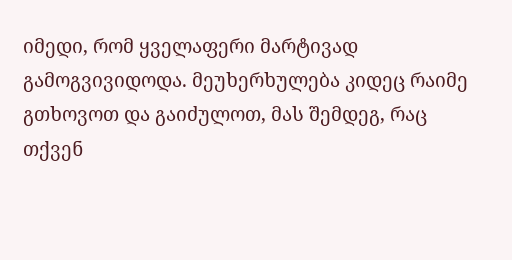იმედი, რომ ყველაფერი მარტივად გამოგვივიდოდა. მეუხერხულება კიდეც რაიმე გთხოვოთ და გაიძულოთ, მას შემდეგ, რაც თქვენ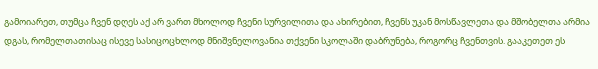გამოიარეთ, თუმცა ჩვენ დღეს აქ არ ვართ მხოლოდ ჩვენი სურვილითა და ახირებით, ჩვენს უკან მოსწავლეთა და მშობელთა არმია დგას, რომელთათისაც ისევე სასიცოცხლოდ მნიშვნელოვანია თქვენი სკოლაში დაბრუნება, როგორც ჩვენთვის. გააკეთეთ ეს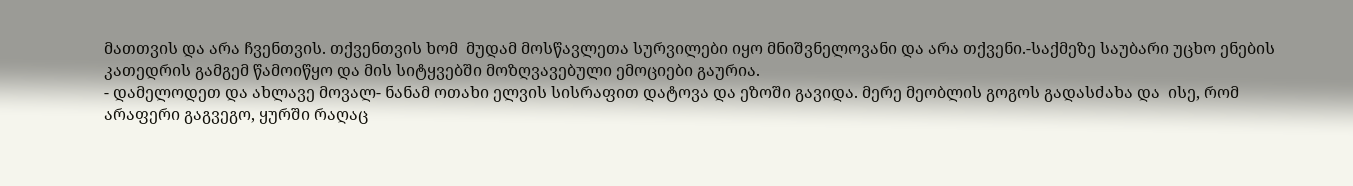მათთვის და არა ჩვენთვის. თქვენთვის ხომ  მუდამ მოსწავლეთა სურვილები იყო მნიშვნელოვანი და არა თქვენი.-საქმეზე საუბარი უცხო ენების კათედრის გამგემ წამოიწყო და მის სიტყვებში მოზღვავებული ემოციები გაურია.
- დამელოდეთ და ახლავე მოვალ- ნანამ ოთახი ელვის სისრაფით დატოვა და ეზოში გავიდა. მერე მეობლის გოგოს გადასძახა და  ისე, რომ არაფერი გაგვეგო, ყურში რაღაც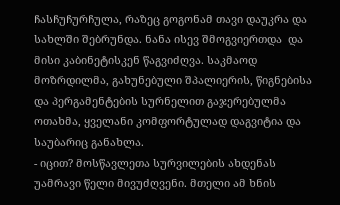ჩასჩუჩურჩულა, რაზეც გოგონამ თავი დაუკრა და  სახლში შებრუნდა. ნანა ისევ შმოგვიერთდა  და მისი კაბინეტისკენ წაგვიძღვა. საკმაოდ მოზრდილმა, გახუნებული შპალიერის, წიგნებისა და პერგამენტების სურნელით გაჯერებულმა ოთახმა, ყველანი კომფორტულად დაგვიტია და საუბარიც განახლა.
- იცით? მოსწავლეთა სურვილების ახდენას უამრავი წელი მივუძღვენი. მთელი ამ ხნის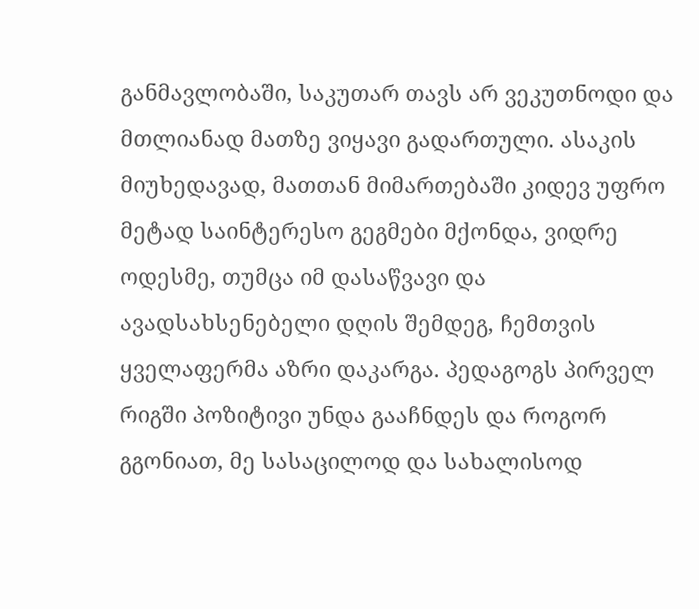განმავლობაში, საკუთარ თავს არ ვეკუთნოდი და მთლიანად მათზე ვიყავი გადართული. ასაკის მიუხედავად, მათთან მიმართებაში კიდევ უფრო მეტად საინტერესო გეგმები მქონდა, ვიდრე ოდესმე, თუმცა იმ დასაწვავი და ავადსახსენებელი დღის შემდეგ, ჩემთვის ყველაფერმა აზრი დაკარგა. პედაგოგს პირველ რიგში პოზიტივი უნდა გააჩნდეს და როგორ გგონიათ, მე სასაცილოდ და სახალისოდ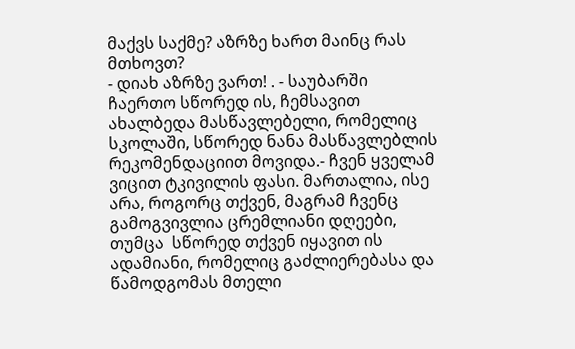მაქვს საქმე? აზრზე ხართ მაინც რას მთხოვთ?
- დიახ აზრზე ვართ! . - საუბარში ჩაერთო სწორედ ის, ჩემსავით ახალბედა მასწავლებელი, რომელიც სკოლაში, სწორედ ნანა მასწავლებლის რეკომენდაციით მოვიდა.- ჩვენ ყველამ ვიცით ტკივილის ფასი. მართალია, ისე არა, როგორც თქვენ, მაგრამ ჩვენც გამოგვივლია ცრემლიანი დღეები, თუმცა  სწორედ თქვენ იყავით ის ადამიანი, რომელიც გაძლიერებასა და წამოდგომას მთელი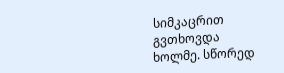სიმკაცრით გვთხოვდა ხოლმე. სწორედ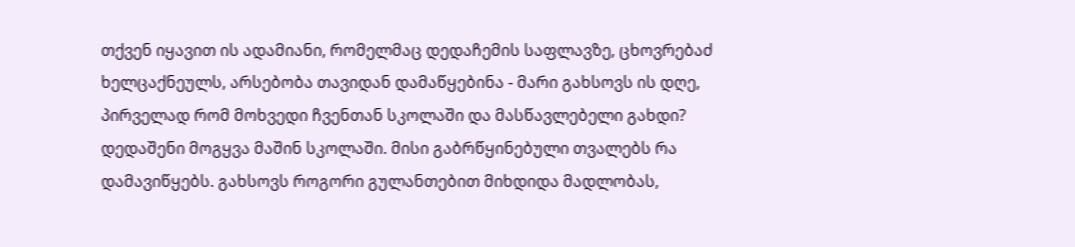თქვენ იყავით ის ადამიანი, რომელმაც დედაჩემის საფლავზე, ცხოვრებაძ ხელცაქნეულს, არსებობა თავიდან დამაწყებინა - მარი გახსოვს ის დღე, პირველად რომ მოხვედი ჩვენთან სკოლაში და მასწავლებელი გახდი?  დედაშენი მოგყვა მაშინ სკოლაში. მისი გაბრწყინებული თვალებს რა დამავიწყებს. გახსოვს როგორი გულანთებით მიხდიდა მადლობას,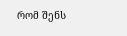რომ შენს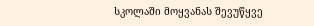სკოლაში მოყვანას შევუწყვე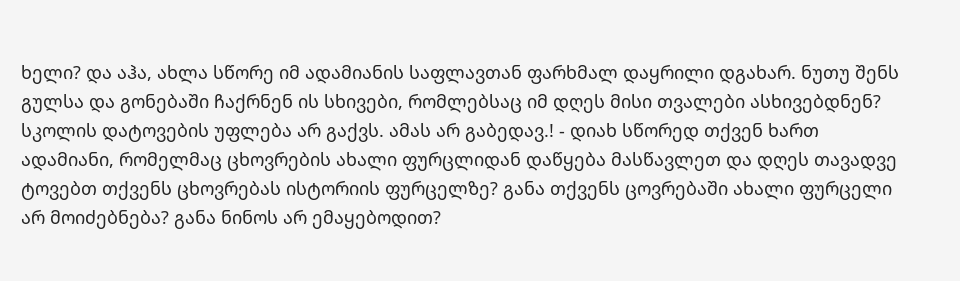ხელი? და აჰა, ახლა სწორე იმ ადამიანის საფლავთან ფარხმალ დაყრილი დგახარ. ნუთუ შენს გულსა და გონებაში ჩაქრნენ ის სხივები, რომლებსაც იმ დღეს მისი თვალები ასხივებდნენ?  სკოლის დატოვების უფლება არ გაქვს. ამას არ გაბედავ.! - დიახ სწორედ თქვენ ხართ ადამიანი, რომელმაც ცხოვრების ახალი ფურცლიდან დაწყება მასწავლეთ და დღეს თავადვე ტოვებთ თქვენს ცხოვრებას ისტორიის ფურცელზე? განა თქვენს ცოვრებაში ახალი ფურცელი არ მოიძებნება? განა ნინოს არ ემაყებოდით?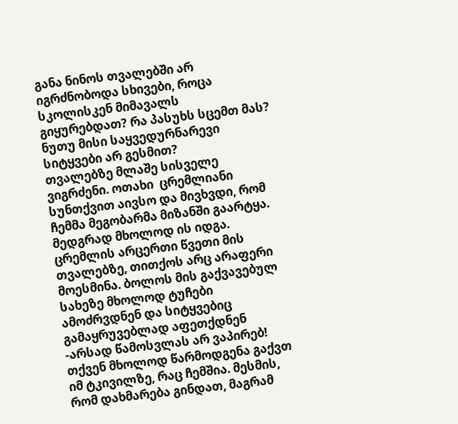განა ნინოს თვალებში არ იგრძნობოდა სხივები, როცა სკოლისკენ მიმავალს გიყურებდათ? რა პასუხს სცემთ მას? ნუთუ მისი საყვედურნარევი სიტყვები არ გესმით?
თვალებზე მლაშე სისველე ვიგრძენი. ოთახი  ცრემლიანი სუნთქვით აივსო და მივხვდი, რომ ჩემმა მეგობარმა მიზანში გაარტყა. მედგრად მხოლოდ ის იდგა. ცრემლის არცერთი წვეთი მის თვალებზე, თითქოს არც არაფერი მოესმინა. ბოლოს მის გაქვავებულ სახეზე მხოლოდ ტუჩები ამოძრვდნენ და სიტყვებიც გამაყრუვებლად აფეთქდნენ
-არსად წამოსვლას არ ვაპირებ! თქვენ მხოლოდ წარმოდგენა გაქვთ იმ ტკივილზე, რაც ჩემშია. მესმის, რომ დახმარება გინდათ, მაგრამ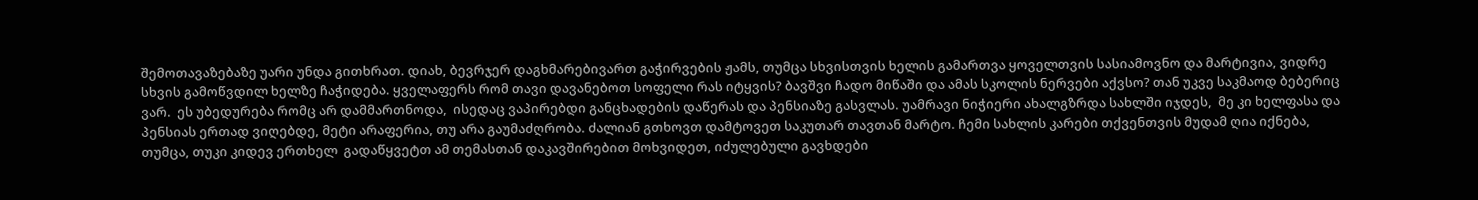შემოთავაზებაზე უარი უნდა გითხრათ. დიახ, ბევრჯერ დაგხმარებივართ გაჭირვების ჟამს, თუმცა სხვისთვის ხელის გამართვა ყოველთვის სასიამოვნო და მარტივია, ვიდრე სხვის გამოწვდილ ხელზე ჩაჭიდება. ყველაფერს რომ თავი დავანებოთ სოფელი რას იტყვის? ბავშვი ჩადო მიწაში და ამას სკოლის ნერვები აქვსო? თან უკვე საკმაოდ ბებერიც ვარ.  ეს უბედურება რომც არ დამმართნოდა,  ისედაც ვაპირებდი განცხადების დაწერას და პენსიაზე გასვლას. უამრავი ნიჭიერი ახალგზრდა სახლში იჯდეს,  მე კი ხელფასა და პენსიას ერთად ვიღებდე, მეტი არაფერია, თუ არა გაუმაძღრობა. ძალიან გთხოვთ დამტოვეთ საკუთარ თავთან მარტო. ჩემი სახლის კარები თქვენთვის მუდამ ღია იქნება, თუმცა, თუკი კიდევ ერთხელ  გადაწყვეტთ ამ თემასთან დაკავშირებით მოხვიდეთ, იძულებული გავხდები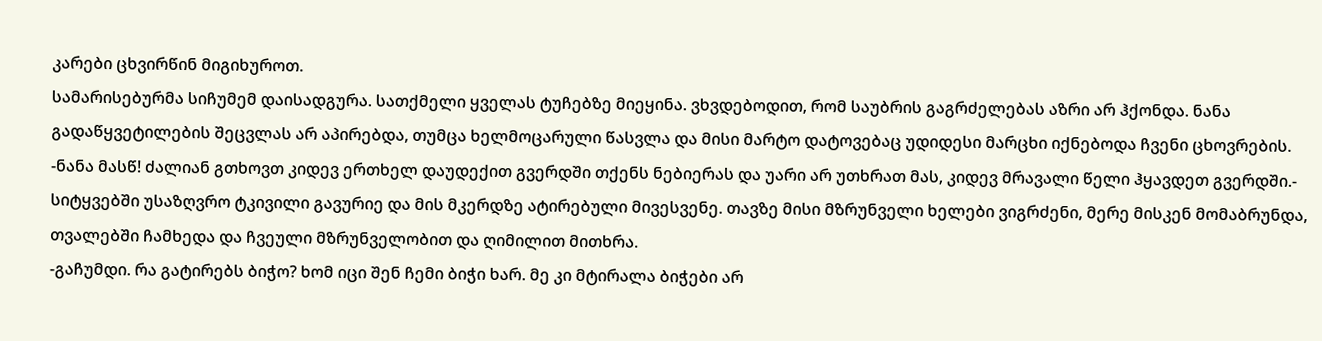კარები ცხვირწინ მიგიხუროთ.
სამარისებურმა სიჩუმემ დაისადგურა. სათქმელი ყველას ტუჩებზე მიეყინა. ვხვდებოდით, რომ საუბრის გაგრძელებას აზრი არ ჰქონდა. ნანა გადაწყვეტილების შეცვლას არ აპირებდა, თუმცა ხელმოცარული წასვლა და მისი მარტო დატოვებაც უდიდესი მარცხი იქნებოდა ჩვენი ცხოვრების.
-ნანა მასწ! ძალიან გთხოვთ კიდევ ერთხელ დაუდექით გვერდში თქენს ნებიერას და უარი არ უთხრათ მას, კიდევ მრავალი წელი ჰყავდეთ გვერდში.- სიტყვებში უსაზღვრო ტკივილი გავურიე და მის მკერდზე ატირებული მივესვენე. თავზე მისი მზრუნველი ხელები ვიგრძენი, მერე მისკენ მომაბრუნდა, თვალებში ჩამხედა და ჩვეული მზრუნველობით და ღიმილით მითხრა.
-გაჩუმდი. რა გატირებს ბიჭო? ხომ იცი შენ ჩემი ბიჭი ხარ. მე კი მტირალა ბიჭები არ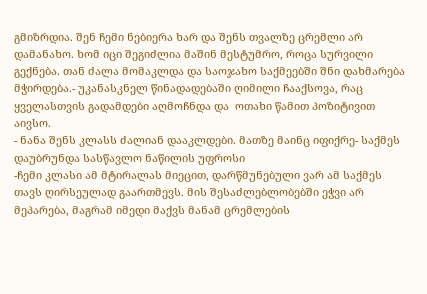გმიზრდია. შენ ჩემი ნებიერა ხარ და შენს თვალზე ცრემლი არ დამანახო. ხომ იცი შეგიძლია მაშინ მესტუმრო, როცა სურვილი გექნება. თან ძალა მომაკლდა და საოჯახო საქმეებში შნი დახმარება მჭირდება.- უკანასკნელ წინადადებაში ღიმილი ჩააქსოვა, რაც ყველასთვის გადამდები აღმოჩნდა და  ოთახი წამით პოზიტივით აივსო.
- ნანა შენს კლასს ძალიან დააკლდები. მათზე მაინც იფიქრე- საქმეს დაუბრუნდა სასწავლო ნაწილის უფროსი
-ჩემი კლასი ამ მტირალას მიეცით, დარწმუნებული ვარ ამ საქმეს თავს ღირსეულად გაართმევს. მის შესაძლებლობებში ეჭვი არ მეპარება, მაგრამ იმედი მაქვს მანამ ცრემლების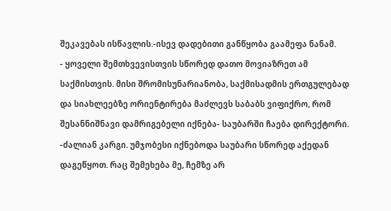შეკავებას ისწავლის.-ისევ დადებითი განწყობა გაამეფა ნანამ.
- ყოველი შემთხვევისთვის სწორედ დათო მოვიაზრეთ ამ საქმისთვის. მისი შრომისუნარიანობა, საქმისადმის ერთგულებად და სიახლეებზე ორიენტირება მაძლევს საბაბს ვიფიქრო, რომ შესანნიშნავი დამრიგებელი იქნება- საუბარში ჩაება დირექტორი.
-ძალიან კარგი. უმჯობესი იქნებოდა საუბარი სწორედ აქედან დაგეწყოთ. რაც შემეხება მე, ჩემზე არ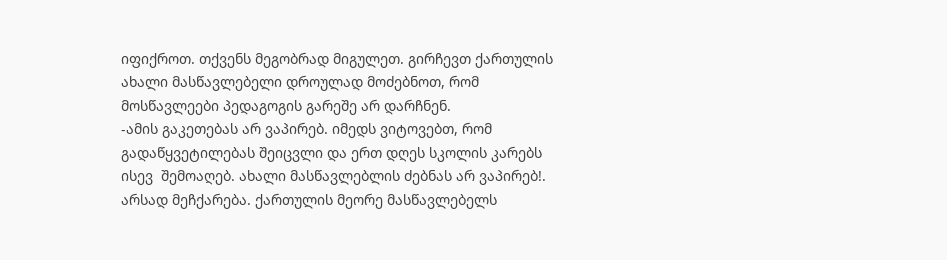იფიქროთ. თქვენს მეგობრად მიგულეთ. გირჩევთ ქართულის ახალი მასწავლებელი დროულად მოძებნოთ, რომ მოსწავლეები პედაგოგის გარეშე არ დარჩნენ.
-ამის გაკეთებას არ ვაპირებ. იმედს ვიტოვებთ, რომ გადაწყვეტილებას შეიცვლი და ერთ დღეს სკოლის კარებს ისევ  შემოაღებ. ახალი მასწავლებლის ძებნას არ ვაპირებ!. არსად მეჩქარება. ქართულის მეორე მასწავლებელს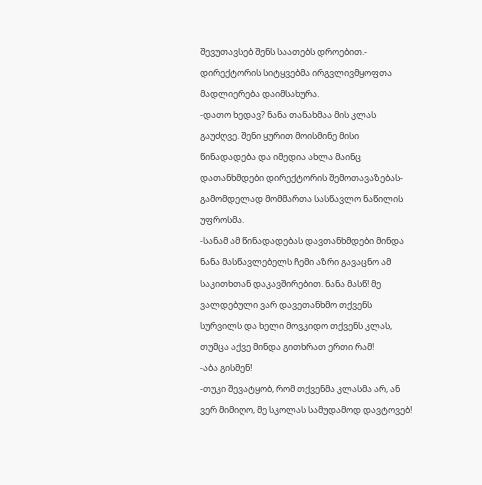შევუთავსებ შენს საათებს დროებით.- დირექტორის სიტყვებმა ირგვლივმყოფთა მადლიერება დაიმსახურა.
-დათო ხედავ? ნანა თანახმაა მის კლას გაუძღვე. შენი ყურით მოისმინე მისი წინადადება და იმედია ახლა მაინც დათანხმდები დირექტორის შემოთავაზებას- გამომდელად მომმართა სასწავლო ნაწილის უფროსმა.
-სანამ ამ წინადადებას დავთანხმდები მინდა ნანა მასწავლებელს ჩემი აზრი გავაცნო ამ საკითხთან დაკავშირებით. ნანა მასწ! მე ვალდებული ვარ დავეთანხმო თქვენს სურვილს და ხელი მოვკიდო თქვენს კლას, თუმცა აქვე მინდა გითხრათ ერთი რამ!
-აბა გისმენ!
-თუკი შევატყობ, რომ თქვენმა კლასმა არ, ან ვერ მიმიღო, მე სკოლას სამუდამოდ დავტოვებ!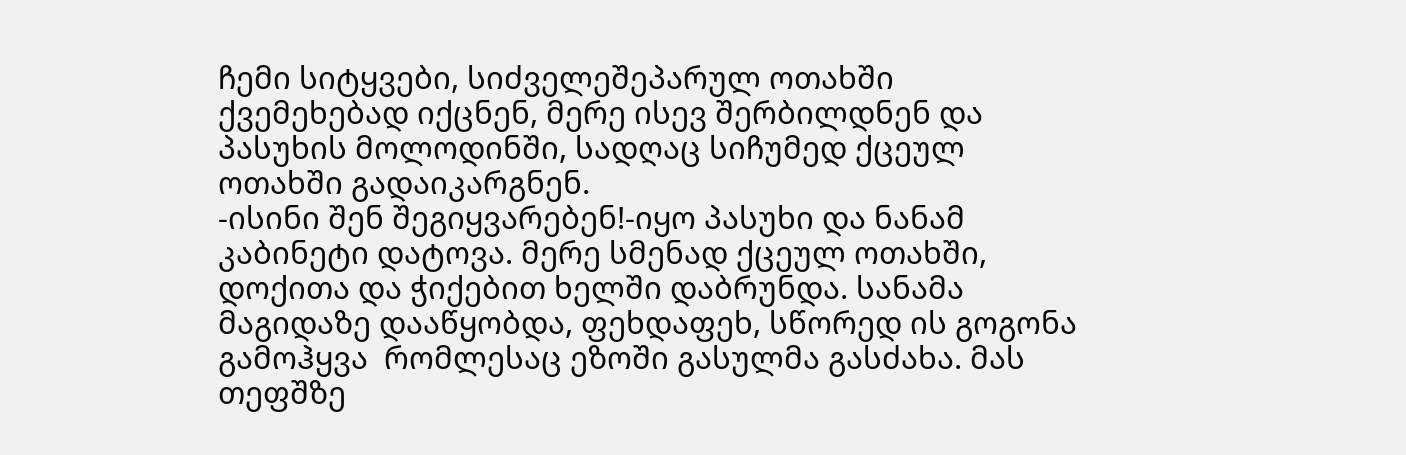ჩემი სიტყვები, სიძველეშეპარულ ოთახში ქვემეხებად იქცნენ, მერე ისევ შერბილდნენ და პასუხის მოლოდინში, სადღაც სიჩუმედ ქცეულ ოთახში გადაიკარგნენ.
-ისინი შენ შეგიყვარებენ!-იყო პასუხი და ნანამ კაბინეტი დატოვა. მერე სმენად ქცეულ ოთახში, დოქითა და ჭიქებით ხელში დაბრუნდა. სანამა მაგიდაზე დააწყობდა, ფეხდაფეხ, სწორედ ის გოგონა გამოჰყვა  რომლესაც ეზოში გასულმა გასძახა. მას თეფშზე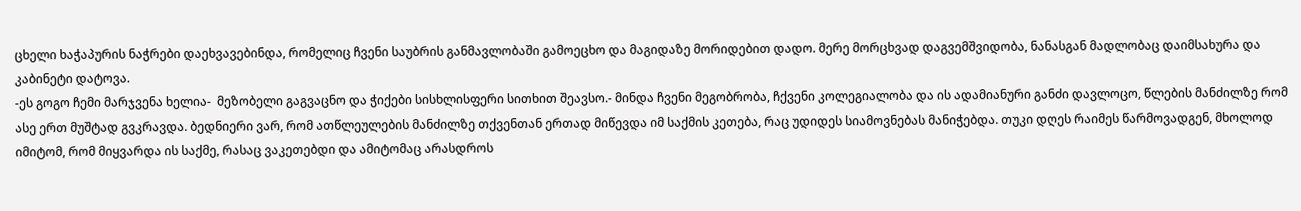ცხელი ხაჭაპურის ნაჭრები დაეხვავებინდა, რომელიც ჩვენი საუბრის განმავლობაში გამოეცხო და მაგიდაზე მორიდებით დადო. მერე მორცხვად დაგვემშვიდობა, ნანასგან მადლობაც დაიმსახურა და კაბინეტი დატოვა.
-ეს გოგო ჩემი მარჯვენა ხელია-  მეზობელი გაგვაცნო და ჭიქები სისხლისფერი სითხით შეავსო.- მინდა ჩვენი მეგობრობა, ჩქვენი კოლეგიალობა და ის ადამიანური განძი დავლოცო, წლების მანძილზე რომ ასე ერთ მუშტად გვკრავდა. ბედნიერი ვარ, რომ ათწლეულების მანძილზე თქვენთან ერთად მიწევდა იმ საქმის კეთება, რაც უდიდეს სიამოვნებას მანიჭებდა. თუკი დღეს რაიმეს წარმოვადგენ, მხოლოდ იმიტომ, რომ მიყვარდა ის საქმე, რასაც ვაკეთებდი და ამიტომაც არასდროს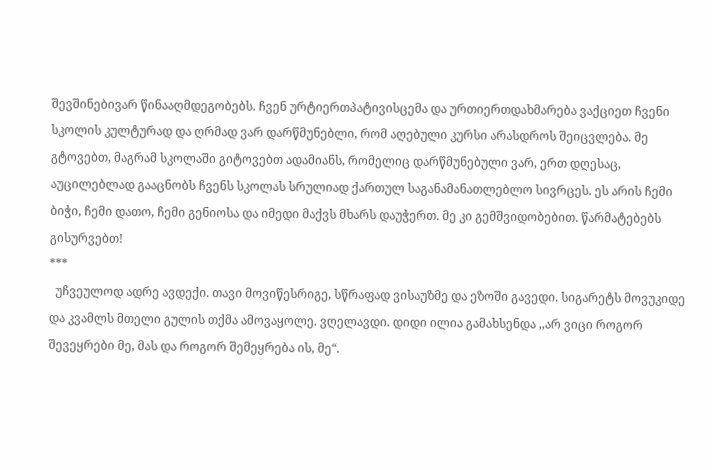შევშინებივარ წინააღმდეგობებს. ჩვენ ურტიერთპატივისცემა და ურთიერთდახმარება ვაქციეთ ჩვენი სკოლის კულტურად და ღრმად ვარ დარწმუნებლი, რომ აღებული კურსი არასდროს შეიცვლება. მე გტოვებთ, მაგრამ სკოლაში გიტოვებთ ადამიანს, რომელიც დარწმუნებული ვარ, ერთ დღესაც, აუცილებლად გააცნობს ჩვენს სკოლას სრულიად ქართულ საგანამანათლებლო სივრცეს. ეს არის ჩემი ბიჭი, ჩემი დათო, ჩემი გენიოსა და იმედი მაქვს მხარს დაუჭერთ. მე კი გემშვიდობებით. წარმატებებს გისურვებთ!
***
  უჩვეულოდ ადრე ავდექი. თავი მოვიწესრიგე, სწრაფად ვისაუზმე და ეზოში გავედი. სიგარეტს მოვუკიდე და კვამლს მთელი გულის თქმა ამოვაყოლე. ვღელავდი. დიდი ილია გამახსენდა ,,არ ვიცი როგორ შევეყრები მე, მას და როგორ შემეყრება ის, მე“.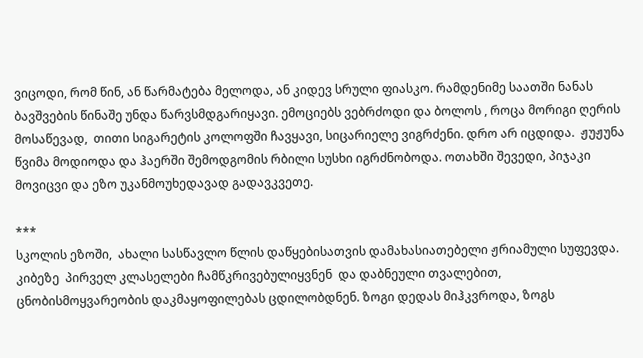ვიცოდი, რომ წინ, ან წარმატება მელოდა, ან კიდევ სრული ფიასკო. რამდენიმე საათში ნანას ბავშვების წინაშე უნდა წარვსმდგარიყავი. ემოციებს ვებრძოდი და ბოლოს , როცა მორიგი ღერის მოსაწევად,  თითი სიგარეტის კოლოფში ჩავყავი, სიცარიელე ვიგრძენი. დრო არ იცდიდა.  ჟუჟუნა წვიმა მოდიოდა და ჰაერში შემოდგომის რბილი სუსხი იგრძნობოდა. ოთახში შევედი, პიჯაკი მოვიცვი და ეზო უკანმოუხედავად გადავკვეთე.

***
სკოლის ეზოში,  ახალი სასწავლო წლის დაწყებისათვის დამახასიათებელი ჟრიამული სუფევდა. კიბეზე  პირველ კლასელები ჩამწკრივებულიყვნენ  და დაბნეული თვალებით, ცნობისმოყვარეობის დაკმაყოფილებას ცდილობდნენ. ზოგი დედას მიჰკვროდა, ზოგს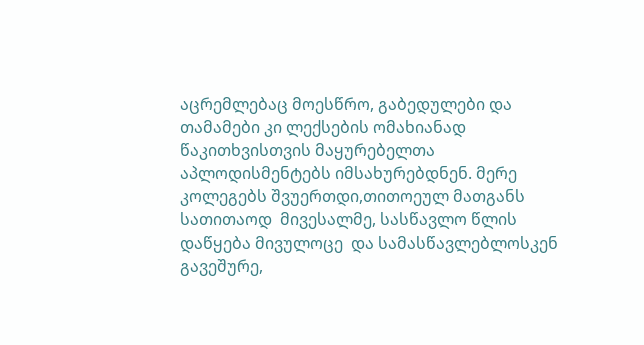აცრემლებაც მოესწრო, გაბედულები და თამამები კი ლექსების ომახიანად წაკითხვისთვის მაყურებელთა აპლოდისმენტებს იმსახურებდნენ. მერე კოლეგებს შვუერთდი,თითოეულ მათგანს სათითაოდ  მივესალმე, სასწავლო წლის დაწყება მივულოცე  და სამასწავლებლოსკენ გავეშურე,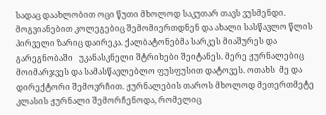სადაც დაახლობით ოცი წუთი მხოლოდ საკუთარ თავს ვუსმენდი.  მოგვიანებით კოლეგებიც შემომიერთდნენ და ახალი სასწავლო წლის პირველი ზარიც დაირეკა. ქალბატონებმა სარკეს მიაშურეს და გარეგნობაში   უკანასკნელი შტრიხები შეიტანეს. მერე ჟურნალებიც მოიმარჯვეს და სამასწავლებლო ფუსფუსით დატოვეს. ოთახს  მე და დირექტორი შემოვრჩით. ჟურნალების თაროს მხოლოდ მეთერთმეტე კლასის ჟურნალი შემორჩენოდა, რომელიც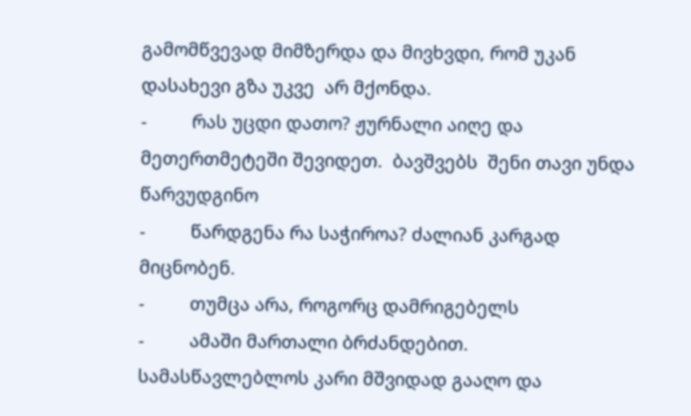გამომწვევად მიმზერდა და მივხვდი, რომ უკან დასახევი გზა უკვე  არ მქონდა.
-         რას უცდი დათო? ჟურნალი აიღე და მეთერთმეტეში შევიდეთ.  ბავშვებს  შენი თავი უნდა წარვუდგინო
-         წარდგენა რა საჭიროა? ძალიან კარგად მიცნობენ.
-         თუმცა არა, როგორც დამრიგებელს
-         ამაში მართალი ბრძანდებით.
სამასწავლებლოს კარი მშვიდად გააღო და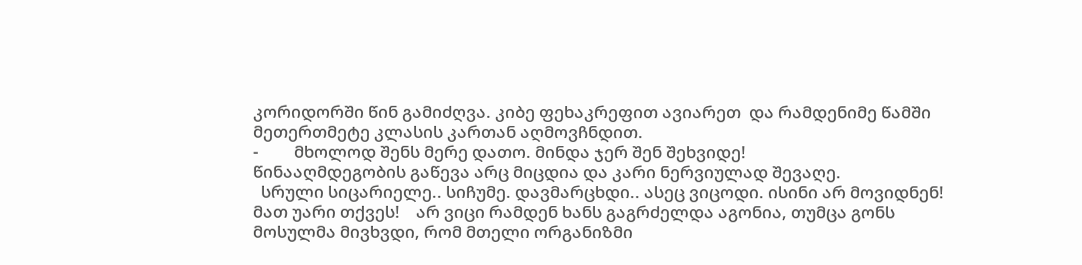კორიდორში წინ გამიძღვა. კიბე ფეხაკრეფით ავიარეთ  და რამდენიმე წამში  მეთერთმეტე კლასის კართან აღმოვჩნდით.
-         მხოლოდ შენს მერე დათო. მინდა ჯერ შენ შეხვიდე!
წინააღმდეგობის გაწევა არც მიცდია და კარი ნერვიულად შევაღე.
  სრული სიცარიელე.. სიჩუმე. დავმარცხდი.. ასეც ვიცოდი. ისინი არ მოვიდნენ! მათ უარი თქვეს!    არ ვიცი რამდენ ხანს გაგრძელდა აგონია, თუმცა გონს მოსულმა მივხვდი, რომ მთელი ორგანიზმი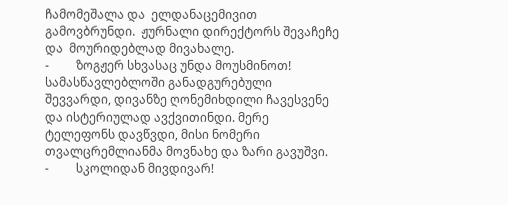ჩამომეშალა და  ელდანაცემივით გამოვბრუნდი.  ჟურნალი დირექტორს შევაჩეჩე და  მოურიდებლად მივახალე.
-         ზოგჟერ სხვასაც უნდა მოუსმინოთ!
სამასწავლებლოში განადგურებული შევვარდი, დივანზე ღონემიხდილი ჩავესვენე და ისტერიულად ავქვითინდი. მერე ტელეფონს დავწვდი, მისი ნომერი თვალცრემლიანმა მოვნახე და ზარი გავუშვი.
-         სკოლიდან მივდივარ!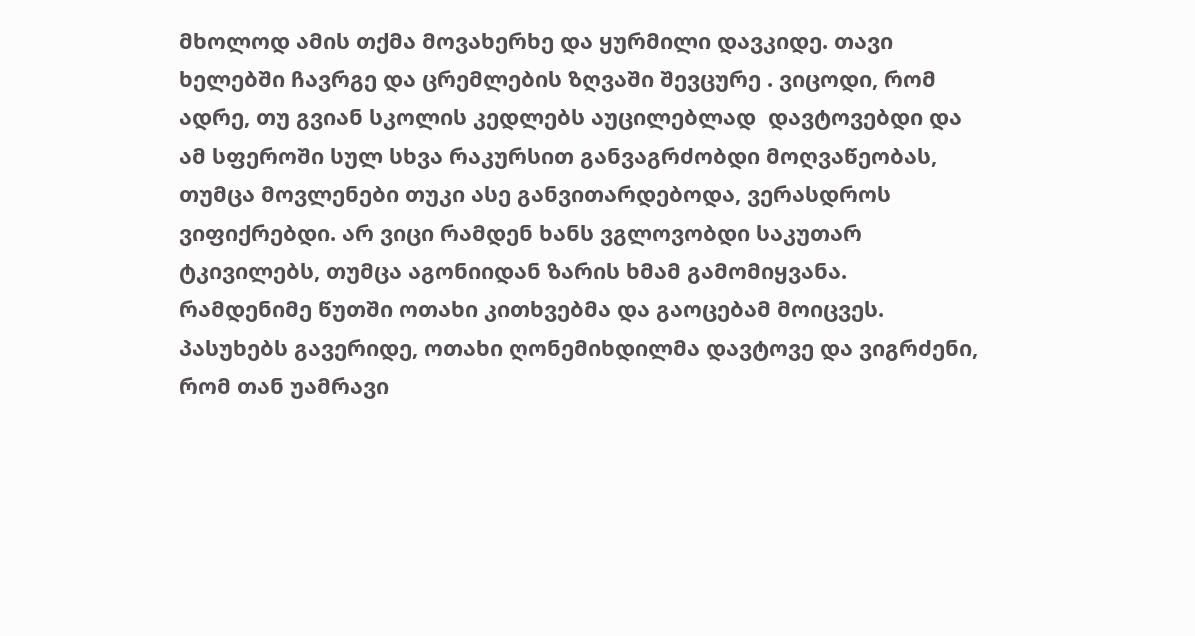მხოლოდ ამის თქმა მოვახერხე და ყურმილი დავკიდე. თავი ხელებში ჩავრგე და ცრემლების ზღვაში შევცურე . ვიცოდი, რომ ადრე, თუ გვიან სკოლის კედლებს აუცილებლად  დავტოვებდი და ამ სფეროში სულ სხვა რაკურსით განვაგრძობდი მოღვაწეობას, თუმცა მოვლენები თუკი ასე განვითარდებოდა, ვერასდროს ვიფიქრებდი. არ ვიცი რამდენ ხანს ვგლოვობდი საკუთარ ტკივილებს, თუმცა აგონიიდან ზარის ხმამ გამომიყვანა. რამდენიმე წუთში ოთახი კითხვებმა და გაოცებამ მოიცვეს. პასუხებს გავერიდე, ოთახი ღონემიხდილმა დავტოვე და ვიგრძენი, რომ თან უამრავი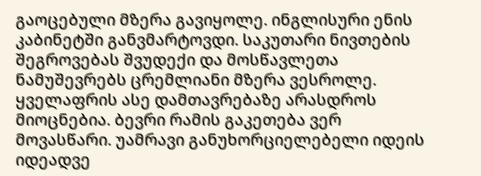გაოცებული მზერა გავიყოლე. ინგლისური ენის კაბინეტში განვმარტოვდი. საკუთარი ნივთების შეგროვებას შვუდექი და მოსწავლეთა ნამუშევრებს ცრემლიანი მზერა ვესროლე. ყველაფრის ასე დამთავრებაზე არასდროს მიოცნებია. ბევრი რამის გაკეთება ვერ მოვასწარი. უამრავი განუხორციელებელი იდეის იდეადვე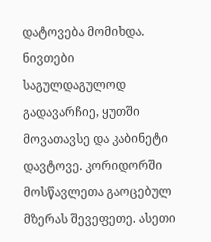დატოვება მომიხდა. ნივთები საგულდაგულოდ გადავარჩიე, ყუთში მოვათავსე და კაბინეტი დავტოვე. კორიდორში მოსწავლეთა გაოცებულ მზერას შევეფეთე. ასეთი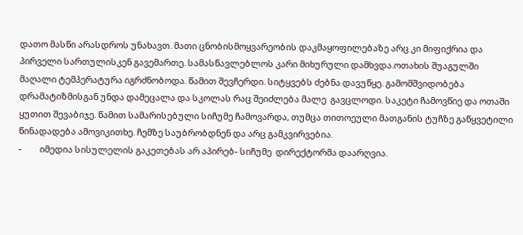დათო მასწი არასდროს უნახავთ. მათი ცნობისმოყვარეობის დაკმაყოფილებაზე არც კი მიფიქრია და პირველი სართულისკენ გავემართე. სამასწავლებლოს კარი მიხურული დამხვდა.ოთახის შუაგულში მაღალი ტემპერატურა იგრძნობოდა. წამით შევჩერდი. სიტყვებს ძებნა დავუწყე. გამომშვიდობება დრამატიზმისგან უნდა დამეცალა და სკოლას რაც შეიძლება მალე  გავცლოდი. საკეტი ჩამოვწიე და ოთაში ყუთით შევაბიჯე. წამით სამარისებული სიჩუმე ჩამოვარდა, თუმცა თითოეული მათგანის ტუჩზე გაწყვეტილი წინადადება ამოვიკითხე. ჩემზე საუბრობდნენ და არც გამკვირვებია.
-         იმედია სისულელის გაკეთებას არ აპირებ- სიჩუმე  დირექტორმა დაარღვია.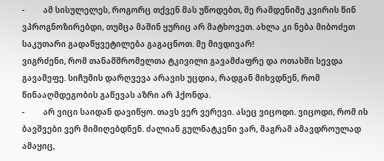-         ამ სისულელეს, როგორც თქვენ მას უწოდებთ, მე რამდენიმე კვირის წინ ვპროგნოზირებდი, თუმცა მაშინ ყურიც არ მატხოვეთ. ახლა კი ნება მიბოძეთ საკუთარი გადაწყვეტილება გაგაცნოთ. მე მივდივარ!
ვიგრძენი, რომ თანამშრომელთა ტკივილი გავამძაფრე და ოთახში სევდა გავამეფე. სიჩუმის დარღვევა არავის უცდია, რადგან მიხვდნენ, რომ წინააღმდეგობის გაწევას აზრი არ ჰქონდა.
-         არ ვიცი საიდან დავიწყო. თავს ვერ ვერევი. ასეც ვიცოდი. ვიცოდი, რომ ის ბავშვები ვერ მიმიღებდნენ. ძალიან გულნატკენი ვარ, მაგრამ ამავდროულად ამაყიც,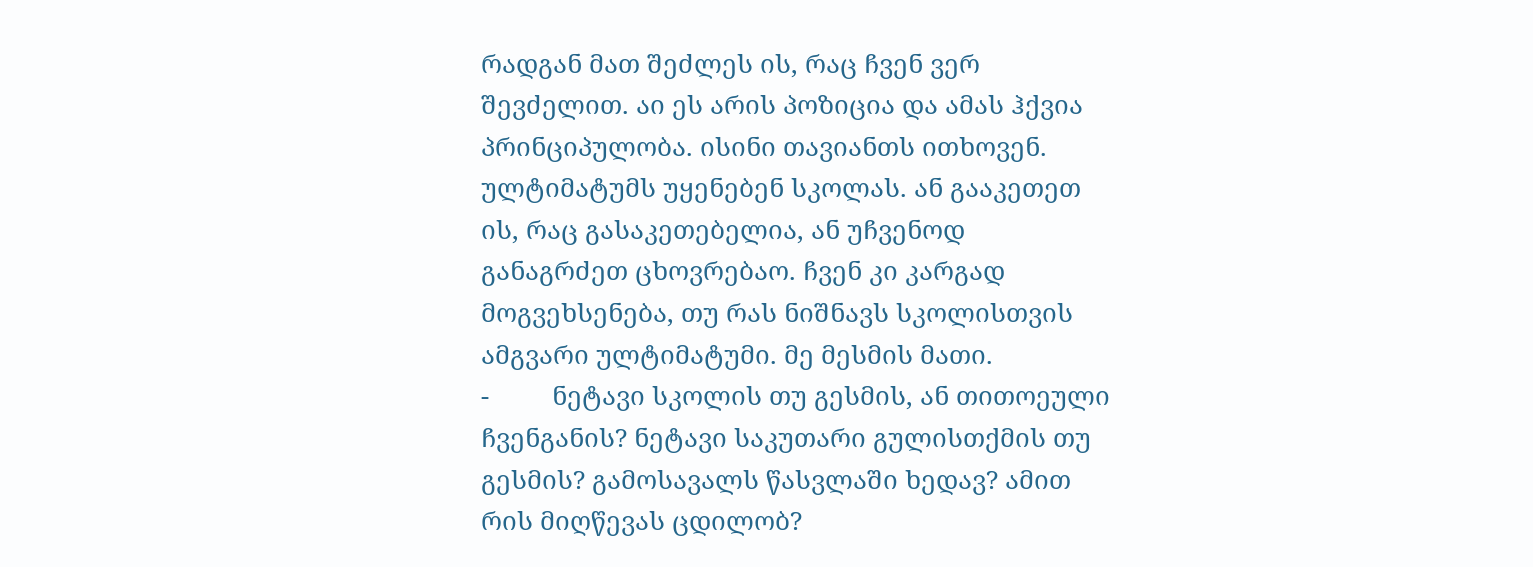რადგან მათ შეძლეს ის, რაც ჩვენ ვერ შევძელით. აი ეს არის პოზიცია და ამას ჰქვია პრინციპულობა. ისინი თავიანთს ითხოვენ. ულტიმატუმს უყენებენ სკოლას. ან გააკეთეთ ის, რაც გასაკეთებელია, ან უჩვენოდ განაგრძეთ ცხოვრებაო. ჩვენ კი კარგად მოგვეხსენება, თუ რას ნიშნავს სკოლისთვის ამგვარი ულტიმატუმი. მე მესმის მათი.
-         ნეტავი სკოლის თუ გესმის, ან თითოეული ჩვენგანის? ნეტავი საკუთარი გულისთქმის თუ გესმის? გამოსავალს წასვლაში ხედავ? ამით რის მიღწევას ცდილობ?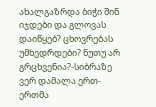ახალგაზრდა ბიჭი შინ იჯდები და გლოვას დაიწყებ? ცხოვრებას უმხედრდები? ნუთუ არ გრცხვენია?-სიბრაზე ვერ დამალა ერთ-ერთმა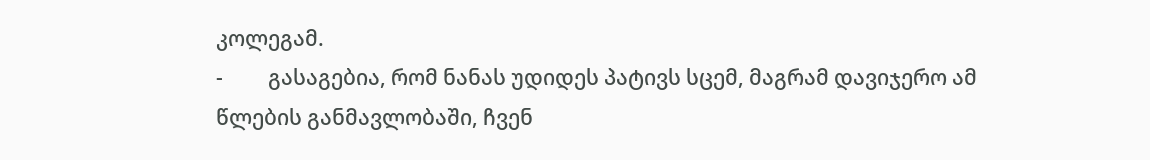კოლეგამ.
-         გასაგებია, რომ ნანას უდიდეს პატივს სცემ, მაგრამ დავიჯერო ამ წლების განმავლობაში, ჩვენ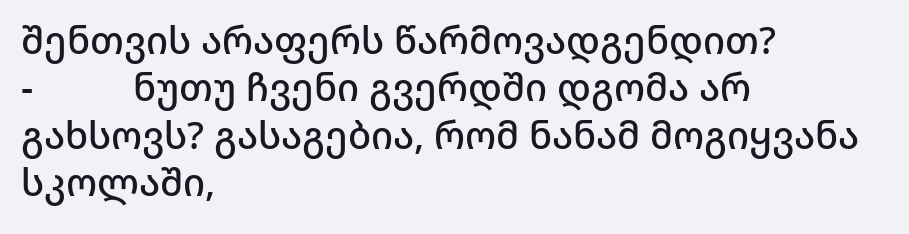შენთვის არაფერს წარმოვადგენდით?
-          ნუთუ ჩვენი გვერდში დგომა არ გახსოვს? გასაგებია, რომ ნანამ მოგიყვანა სკოლაში,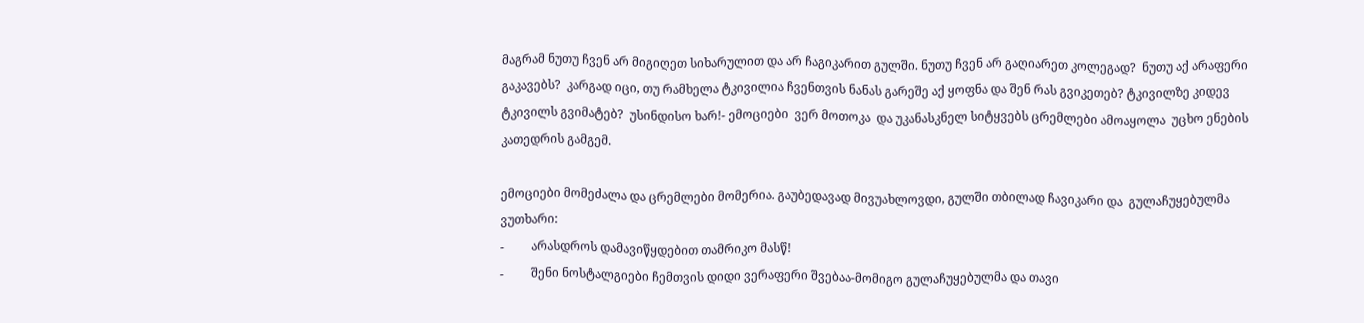მაგრამ ნუთუ ჩვენ არ მიგიღეთ სიხარულით და არ ჩაგიკარით გულში. ნუთუ ჩვენ არ გაღიარეთ კოლეგად?  ნუთუ აქ არაფერი გაკავებს?  კარგად იცი, თუ რამხელა ტკივილია ჩვენთვის ნანას გარეშე აქ ყოფნა და შენ რას გვიკეთებ? ტკივილზე კიდევ ტკივილს გვიმატებ?  უსინდისო ხარ!- ემოციები  ვერ მოთოკა  და უკანასკნელ სიტყვებს ცრემლები ამოაყოლა  უცხო ენების კათედრის გამგემ.

ემოციები მომეძალა და ცრემლები მომერია. გაუბედავად მივუახლოვდი, გულში თბილად ჩავიკარი და  გულაჩუყებულმა ვუთხარი:
-         არასდროს დამავიწყდებით თამრიკო მასწ!
-         შენი ნოსტალგიები ჩემთვის დიდი ვერაფერი შვებაა-მომიგო გულაჩუყებულმა და თავი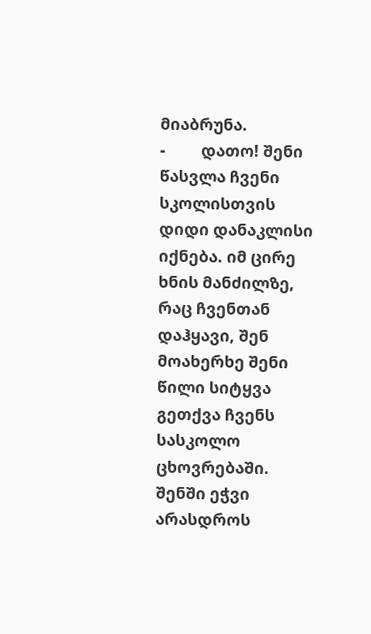მიაბრუნა.
-         დათო! შენი წასვლა ჩვენი სკოლისთვის დიდი დანაკლისი იქნება. იმ ცირე ხნის მანძილზე, რაც ჩვენთან დაჰყავი, შენ მოახერხე შენი წილი სიტყვა გეთქვა ჩვენს სასკოლო ცხოვრებაში. შენში ეჭვი არასდროს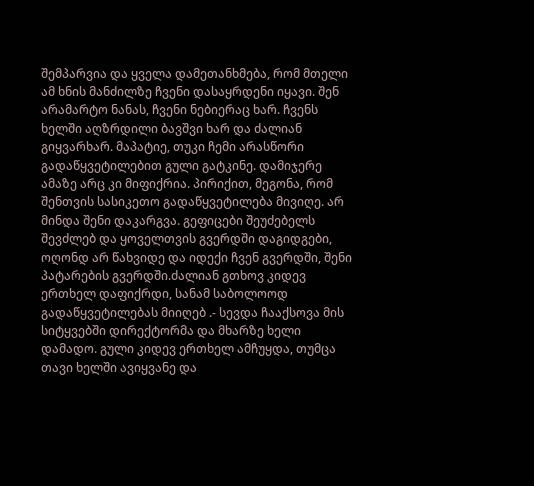შემპარვია და ყველა დამეთანხმება, რომ მთელი ამ ხნის მანძილზე ჩვენი დასაყრდენი იყავი. შენ არამარტო ნანას, ჩვენი ნებიერაც ხარ. ჩვენს ხელში აღზრდილი ბავშვი ხარ და ძალიან გიყვარხარ. მაპატიე, თუკი ჩემი არასწორი გადაწყვეტილებით გული გატკინე. დამიჯერე ამაზე არც კი მიფიქრია. პირიქით, მეგონა, რომ შენთვის სასიკეთო გადაწყვეტილება მივიღე. არ მინდა შენი დაკარგვა. გეფიცები შეუძებელს შევძლებ და ყოველთვის გვერდში დაგიდგები, ოღონდ არ წახვიდე და იდექი ჩვენ გვერდში, შენი პატარების გვერდში.ძალიან გთხოვ კიდევ ერთხელ დაფიქრდი, სანამ საბოლოოდ გადაწყვეტილებას მიიღებ .- სევდა ჩააქსოვა მის სიტყვებში დირექტორმა და მხარზე ხელი დამადო. გული კიდევ ერთხელ ამჩუყდა, თუმცა თავი ხელში ავიყვანე და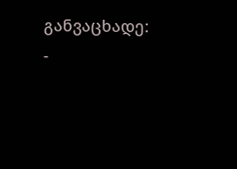განვაცხადე:
-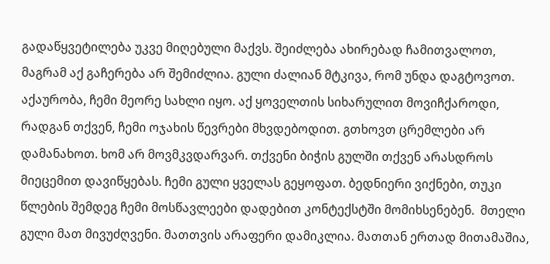გადაწყვეტილება უკვე მიღებული მაქვს. შეიძლება ახირებად ჩამითვალოთ, მაგრამ აქ გაჩერება არ შემიძლია. გული ძალიან მტკივა, რომ უნდა დაგტოვოთ. აქაურობა, ჩემი მეორე სახლი იყო. აქ ყოველთის სიხარულით მოვიჩქაროდი, რადგან თქვენ, ჩემი ოჯახის წევრები მხვდებოდით. გთხოვთ ცრემლები არ დამანახოთ. ხომ არ მოვმკვდარვარ. თქვენი ბიჭის გულში თქვენ არასდროს მიეცემით დავიწყებას. ჩემი გული ყველას გეყოფათ. ბედნიერი ვიქნები, თუკი წლების შემდეგ ჩემი მოსწავლეები დადებით კონტექსტში მომიხსენებენ.  მთელი გული მათ მივუძღვენი. მათთვის არაფერი დამიკლია. მათთან ერთად მითამაშია,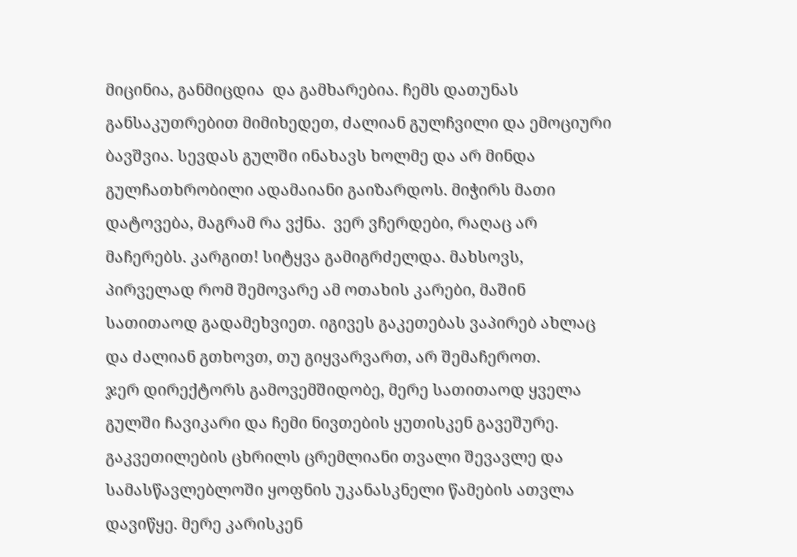მიცინია, განმიცდია  და გამხარებია. ჩემს დათუნას განსაკუთრებით მიმიხედეთ, ძალიან გულჩვილი და ემოციური ბავშვია. სევდას გულში ინახავს ხოლმე და არ მინდა გულჩათხრობილი ადამაიანი გაიზარდოს. მიჭირს მათი დატოვება, მაგრამ რა ვქნა.  ვერ ვჩერდები, რაღაც არ მაჩერებს. კარგით! სიტყვა გამიგრძელდა. მახსოვს, პირველად რომ შემოვარე ამ ოთახის კარები, მაშინ სათითაოდ გადამეხვიეთ. იგივეს გაკეთებას ვაპირებ ახლაც და ძალიან გთხოვთ, თუ გიყვარვართ, არ შემაჩეროთ.
ჯერ დირექტორს გამოვემშიდობე, მერე სათითაოდ ყველა გულში ჩავიკარი და ჩემი ნივთების ყუთისკენ გავეშურე. გაკვეთილების ცხრილს ცრემლიანი თვალი შევავლე და სამასწავლებლოში ყოფნის უკანასკნელი წამების ათვლა დავიწყე. მერე კარისკენ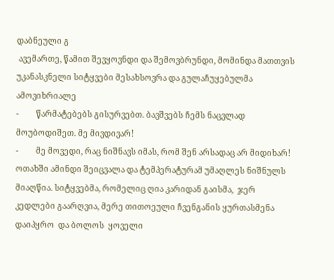დაბნეული გ
 ავემართე, წამით შევყოვნდი და შემოვბრუნდი, მომინდა მათთვის უკანასკნელი სიტყვები მესახსოვრა და გულაჩუყებულმა ამოვიხრიალე
-         წარმატებებს გისურვებთ. ბავშვებს ჩემს ნაცვლად მოუბოდიშეთ. მე მივდივარ!
-         მე მოვედი, რაც ნიშნავს იმას, რომ შენ არსადაც არ მიდიხარ!
ოთახში ამინდი შეიცვალა და ტემპერატურამ უმაღლეს ნიშნულს მიაღწია. სიტყვებმა, რომელიც ღია კარიდან გაისმა,  ჯერ  კედლები გაარღვია, მერე თითოეული ჩვენგანის ყურთასმენა დაიპყრო  და ბოლოს  ყოველი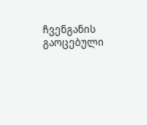ჩვენგანის გაოცებული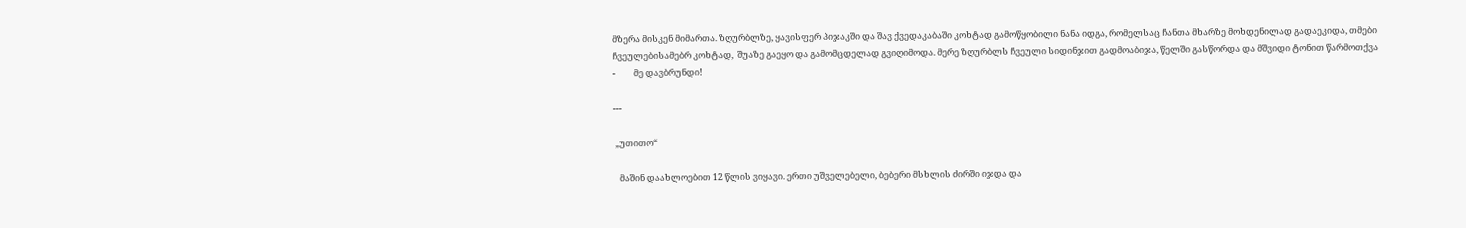მზერა მისკენ მიმართა. ზღურბლზე, ყავისფერ პიჯაკში და შავ ქვედაკაბაში კოხტად გამოწყობილი ნანა იდგა, რომელსაც ჩანთა მხარზე მოხდენილად გადაეკიდა, თმები ჩვეულებისამებრ კოხტად,  შუაზე გაეყო და გამომცდელად გვიღიმოდა. მერე ზღურბლს ჩვეული სიდინჯით გადმოაბიჯა, წელში გასწორდა და მშვიდი ტონით წარმოთქვა
-         მე დავბრუნდი!

---

 „უთითო“

   მაშინ დაახლოებით 12 წლის ვიყავი. ერთი უშველებელი, ბებერი მსხლის ძირში იჯდა და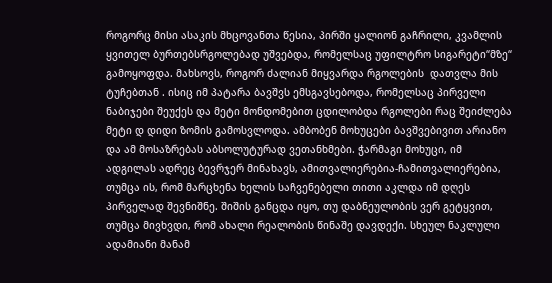როგორც მისი ასაკის მხცოვანთა წესია, პირში ყალიონ გაჩრილი, კვამლის ყვითელ ბურთებსრგოლებად უშვებდა, რომელსაც უფილტრო სიგარეტი“მზე“ გამოყოფდა. მახსოვს, როგორ ძალიან მიყვარდა რგოლების  დათვლა მის ტუჩებთან . ისიც იმ პატარა ბავშვს ემსგავსებოდა, რომელსაც პირველი ნაბიჯები შეუქეს და მეტი მონდომებით ცდილობდა რგოლები რაც შეიძლება მეტი დ დიდი ზომის გამოსვლოდა. ამბობენ მოხუცები ბავშვებივით არიანო და ამ მოსაზრებას აბსოლუტურად ვეთანხმები. ჭარმაგი მოხუცი, იმ ადგილას ადრეც ბევრჯერ მინახავს, ამითვალიერებია-ჩამითვალიერებია, თუმცა ის, რომ მარცხენა ხელის საჩვენებელი თითი აკლდა იმ დღეს პირველად შევნიშნე. შიშის განცდა იყო, თუ დაბნეულობის ვერ გეტყვით, თუმცა მივხვდი, რომ ახალი რეალობის წინაშე დავდექი. სხეულ ნაკლული ადამიანი მანამ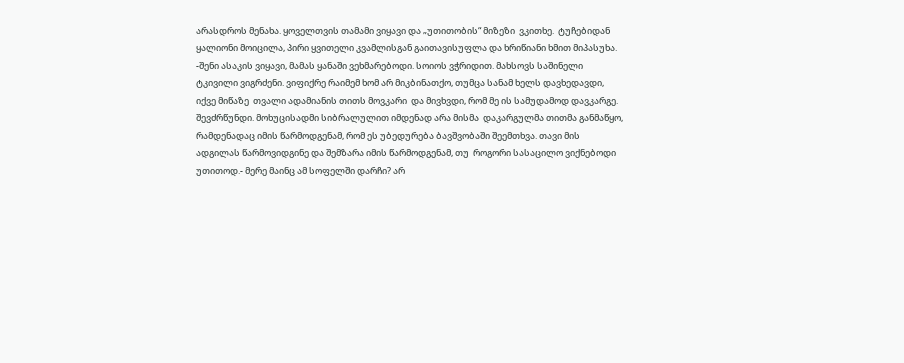არასდროს მენახა. ყოველთვის თამამი ვიყავი და „უთითობის“ მიზეზი  ვკითხე.  ტუჩებიდან ყალიონი მოიცილა, პირი ყვითელი კვამლისგან გაითავისუფლა და ხრიწიანი ხმით მიპასუხა. -შენი ასაკის ვიყავი, მამას ყანაში ვეხმარებოდი. სოიოს ვჭრიდით. მახსოვს საშინელი ტკივილი ვიგრძენი. ვიფიქრე რაიმემ ხომ არ მიკბინათქო, თუმცა სანამ ხელს დავხედავდი, იქვე მიწაზე  თვალი ადამიანის თითს მოვკარი  და მივხვდი, რომ მე ის სამუდამოდ დავკარგე. შევძრწუნდი. მოხუცისადმი სიბრალულით იმდენად არა მისმა  დაკარგულმა თითმა განმაწყო, რამდენადაც იმის წარმოდგენამ, რომ ეს უბედურება ბავშვობაში შეემთხვა. თავი მის ადგილას წარმოვიდგინე და შემზარა იმის წარმოდგენამ, თუ  როგორი სასაცილო ვიქნებოდი უთითოდ.- მერე მაინც ამ სოფელში დარჩი? არ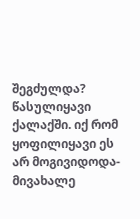შეგძულდა? წასულიყავი ქალაქში. იქ რომ ყოფილიყავი ეს არ მოგივიდოდა-მივახალე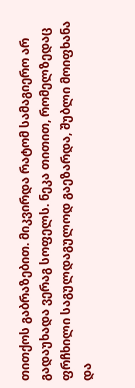თითქოს გაბრაზებით. მიკვირდა რატომ სამაგიერო არ გადაუხადა ვერაგ სოფელს. ნეკა თითით, რომელზედაც ფრჩხილი საგულდაგულოდ გაეზარდა, შუბლი მოიფხანა და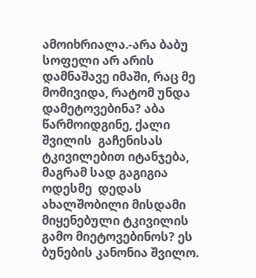ამოიხრიალა.-არა ბაბუ სოფელი არ არის დამნაშავე იმაში, რაც მე მომივიდა, რატომ უნდა დამეტოვებინა? აბა წარმოიდგინე, ქალი შვილის  გაჩენისას ტკივილებით იტანჯება, მაგრამ სად გაგიგია ოდესმე  დედას ახალშობილი მისდამი მიყენებული ტკივილის გამო მიეტოვებინოს? ეს ბუნების კანონია შვილო.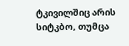ტკივილშიც არის სიტკბო, თუმცა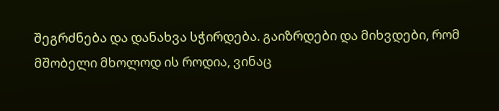შეგრძნება და დანახვა სჭირდება. გაიზრდები და მიხვდები, რომ მშობელი მხოლოდ ის როდია, ვინაც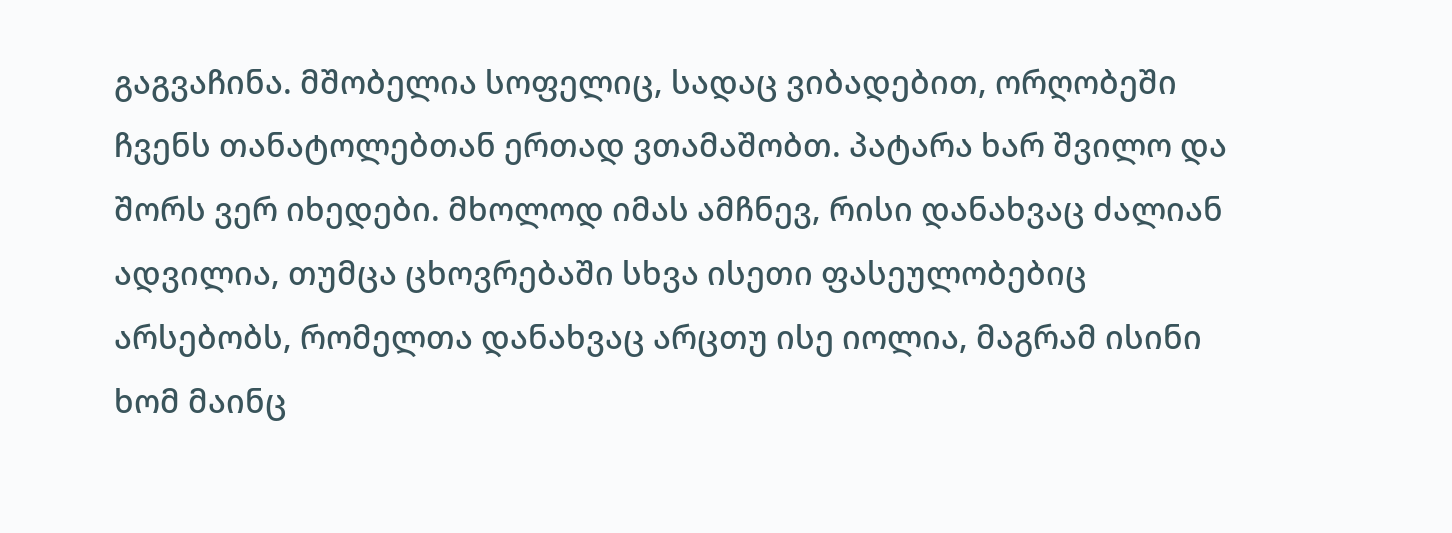გაგვაჩინა. მშობელია სოფელიც, სადაც ვიბადებით, ორღობეში ჩვენს თანატოლებთან ერთად ვთამაშობთ. პატარა ხარ შვილო და შორს ვერ იხედები. მხოლოდ იმას ამჩნევ, რისი დანახვაც ძალიან ადვილია, თუმცა ცხოვრებაში სხვა ისეთი ფასეულობებიც არსებობს, რომელთა დანახვაც არცთუ ისე იოლია, მაგრამ ისინი ხომ მაინც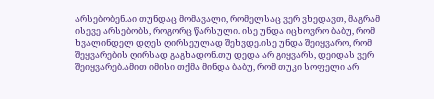არსებობენ.აი თუნდაც მომავალი, რომელსაც ვერ ვხედავთ, მაგრამ ისევე არსებობს, როგორც წარსული. ისე უნდა იცხოვრო ბაბუ, რომ ხვალინდელ დღეს ღირსეულად შეხვდე.ისე უნდა შეიყვარო, რომ შეყვარების ღირსად გაგხადონ.თუ დედა არ გიყვარს, დეიდას ვერ შეიყვარებ.ამით იმისი თქმა მინდა ბაბუ, რომ თუკი სოფელი არ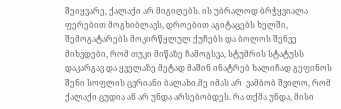შეიყვარე, ქალაქი არ მიგიღებს. ის უბრალოდ ბრჭყვიალა ფერებით მოგხიბლავს, დროებით აგიტაცებს ხელში, შემოგატარებს მოკირწყლულ ქუჩებს და ბოლოს შენვე მიხვდები, რომ თუკი მიწაზე ჩამოგსვა, სტუმრის სტატუსს დაკარგავ და ყველაზე მეტად მაშინ ინატრებ ხალიჩად გეფინოს შენი სოფლის ცვრიანი ბალახი.მე იმას არ  ვამბობ შვილო, რომ ქალაქი ცუდია ან არ უნდა არსებობდეს. რა თქმა უნდა, მისი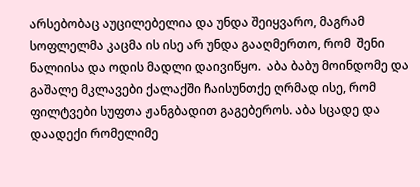არსებობაც აუცილებელია და უნდა შეიყვარო, მაგრამ სოფლელმა კაცმა ის ისე არ უნდა გააღმერთო, რომ  შენი ნალიისა და ოდის მადლი დაივიწყო.  აბა ბაბუ მოინდომე და გაშალე მკლავები ქალაქში ჩაისუნთქე ღრმად ისე, რომ  ფილტვები სუფთა ჟანგბადით გაგებეროს. აბა სცადე და  დაადექი რომელიმე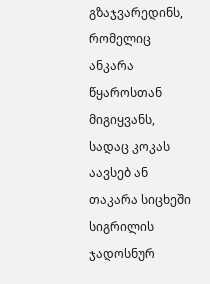გზაჯვარედინს, რომელიც ანკარა წყაროსთან მიგიყვანს, სადაც კოკას აავსებ ან თაკარა სიცხეში სიგრილის ჯადოსნურ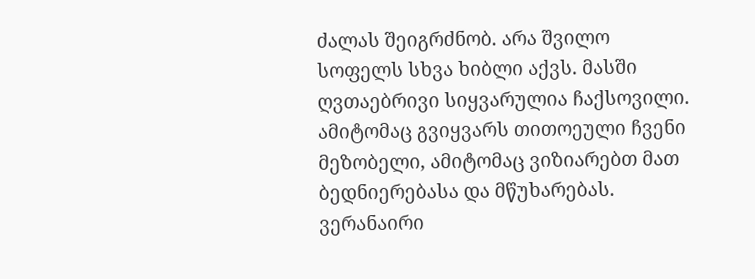ძალას შეიგრძნობ. არა შვილო სოფელს სხვა ხიბლი აქვს. მასში ღვთაებრივი სიყვარულია ჩაქსოვილი. ამიტომაც გვიყვარს თითოეული ჩვენი მეზობელი, ამიტომაც ვიზიარებთ მათ ბედნიერებასა და მწუხარებას. ვერანაირი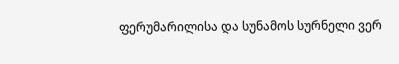ფერუმარილისა და სუნამოს სურნელი ვერ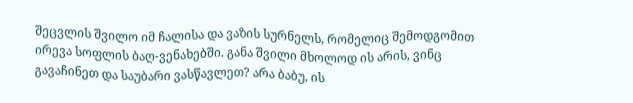შეცვლის შვილო იმ ჩალისა და ვაზის სურნელს, რომელიც შემოდგომით ირევა სოფლის ბაღ-ვენახებში. განა შვილი მხოლოდ ის არის, ვინც გავაჩინეთ და საუბარი ვასწავლეთ? არა ბაბუ, ის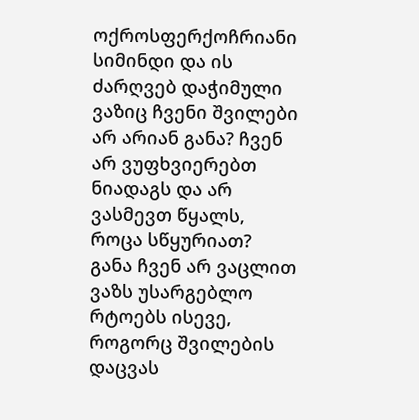ოქროსფერქოჩრიანი სიმინდი და ის ძარღვებ დაჭიმული ვაზიც ჩვენი შვილები არ არიან განა? ჩვენ არ ვუფხვიერებთ ნიადაგს და არ ვასმევთ წყალს, როცა სწყურიათ?  განა ჩვენ არ ვაცლით ვაზს უსარგებლო რტოებს ისევე, როგორც შვილების დაცვას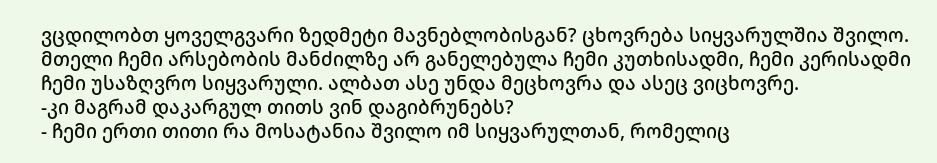ვცდილობთ ყოველგვარი ზედმეტი მავნებლობისგან? ცხოვრება სიყვარულშია შვილო. მთელი ჩემი არსებობის მანძილზე არ განელებულა ჩემი კუთხისადმი, ჩემი კერისადმი ჩემი უსაზღვრო სიყვარული. ალბათ ასე უნდა მეცხოვრა და ასეც ვიცხოვრე.
-კი მაგრამ დაკარგულ თითს ვინ დაგიბრუნებს?
- ჩემი ერთი თითი რა მოსატანია შვილო იმ სიყვარულთან, რომელიც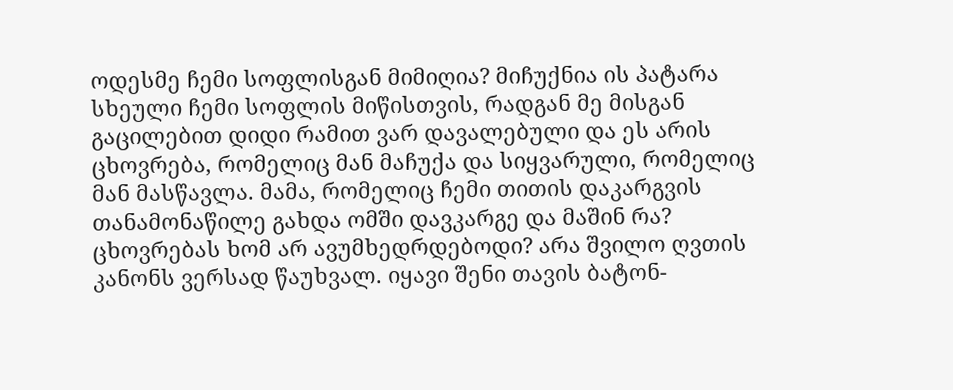ოდესმე ჩემი სოფლისგან მიმიღია? მიჩუქნია ის პატარა სხეული ჩემი სოფლის მიწისთვის, რადგან მე მისგან გაცილებით დიდი რამით ვარ დავალებული და ეს არის ცხოვრება, რომელიც მან მაჩუქა და სიყვარული, რომელიც მან მასწავლა. მამა, რომელიც ჩემი თითის დაკარგვის თანამონაწილე გახდა ომში დავკარგე და მაშინ რა?  ცხოვრებას ხომ არ ავუმხედრდებოდი? არა შვილო ღვთის კანონს ვერსად წაუხვალ. იყავი შენი თავის ბატონ-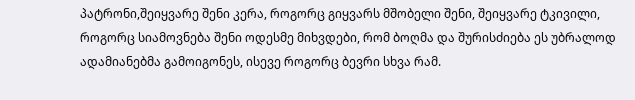პატრონი,შეიყვარე შენი კერა, როგორც გიყვარს მშობელი შენი, შეიყვარე ტკივილი, როგორც სიამოვნება შენი ოდესმე მიხვდები, რომ ბოღმა და შურისძიება ეს უბრალოდ ადამიანებმა გამოიგონეს, ისევე როგორც ბევრი სხვა რამ.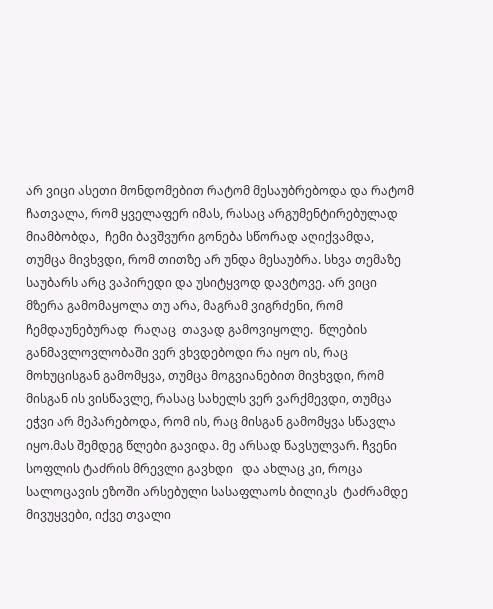არ ვიცი ასეთი მონდომებით რატომ მესაუბრებოდა და რატომ  ჩათვალა, რომ ყველაფერ იმას, რასაც არგუმენტირებულად მიამბობდა,  ჩემი ბავშვური გონება სწორად აღიქვამდა, თუმცა მივხვდი, რომ თითზე არ უნდა მესაუბრა. სხვა თემაზე საუბარს არც ვაპირედი და უსიტყვოდ დავტოვე. არ ვიცი მზერა გამომაყოლა თუ არა, მაგრამ ვიგრძენი, რომ  ჩემდაუნებურად  რაღაც  თავად გამოვიყოლე.  წლების განმავლოვლობაში ვერ ვხვდებოდი რა იყო ის, რაც მოხუცისგან გამომყვა, თუმცა მოგვიანებით მივხვდი, რომ მისგან ის ვისწავლე, რასაც სახელს ვერ ვარქმევდი, თუმცა ეჭვი არ მეპარებოდა, რომ ის, რაც მისგან გამომყვა სწავლა იყო.მას შემდეგ წლები გავიდა. მე არსად წავსულვარ. ჩვენი სოფლის ტაძრის მრევლი გავხდი   და ახლაც კი, როცა  სალოცავის ეზოში არსებული სასაფლაოს ბილიკს  ტაძრამდე მივუყვები, იქვე თვალი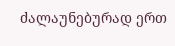ძალაუნებურად ერთ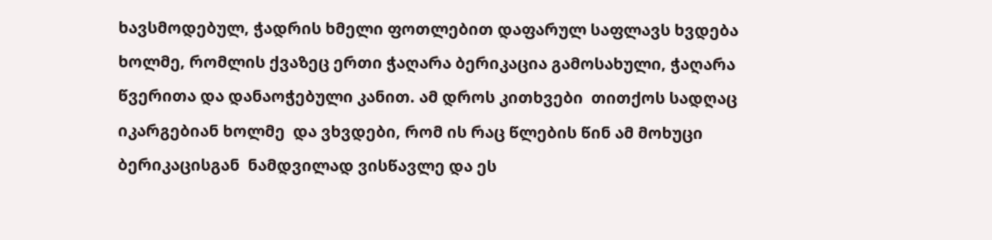ხავსმოდებულ, ჭადრის ხმელი ფოთლებით დაფარულ საფლავს ხვდება ხოლმე, რომლის ქვაზეც ერთი ჭაღარა ბერიკაცია გამოსახული, ჭაღარა წვერითა და დანაოჭებული კანით. ამ დროს კითხვები  თითქოს სადღაც იკარგებიან ხოლმე  და ვხვდები, რომ ის რაც წლების წინ ამ მოხუცი ბერიკაცისგან  ნამდვილად ვისწავლე და ეს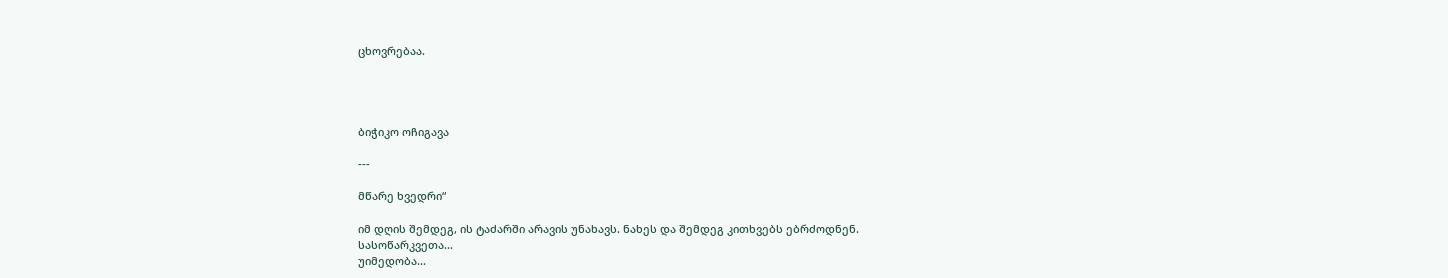ცხოვრებაა.




ბიჭიკო ოჩიგავა

---

მწარე ხვედრი“

იმ დღის შემდეგ, ის ტაძარში არავის უნახავს. ნახეს და შემდეგ კითხვებს ებრძოდნენ.
სასოწარკვეთა...
უიმედობა...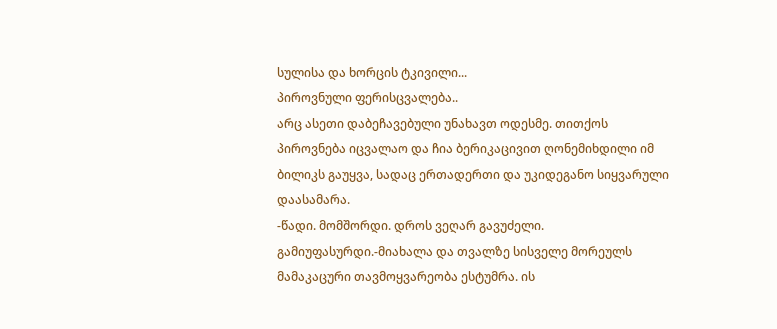სულისა და ხორცის ტკივილი...
პიროვნული ფერისცვალება..
არც ასეთი დაბეჩავებული უნახავთ ოდესმე. თითქოს პიროვნება იცვალაო და ჩია ბერიკაცივით ღონემიხდილი იმ ბილიკს გაუყვა, სადაც ერთადერთი და უკიდეგანო სიყვარული დაასამარა.
-წადი. მომშორდი. დროს ვეღარ გავუძელი. გამიუფასურდი.-მიახალა და თვალზე სისველე მორეულს მამაკაცური თავმოყვარეობა ესტუმრა. ის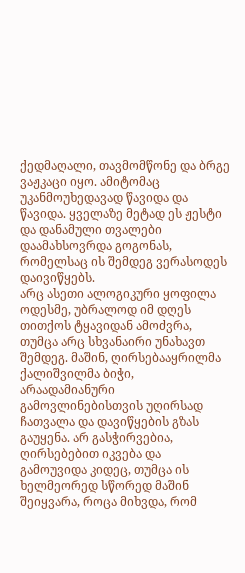ქედმაღალი, თავმომწონე და ბრგე ვაჟკაცი იყო. ამიტომაც უკანმოუხედავად წავიდა და წავიდა. ყველაზე მეტად ეს ჟესტი და დანამული თვალები დაამახსოვრდა გოგონას, რომელსაც ის შემდეგ ვერასოდეს დაივიწყებს.
არც ასეთი ალოგიკური ყოფილა ოდესმე, უბრალოდ იმ დღეს თითქოს ტყავიდან ამოძვრა, თუმცა არც სხვანაირი უნახავთ შემდეგ. მაშინ, ღირსებააყრილმა ქალიშვილმა ბიჭი, არაადამიანური გამოვლინებისთვის უღირსად ჩათვალა და დავიწყების გზას გაუყენა. არ გასჭირვებია, ღირსებებით იკვება და გამოუვიდა კიდეც, თუმცა ის ხელმეორედ სწორედ მაშინ შეიყვარა, როცა მიხვდა, რომ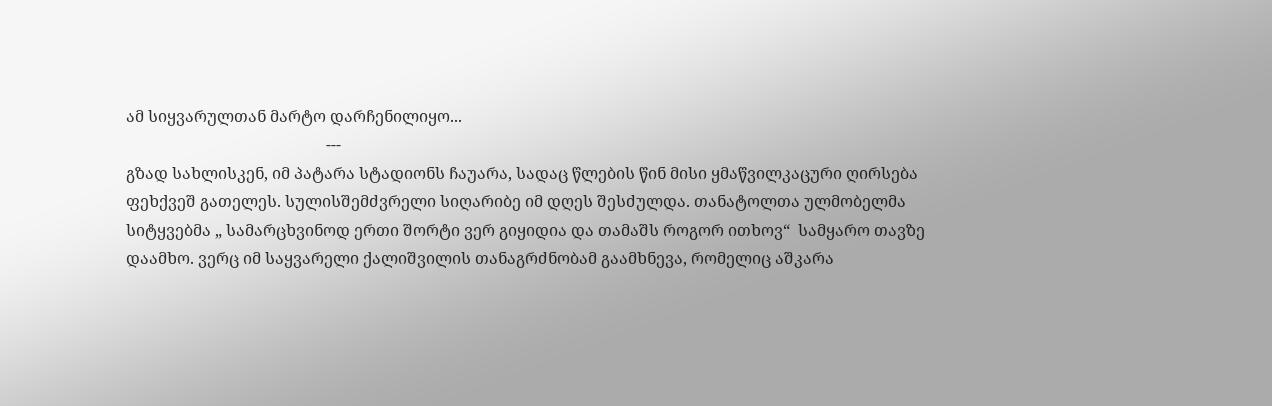ამ სიყვარულთან მარტო დარჩენილიყო...
                                                  ---
გზად სახლისკენ, იმ პატარა სტადიონს ჩაუარა, სადაც წლების წინ მისი ყმაწვილკაცური ღირსება ფეხქვეშ გათელეს. სულისშემძვრელი სიღარიბე იმ დღეს შესძულდა. თანატოლთა ულმობელმა სიტყვებმა „ სამარცხვინოდ ერთი შორტი ვერ გიყიდია და თამაშს როგორ ითხოვ“  სამყარო თავზე დაამხო. ვერც იმ საყვარელი ქალიშვილის თანაგრძნობამ გაამხნევა, რომელიც აშკარა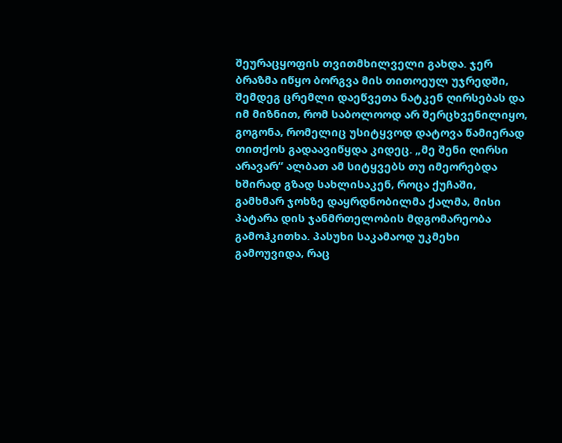შეურაცყოფის თვითმხილველი გახდა. ჯერ ბრაზმა იწყო ბორგვა მის თითოეულ უჯრედში, შემდეგ ცრემლი დაეწვეთა ნატკენ ღირსებას და იმ მიზნით, რომ საბოლოოდ არ შერცხვენილიყო, გოგონა, რომელიც უსიტყვოდ დატოვა წამიერად თითქოს გადაავიწყდა კიდეც. „მე შენი ღირსი არავარ“ ალბათ ამ სიტყვებს თუ იმეორებდა ხშირად გზად სახლისაკენ, როცა ქუჩაში, გამხმარ ჯოხზე დაყრდნობილმა ქალმა, მისი პატარა დის ჯანმრთელობის მდგომარეობა გამოჰკითხა. პასუხი საკამაოდ უკმეხი გამოუვიდა, რაც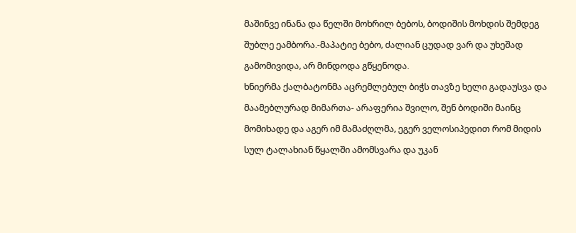მაშინვე ინანა და წელში მოხრილ ბებოს, ბოდიშის მოხდის შემდეგ შუბლე ეამბორა.-მაპატიე ბებო, ძალიან ცუდად ვარ და უხეშად გამომივიდა, არ მინდოდა გწყენოდა.                                                                                      ხნიერმა ქალბატონმა აცრემლებულ ბიჭს თავზე ხელი გადაუსვა და მაამებლურად მიმართა- არაფერია შვილო, შენ ბოდიში მაინც მომიხადე და აგერ იმ მამაძღლმა, ეგერ ველოსიპედით რომ მიდის სულ ტალახიან წყალში ამომსვარა და უკან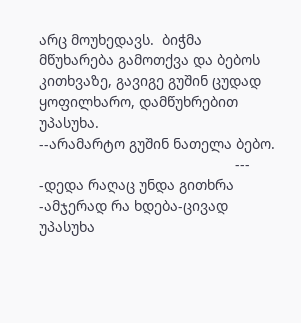არც მოუხედავს.  ბიჭმა მწუხარება გამოთქვა და ბებოს კითხვაზე, გავიგე გუშინ ცუდად ყოფილხარო, დამწუხრებით უპასუხა.
--არამარტო გუშინ ნათელა ბებო.
                                                 ---
-დედა რაღაც უნდა გითხრა
-ამჯერად რა ხდება-ცივად უპასუხა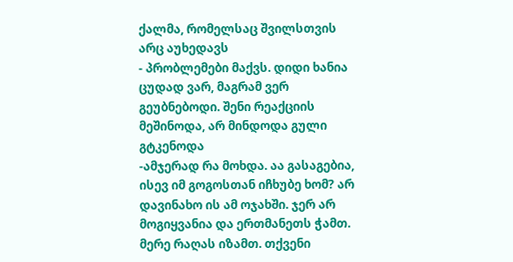ქალმა, რომელსაც შვილსთვის არც აუხედავს
- პრობლემები მაქვს. დიდი ხანია ცუდად ვარ, მაგრამ ვერ გეუბნებოდი. შენი რეაქციის მეშინოდა, არ მინდოდა გული გტკენოდა
-ამჯერად რა მოხდა. აა გასაგებია, ისევ იმ გოგოსთან იჩხუბე ხომ? არ დავინახო ის ამ ოჯახში. ჯერ არ მოგიყვანია და ერთმანეთს ჭამთ. მერე რაღას იზამთ. თქვენი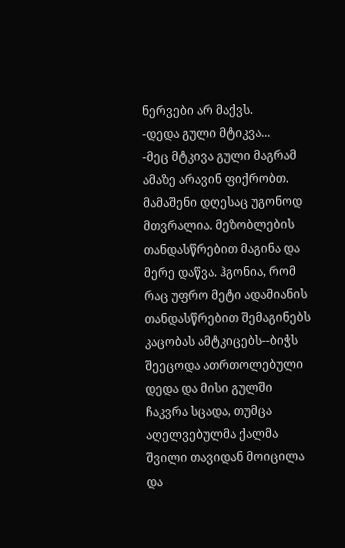ნერვები არ მაქვს.
-დედა გული მტიკვა...
-მეც მტკივა გული მაგრამ ამაზე არავინ ფიქრობთ. მამაშენი დღესაც უგონოდ მთვრალია. მეზობლების თანდასწრებით მაგინა და მერე დაწვა. ჰგონია, რომ რაც უფრო მეტი ადამიანის თანდასწრებით შემაგინებს კაცობას ამტკიცებს--ბიჭს შეეცოდა ათრთოლებული დედა და მისი გულში ჩაკვრა სცადა, თუმცა აღელვებულმა ქალმა შვილი თავიდან მოიცილა და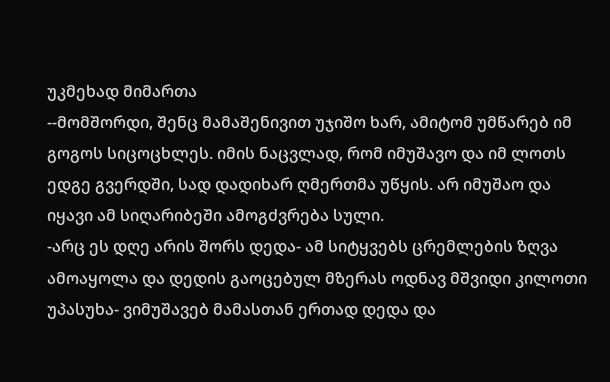უკმეხად მიმართა
--მომშორდი, შენც მამაშენივით უჯიშო ხარ, ამიტომ უმწარებ იმ გოგოს სიცოცხლეს. იმის ნაცვლად, რომ იმუშავო და იმ ლოთს ედგე გვერდში, სად დადიხარ ღმერთმა უწყის. არ იმუშაო და იყავი ამ სიღარიბეში ამოგძვრება სული.
-არც ეს დღე არის შორს დედა- ამ სიტყვებს ცრემლების ზღვა ამოაყოლა და დედის გაოცებულ მზერას ოდნავ მშვიდი კილოთი უპასუხა- ვიმუშავებ მამასთან ერთად დედა და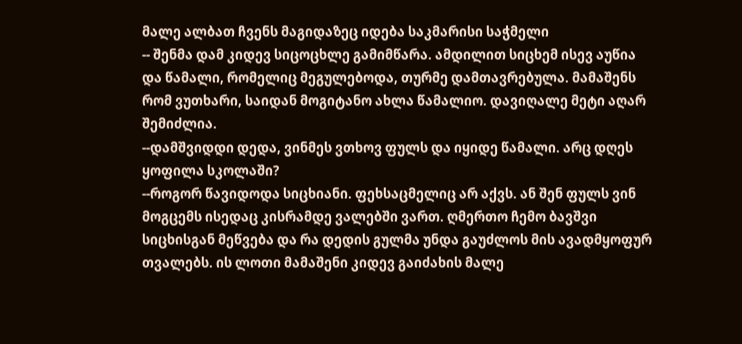მალე ალბათ ჩვენს მაგიდაზეც იდება საკმარისი საჭმელი
-- შენმა დამ კიდევ სიცოცხლე გამიმწარა. ამდილით სიცხემ ისევ აუწია და წამალი, რომელიც მეგულებოდა, თურმე დამთავრებულა. მამაშენს რომ ვუთხარი, საიდან მოგიტანო ახლა წამალიო. დავიღალე მეტი აღარ შემიძლია.
--დამშვიდდი დედა, ვინმეს ვთხოვ ფულს და იყიდე წამალი. არც დღეს ყოფილა სკოლაში?
--როგორ წავიდოდა სიცხიანი. ფეხსაცმელიც არ აქვს. ან შენ ფულს ვინ მოგცემს ისედაც კისრამდე ვალებში ვართ. ღმერთო ჩემო ბავშვი სიცხისგან მეწვება და რა დედის გულმა უნდა გაუძლოს მის ავადმყოფურ თვალებს. ის ლოთი მამაშენი კიდევ გაიძახის მალე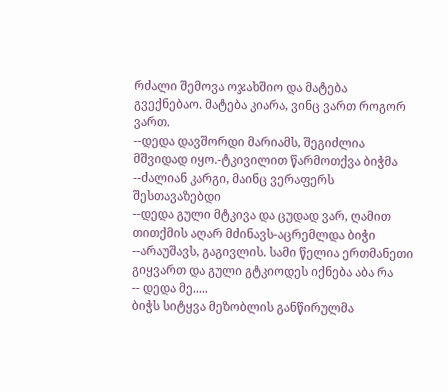რძალი შემოვა ოჯახშიო და მატება გვექნებაო. მატება კიარა, ვინც ვართ როგორ ვართ.
--დედა დავშორდი მარიამს, შეგიძლია მშვიდად იყო.-ტკივილით წარმოთქვა ბიჭმა
--ძალიან კარგი, მაინც ვერაფერს შესთავაზებდი
--დედა გული მტკივა და ცუდად ვარ, ღამით თითქმის აღარ მძინავს-აცრემლდა ბიჭი
--არაუშავს, გაგივლის. სამი წელია ერთმანეთი გიყვართ და გული გტკიოდეს იქნება აბა რა
-- დედა მე.....
ბიჭს სიტყვა მეზობლის განწირულმა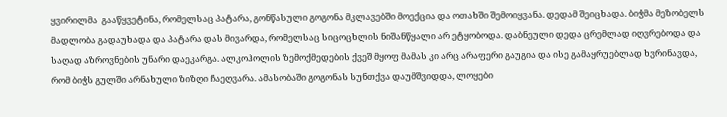ყვირილმა  გააწყვეტინა, რომელსაც პატარა, გონწასული გოგონა მკლავებში მოექცია და ოთახში შემოიყვანა. დედამ შეიცხადა. ბიჭმა მეზობელს მადლობა გადაუხადა და პატარა დას მივარდა, რომელსაც სიცოცხლის ნიშანწყალი არ ეტყობოდა. დაბნეული დედა ცრემლად იღვრებოდა და საღად აზროვნების უნარი დაეკარგა. ალკოჰოლის ზემოქმედების ქვეშ მყოფ მამას კი არც არაფერი გაუგია და ისე გამაყრუებლად ხვრინავდა, რომ ბიჭს გულში არნახული ზიზღი ჩაეღვარა. ამასობაში გოგონას სუნთქვა დაუმშვიდდა, ლოყები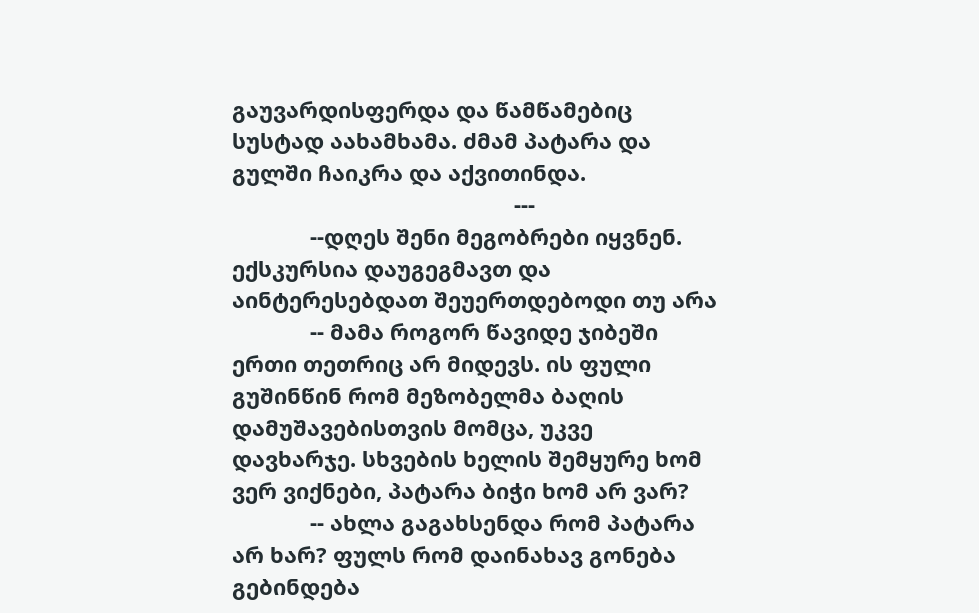გაუვარდისფერდა და წამწამებიც სუსტად აახამხამა. ძმამ პატარა და გულში ჩაიკრა და აქვითინდა.
                                               ---
             --დღეს შენი მეგობრები იყვნენ. ექსკურსია დაუგეგმავთ და აინტერესებდათ შეუერთდებოდი თუ არა
             -- მამა როგორ წავიდე ჯიბეში ერთი თეთრიც არ მიდევს. ის ფული გუშინწინ რომ მეზობელმა ბაღის დამუშავებისთვის მომცა, უკვე დავხარჯე. სხვების ხელის შემყურე ხომ ვერ ვიქნები, პატარა ბიჭი ხომ არ ვარ?
             -- ახლა გაგახსენდა რომ პატარა არ ხარ? ფულს რომ დაინახავ გონება გებინდება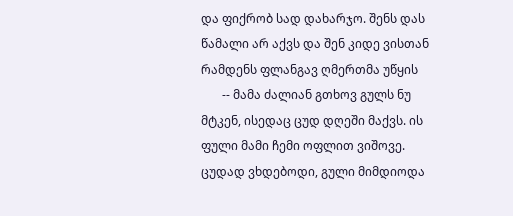და ფიქრობ სად დახარჯო. შენს დას წამალი არ აქვს და შენ კიდე ვისთან რამდენს ფლანგავ ღმერთმა უწყის
       -- მამა ძალიან გთხოვ გულს ნუ მტკენ, ისედაც ცუდ დღეში მაქვს. ის ფული მამი ჩემი ოფლით ვიშოვე. ცუდად ვხდებოდი, გული მიმდიოდა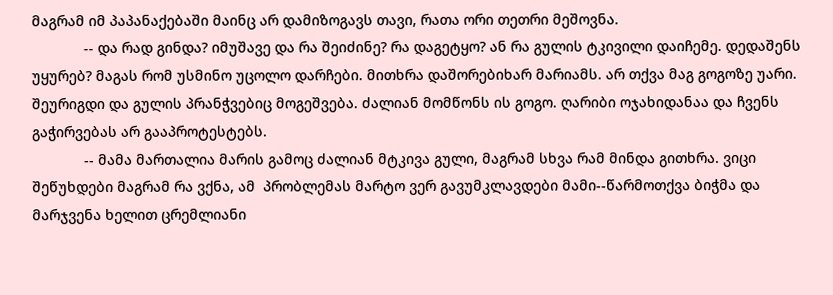მაგრამ იმ პაპანაქებაში მაინც არ დამიზოგავს თავი, რათა ორი თეთრი მეშოვნა.
             -- და რად გინდა? იმუშავე და რა შეიძინე? რა დაგეტყო? ან რა გულის ტკივილი დაიჩემე. დედაშენს უყურებ? მაგას რომ უსმინო უცოლო დარჩები. მითხრა დაშორებიხარ მარიამს. არ თქვა მაგ გოგოზე უარი. შეურიგდი და გულის პრანჭვებიც მოგეშვება. ძალიან მომწონს ის გოგო. ღარიბი ოჯახიდანაა და ჩვენს გაჭირვებას არ გააპროტესტებს.
             -- მამა მართალია მარის გამოც ძალიან მტკივა გული, მაგრამ სხვა რამ მინდა გითხრა. ვიცი შეწუხდები მაგრამ რა ვქნა, ამ  პრობლემას მარტო ვერ გავუმკლავდები მამი--წარმოთქვა ბიჭმა და მარჯვენა ხელით ცრემლიანი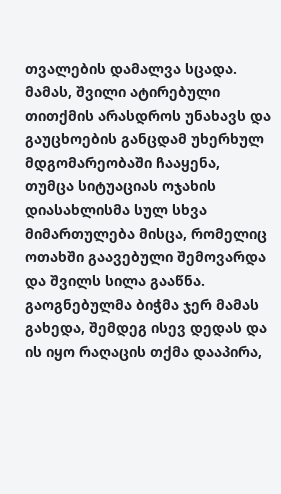თვალების დამალვა სცადა. მამას, შვილი ატირებული თითქმის არასდროს უნახავს და გაუცხოების განცდამ უხერხულ მდგომარეობაში ჩააყენა, თუმცა სიტუაციას ოჯახის დიასახლისმა სულ სხვა მიმართულება მისცა, რომელიც ოთახში გაავებული შემოვარდა და შვილს სილა გააწნა. გაოგნებულმა ბიჭმა ჯერ მამას გახედა, შემდეგ ისევ დედას და ის იყო რაღაცის თქმა დააპირა,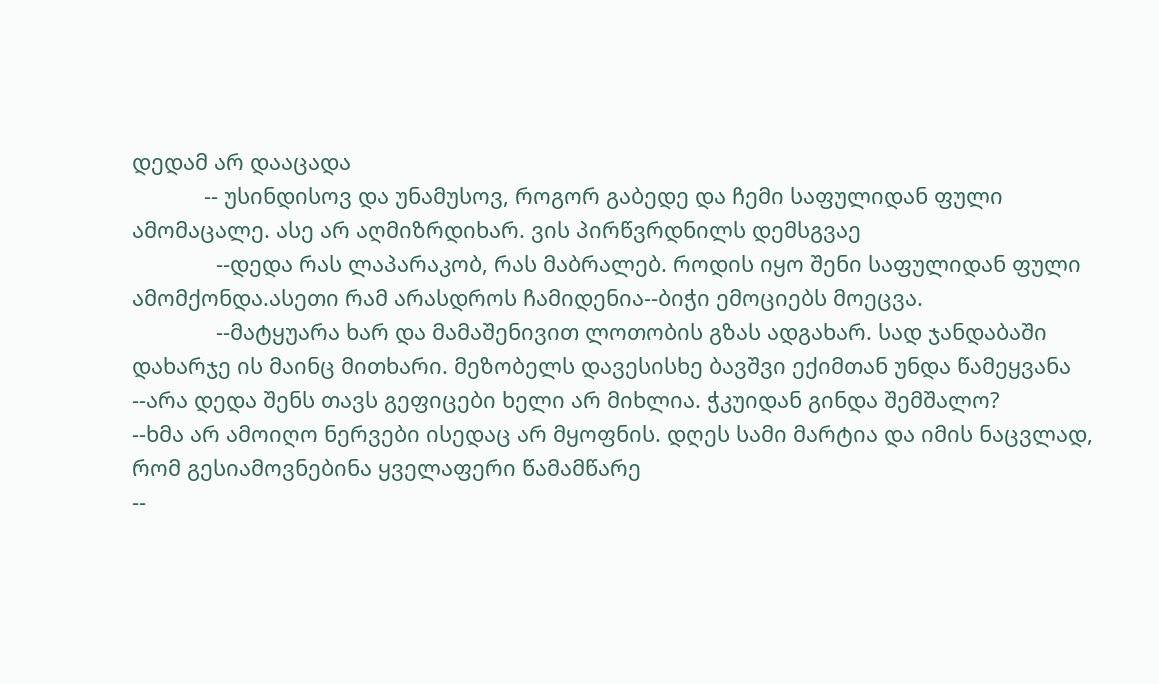დედამ არ დააცადა
            -- უსინდისოვ და უნამუსოვ, როგორ გაბედე და ჩემი საფულიდან ფული ამომაცალე. ასე არ აღმიზრდიხარ. ვის პირწვრდნილს დემსგვაე
              --დედა რას ლაპარაკობ, რას მაბრალებ. როდის იყო შენი საფულიდან ფული ამომქონდა.ასეთი რამ არასდროს ჩამიდენია--ბიჭი ემოციებს მოეცვა.
              --მატყუარა ხარ და მამაშენივით ლოთობის გზას ადგახარ. სად ჯანდაბაში დახარჯე ის მაინც მითხარი. მეზობელს დავესისხე ბავშვი ექიმთან უნდა წამეყვანა
--არა დედა შენს თავს გეფიცები ხელი არ მიხლია. ჭკუიდან გინდა შემშალო?
--ხმა არ ამოიღო ნერვები ისედაც არ მყოფნის. დღეს სამი მარტია და იმის ნაცვლად, რომ გესიამოვნებინა ყველაფერი წამამწარე
--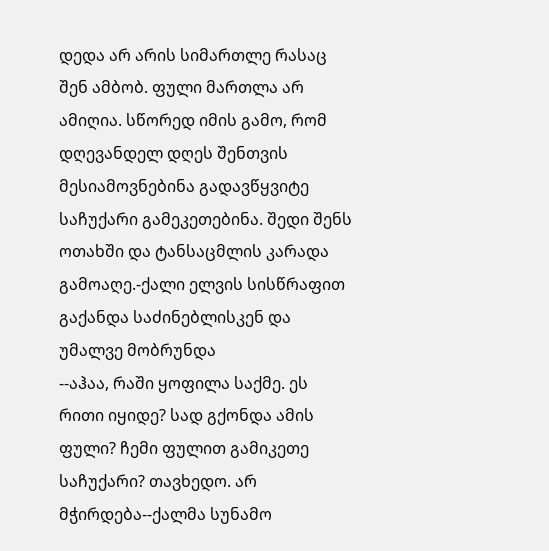დედა არ არის სიმართლე რასაც შენ ამბობ. ფული მართლა არ ამიღია. სწორედ იმის გამო, რომ დღევანდელ დღეს შენთვის მესიამოვნებინა გადავწყვიტე საჩუქარი გამეკეთებინა. შედი შენს ოთახში და ტანსაცმლის კარადა გამოაღე.-ქალი ელვის სისწრაფით გაქანდა საძინებლისკენ და უმალვე მობრუნდა
--აჰაა, რაში ყოფილა საქმე. ეს რითი იყიდე? სად გქონდა ამის ფული? ჩემი ფულით გამიკეთე საჩუქარი? თავხედო. არ მჭირდება--ქალმა სუნამო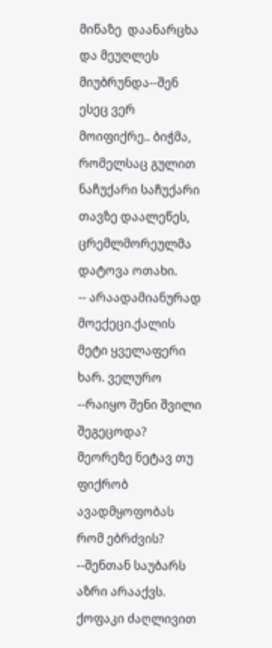მიწაზე  დაანარცხა და მეუღლეს მიუბრუნდა--შენ ესეც ვერ მოიფიქრე.. ბიჭმა, რომელსაც გულით ნაჩუქარი საჩუქარი თავზე დაალეწეს, ცრემლმორეულმა დატოვა ოთახი.
-- არაადამიანურად მოექეცი.ქალის მეტი ყველაფერი ხარ. ველურო
--რაიყო შენი შვილი შეგეცოდა? მეორეზე ნეტავ თუ ფიქრობ ავადმყოფობას რომ ებრძვის?
--შენთან საუბარს აზრი არააქვს. ქოფაკი ძაღლივით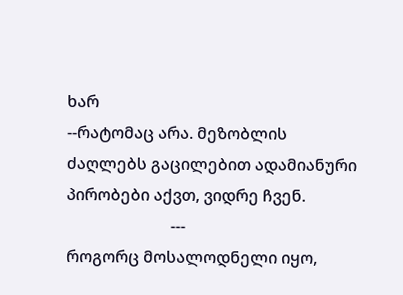ხარ
--რატომაც არა. მეზობლის ძაღლებს გაცილებით ადამიანური პირობები აქვთ, ვიდრე ჩვენ.
                          ---
როგორც მოსალოდნელი იყო,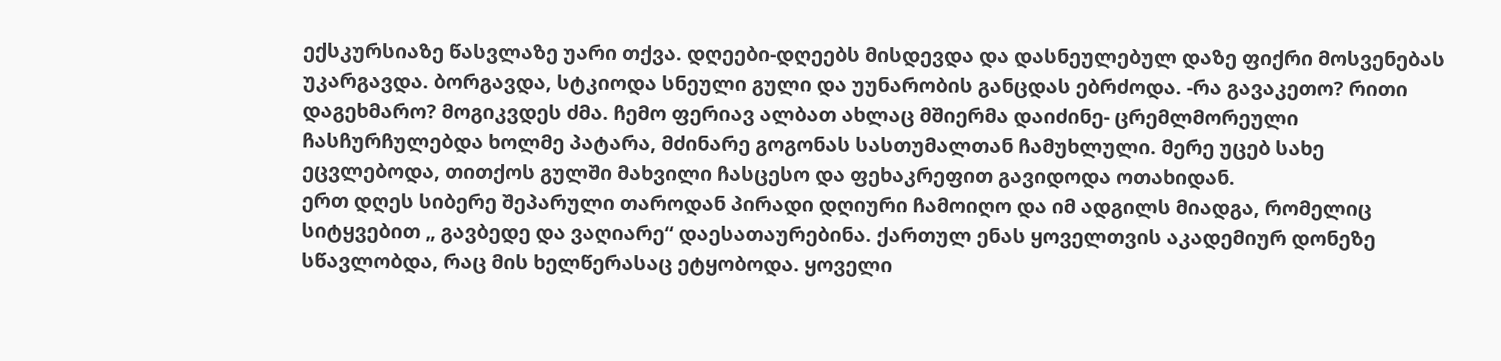ექსკურსიაზე წასვლაზე უარი თქვა. დღეები-დღეებს მისდევდა და დასნეულებულ დაზე ფიქრი მოსვენებას უკარგავდა. ბორგავდა, სტკიოდა სნეული გული და უუნარობის განცდას ებრძოდა. -რა გავაკეთო? რითი დაგეხმარო? მოგიკვდეს ძმა. ჩემო ფერიავ ალბათ ახლაც მშიერმა დაიძინე- ცრემლმორეული ჩასჩურჩულებდა ხოლმე პატარა, მძინარე გოგონას სასთუმალთან ჩამუხლული. მერე უცებ სახე ეცვლებოდა, თითქოს გულში მახვილი ჩასცესო და ფეხაკრეფით გავიდოდა ოთახიდან.
ერთ დღეს სიბერე შეპარული თაროდან პირადი დღიური ჩამოიღო და იმ ადგილს მიადგა, რომელიც სიტყვებით „ გავბედე და ვაღიარე“ დაესათაურებინა. ქართულ ენას ყოველთვის აკადემიურ დონეზე სწავლობდა, რაც მის ხელწერასაც ეტყობოდა. ყოველი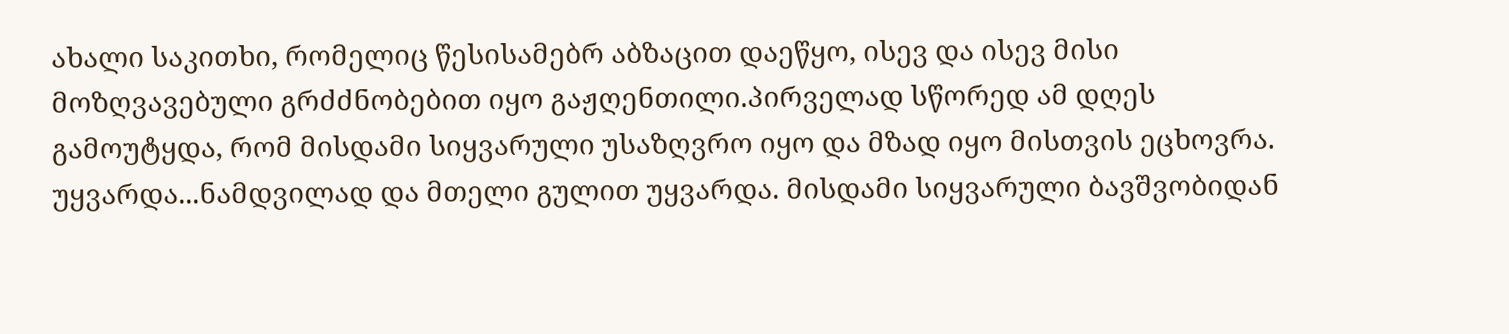ახალი საკითხი, რომელიც წესისამებრ აბზაცით დაეწყო, ისევ და ისევ მისი მოზღვავებული გრძძნობებით იყო გაჟღენთილი.პირველად სწორედ ამ დღეს გამოუტყდა, რომ მისდამი სიყვარული უსაზღვრო იყო და მზად იყო მისთვის ეცხოვრა. უყვარდა...ნამდვილად და მთელი გულით უყვარდა. მისდამი სიყვარული ბავშვობიდან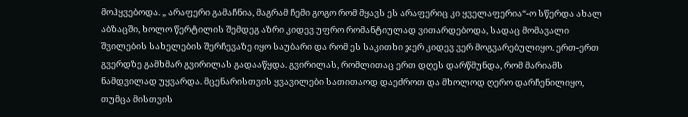მოჰყვებოდა. „ არაფერი გამაჩნია, მაგრამ ჩემი გოგო რომ მყავს ეს არაფერიც კი ყველაფერია“-ო სწერდა ახალ აბზაცში, ხოლო წერტილის შემდეგ აზრი კიდევ უფრო რომანტიულად ვითარდებოდა, სადაც მომავალი შვილების სახელების შერჩევაზე იყო საუბარი და რომ ეს საკითხი ჯერ კიდევ ვერ მოგვარებულიყო. ერთ-ერთ გვერდზე გამხმარ გვირილას გადააწყდა. გვირილას, რომლითაც ერთ დღეს დარწმუნდა, რომ მარიამს ნამდვილად უყვარდა. მცენარისთვის ყვავილები სათითაოდ დაეძროთ და მხოლოდ ღერო დარჩენილიყო, თუმცა მისთვის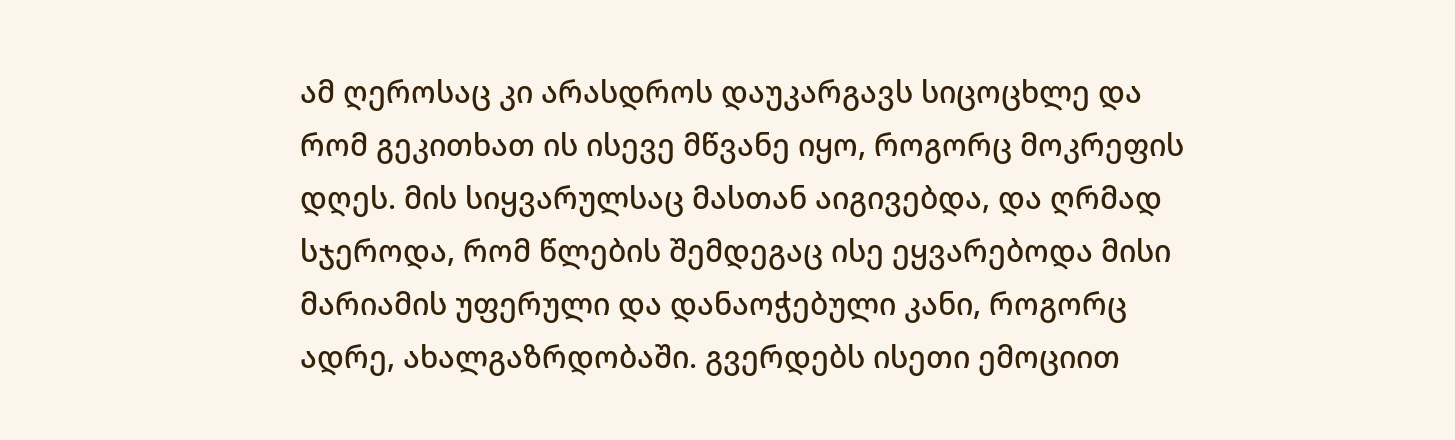ამ ღეროსაც კი არასდროს დაუკარგავს სიცოცხლე და რომ გეკითხათ ის ისევე მწვანე იყო, როგორც მოკრეფის დღეს. მის სიყვარულსაც მასთან აიგივებდა, და ღრმად სჯეროდა, რომ წლების შემდეგაც ისე ეყვარებოდა მისი მარიამის უფერული და დანაოჭებული კანი, როგორც ადრე, ახალგაზრდობაში. გვერდებს ისეთი ემოციით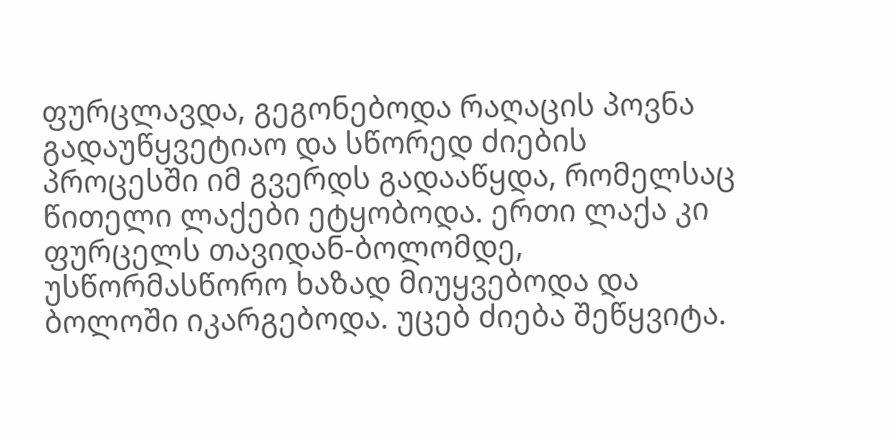ფურცლავდა, გეგონებოდა რაღაცის პოვნა გადაუწყვეტიაო და სწორედ ძიების პროცესში იმ გვერდს გადააწყდა, რომელსაც წითელი ლაქები ეტყობოდა. ერთი ლაქა კი ფურცელს თავიდან-ბოლომდე, უსწორმასწორო ხაზად მიუყვებოდა და ბოლოში იკარგებოდა. უცებ ძიება შეწყვიტა.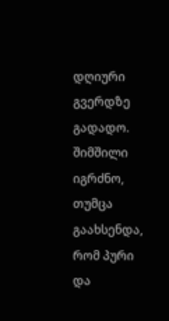დღიური გვერდზე გადადო. შიმშილი იგრძნო, თუმცა გაახსენდა, რომ პური და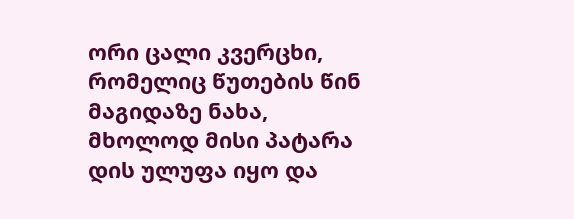ორი ცალი კვერცხი, რომელიც წუთების წინ მაგიდაზე ნახა, მხოლოდ მისი პატარა დის ულუფა იყო და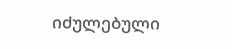იძულებული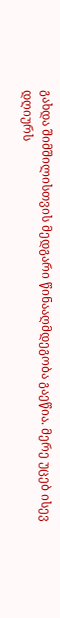გახდა შიმშილისთვის მედგარი წინააღმდეგობა გაეწია. მერე უცებ ისევ დღიურს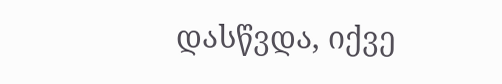დასწვდა, იქვე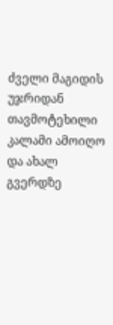ძველი მაგიდის უჯრიდან თავმოტეხილი კალამი ამოიღო და ახალ გვერდზე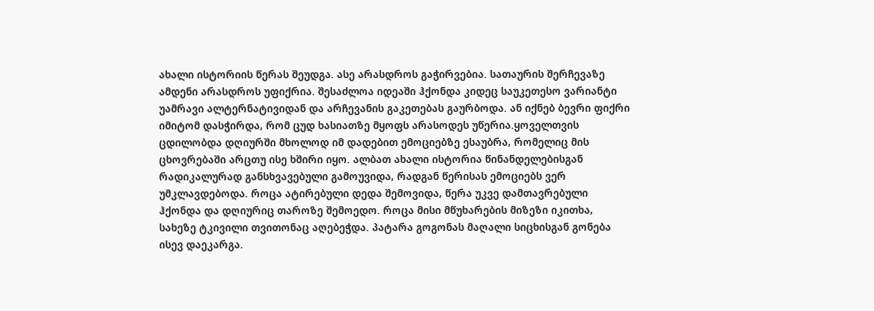ახალი ისტორიის წერას შეუდგა. ასე არასდროს გაჭირვებია. სათაურის შერჩევაზე ამდენი არასდროს უფიქრია. შესაძლოა იდეაში ჰქონდა კიდეც საუკეთესო ვარიანტი უამრავი ალტერნატივიდან და არჩევანის გაკეთებას გაურბოდა. ან იქნებ ბევრი ფიქრი იმიტომ დასჭირდა, რომ ცუდ ხასიათზე მყოფს არასოდეს უწერია.ყოველთვის ცდილობდა დღიურში მხოლოდ იმ დადებით ემოციებზე ესაუბრა, რომელიც მის ცხოვრებაში არცთუ ისე ხშირი იყო. ალბათ ახალი ისტორია წინანდელებისგან რადიკალურად განსხვავებული გამოუვიდა, რადგან წერისას ემოციებს ვერ უმკლავდებოდა. როცა ატირებული დედა შემოვიდა, წერა უკვე დამთავრებული ჰქონდა და დღიურიც თაროზე შემოედო. როცა მისი მწუხარების მიზეზი იკითხა, სახეზე ტკივილი თვითონაც აღებეჭდა. პატარა გოგონას მაღალი სიცხისგან გონება ისევ დაეკარგა.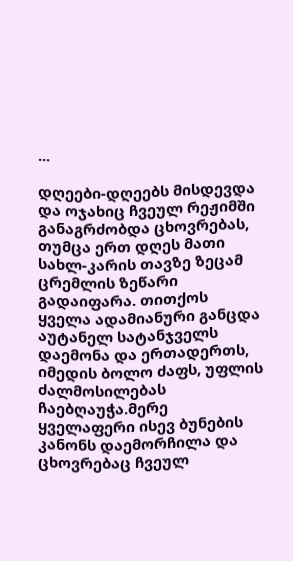...

დღეები-დღეებს მისდევდა და ოჯახიც ჩვეულ რეჟიმში განაგრძობდა ცხოვრებას, თუმცა ერთ დღეს მათი სახლ-კარის თავზე ზეცამ ცრემლის ზეწარი გადაიფარა. თითქოს ყველა ადამიანური განცდა აუტანელ სატანჯველს დაემონა და ერთადერთს, იმედის ბოლო ძაფს, უფლის ძალმოსილებას ჩაებღაუჭა.მერე ყველაფერი ისევ ბუნების კანონს დაემორჩილა და ცხოვრებაც ჩვეულ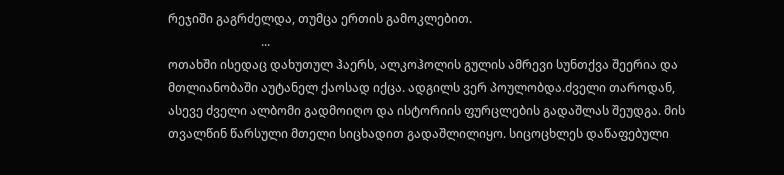რეჯიში გაგრძელდა, თუმცა ერთის გამოკლებით.
                               ...
ოთახში ისედაც დახუთულ ჰაერს, ალკოჰოლის გულის ამრევი სუნთქვა შეერია და მთლიანობაში აუტანელ ქაოსად იქცა. ადგილს ვერ პოულობდა.ძველი თაროდან, ასევე ძველი ალბომი გადმოიღო და ისტორიის ფურცლების გადაშლას შეუდგა. მის თვალწინ წარსული მთელი სიცხადით გადაშლილიყო. სიცოცხლეს დაწაფებული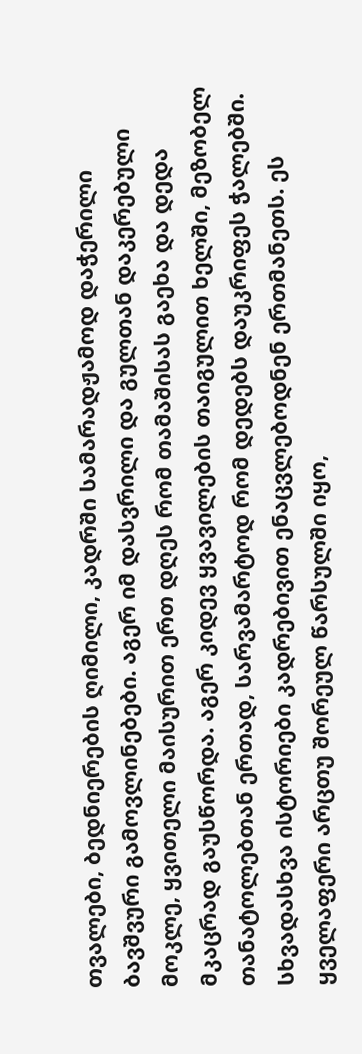თვალები, ბედნიერების ღიმილი, კადრში სამარადჟამოდ დაჭერილი ბავშვური გამოვლინებები. აგერ იმ დასვრილი და გულთან დაკერებული მოკლე, ყვითელი მაისურით ერთ დღეს რომ თამაშისას გაეხა და დედა მკაცრად გაუსწორდა. აგერ კიდევ ყვავილების თაიგულით ხელში, მეზობელ თანატოლებთან ერთად, სარვამარტოდ რომ დედებს დაუკრიფეს ჭალებში. სხვადასხვა ისტორიები კადრებივით ენაცვლებოდნენ ერთმანეთს. ეს ყველაფერი არცთუ შორეულ წარსულში იყო,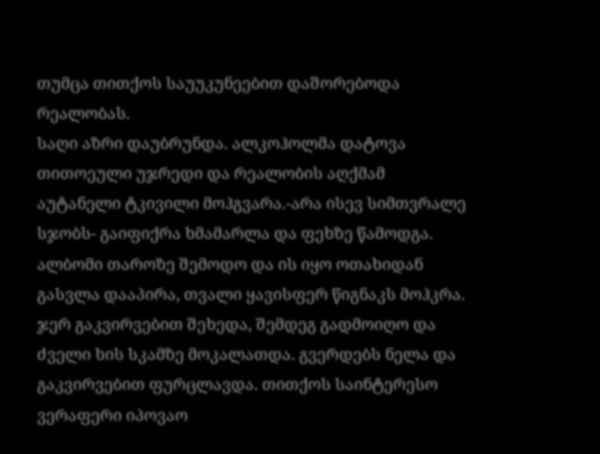თუმცა თითქოს საუუკუნეებით დაშორებოდა რეალობას.
საღი აზრი დაუბრუნდა. ალკოჰოლმა დატოვა თითოეული უჯრედი და რეალობის აღქმამ აუტანელი ტკივილი მოჰგვარა.-არა ისევ სიმთვრალე სჯობს- გაიფიქრა ხმამარლა და ფეხზე წამოდგა. ალბომი თაროზე შემოდო და ის იყო ოთახიდან გასვლა დააპირა, თვალი ყავისფერ წიგნაკს მოჰკრა. ჯერ გაკვირვებით შეხედა, შემდეგ გადმოიღო და ძველი ხის სკამზე მოკალათდა. გვერდებს ნელა და გაკვირვებით ფურცლავდა. თითქოს საინტერესო ვერაფერი იპოვაო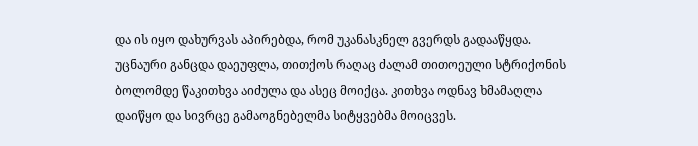და ის იყო დახურვას აპირებდა, რომ უკანასკნელ გვერდს გადააწყდა. უცნაური განცდა დაეუფლა, თითქოს რაღაც ძალამ თითოეული სტრიქონის ბოლომდე წაკითხვა აიძულა და ასეც მოიქცა. კითხვა ოდნავ ხმამაღლა დაიწყო და სივრცე გამაოგნებელმა სიტყვებმა მოიცვეს.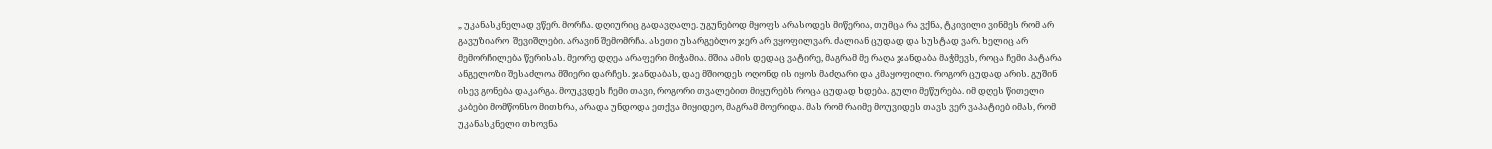„ უკანასკნელად ვწერ. მორჩა. დღიურიც გადავღალე. უგუნებოდ მყოფს არასოდეს მიწერია, თუმცა რა ვქნა, ტკივილი ვინმეს რომ არ გავუზიარო  შევიშლები. არავინ შემომრჩა. ასეთი უსარგებლო ჯერ არ ვყოფილვარ. ძალიან ცუდად და სუსტად ვარ. ხელიც არ მემორჩილება წერისას. მეორე დღეა არაფერი მიჭამია. მშია ამის დედაც ვატირე, მაგრამ მე რაღა ჯანდაბა მაჭმევს, როცა ჩემი პატარა ანგელოზი შესაძლოა მშიერი დარჩეს. ჯანდაბას, დაე მშიოდეს ოღონდ ის იყოს მაძღარი და კმაყოფილი. როგორ ცუდად არის. გუშინ ისევ გონება დაკარგა. მოუკვდეს ჩემი თავი, როგორი თვალებით მიყურებს როცა ცუდად ხდება. გული მეწურება. იმ დღეს წითელი კაბები მომწონსო მითხრა, არადა უნდოდა ეთქვა მიყიდეო, მაგრამ მოერიდა. მას რომ რაიმე მოუვიდეს თავს ვერ ვაპატიებ იმას, რომ უკანასკნელი თხოვნა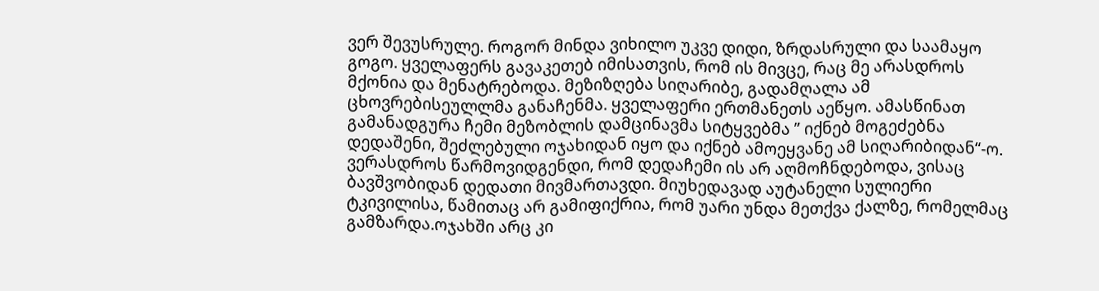ვერ შევუსრულე. როგორ მინდა ვიხილო უკვე დიდი, ზრდასრული და საამაყო გოგო. ყველაფერს გავაკეთებ იმისათვის, რომ ის მივცე, რაც მე არასდროს მქონია და მენატრებოდა. მეზიზღება სიღარიბე, გადამღალა ამ ცხოვრებისეულლმა განაჩენმა. ყველაფერი ერთმანეთს აეწყო. ამასწინათ  გამანადგურა ჩემი მეზობლის დამცინავმა სიტყვებმა ” იქნებ მოგეძებნა დედაშენი, შეძლებული ოჯახიდან იყო და იქნებ ამოეყვანე ამ სიღარიბიდან“-ო. ვერასდროს წარმოვიდგენდი, რომ დედაჩემი ის არ აღმოჩნდებოდა, ვისაც ბავშვობიდან დედათი მივმართავდი. მიუხედავად აუტანელი სულიერი ტკივილისა, წამითაც არ გამიფიქრია, რომ უარი უნდა მეთქვა ქალზე, რომელმაც გამზარდა.ოჯახში არც კი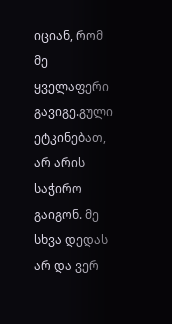იციან, რომ მე ყველაფერი გავიგე.გული ეტკინებათ, არ არის საჭირო გაიგონ. მე სხვა დედას არ და ვერ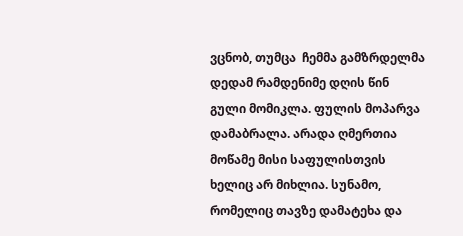ვცნობ, თუმცა  ჩემმა გამზრდელმა დედამ რამდენიმე დღის წინ გული მომიკლა. ფულის მოპარვა დამაბრალა. არადა ღმერთია მოწამე მისი საფულისთვის ხელიც არ მიხლია. სუნამო, რომელიც თავზე დამატეხა და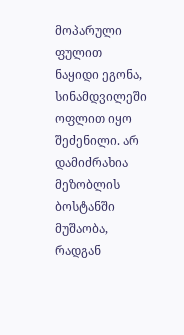მოპარული ფულით ნაყიდი ეგონა, სინამდვილეში ოფლით იყო შეძენილი. არ დამიძრახია მეზობლის ბოსტანში მუშაობა, რადგან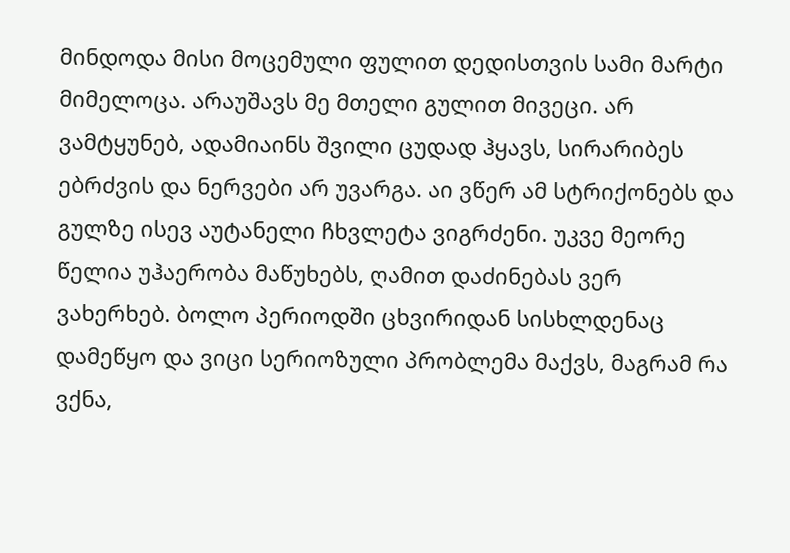მინდოდა მისი მოცემული ფულით დედისთვის სამი მარტი მიმელოცა. არაუშავს მე მთელი გულით მივეცი. არ ვამტყუნებ, ადამიაინს შვილი ცუდად ჰყავს, სირარიბეს ებრძვის და ნერვები არ უვარგა. აი ვწერ ამ სტრიქონებს და გულზე ისევ აუტანელი ჩხვლეტა ვიგრძენი. უკვე მეორე წელია უჰაერობა მაწუხებს, ღამით დაძინებას ვერ ვახერხებ. ბოლო პერიოდში ცხვირიდან სისხლდენაც დამეწყო და ვიცი სერიოზული პრობლემა მაქვს, მაგრამ რა ვქნა,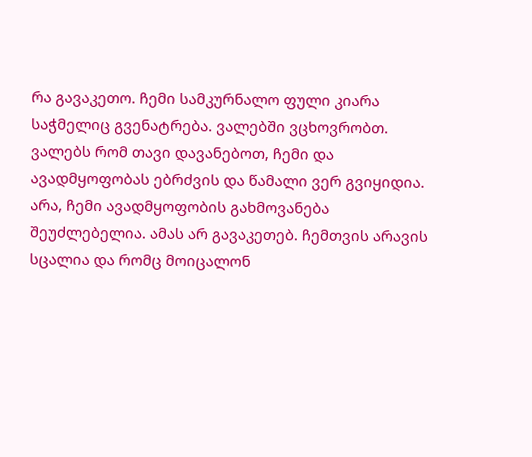რა გავაკეთო. ჩემი სამკურნალო ფული კიარა საჭმელიც გვენატრება. ვალებში ვცხოვრობთ. ვალებს რომ თავი დავანებოთ, ჩემი და ავადმყოფობას ებრძვის და წამალი ვერ გვიყიდია. არა, ჩემი ავადმყოფობის გახმოვანება შეუძლებელია. ამას არ გავაკეთებ. ჩემთვის არავის სცალია და რომც მოიცალონ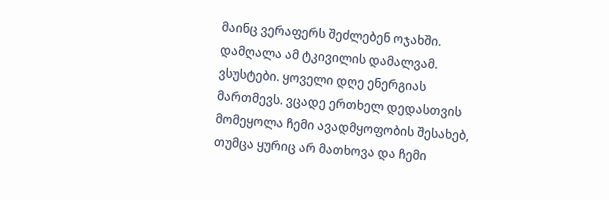მაინც ვერაფერს შეძლებენ ოჯახში. დამღალა ამ ტკივილის დამალვამ. ვსუსტები. ყოველი დღე ენერგიას მართმევს. ვცადე ერთხელ დედასთვის მომეყოლა ჩემი ავადმყოფობის შესახებ, თუმცა ყურიც არ მათხოვა და ჩემი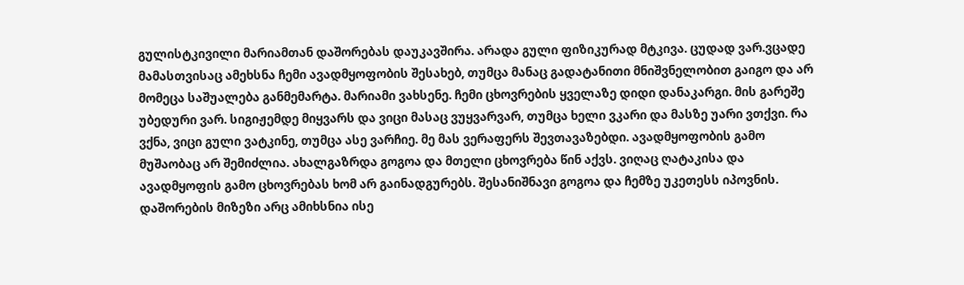გულისტკივილი მარიამთან დაშორებას დაუკავშირა. არადა გული ფიზიკურად მტკივა. ცუდად ვარ.ვცადე მამასთვისაც ამეხსნა ჩემი ავადმყოფობის შესახებ, თუმცა მანაც გადატანითი მნიშვნელობით გაიგო და არ მომეცა საშუალება განმემარტა. მარიამი ვახსენე. ჩემი ცხოვრების ყველაზე დიდი დანაკარგი. მის გარეშე უბედური ვარ. სიგიჟემდე მიყვარს და ვიცი მასაც ვუყვარვარ, თუმცა ხელი ვკარი და მასზე უარი ვთქვი. რა ვქნა, ვიცი გული ვატკინე, თუმცა ასე ვარჩიე. მე მას ვერაფერს შევთავაზებდი. ავადმყოფობის გამო მუშაობაც არ შემიძლია. ახალგაზრდა გოგოა და მთელი ცხოვრება წინ აქვს. ვიღაც ღატაკისა და ავადმყოფის გამო ცხოვრებას ხომ არ გაინადგურებს. შესანიშნავი გოგოა და ჩემზე უკეთესს იპოვნის. დაშორების მიზეზი არც ამიხსნია ისე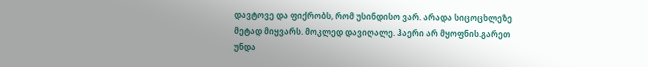დავტოვე და ფიქრობს, რომ უსინდისო ვარ. არადა სიცოცხლეზე მეტად მიყვარს. მოკლედ დავიღალე. ჰაერი არ მყოფნის.გარეთ უნდა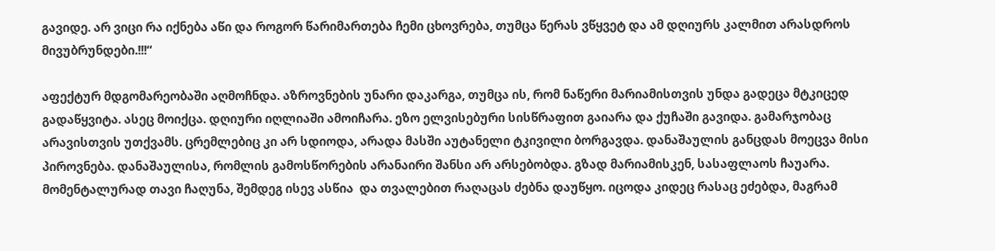გავიდე. არ ვიცი რა იქნება აწი და როგორ წარიმართება ჩემი ცხოვრება, თუმცა წერას ვწყვეტ და ამ დღიურს კალმით არასდროს მივუბრუნდები.!!!“

აფექტურ მდგომარეობაში აღმოჩნდა. აზროვნების უნარი დაკარგა, თუმცა ის, რომ ნაწერი მარიამისთვის უნდა გადეცა მტკიცედ გადაწყვიტა. ასეც მოიქცა. დღიური იღლიაში ამოიჩარა. ეზო ელვისებური სისწრაფით გაიარა და ქუჩაში გავიდა. გამარჯობაც არავისთვის უთქვამს. ცრემლებიც კი არ სდიოდა, არადა მასში აუტანელი ტკივილი ბორგავდა. დანაშაულის განცდას მოეცვა მისი პიროვნება. დანაშაულისა, რომლის გამოსწორების არანაირი შანსი არ არსებობდა. გზად მარიამისკენ, სასაფლაოს ჩაუარა. მომენტალურად თავი ჩაღუნა, შემდეგ ისევ ასწია  და თვალებით რაღაცას ძებნა დაუწყო. იცოდა კიდეც რასაც ეძებდა, მაგრამ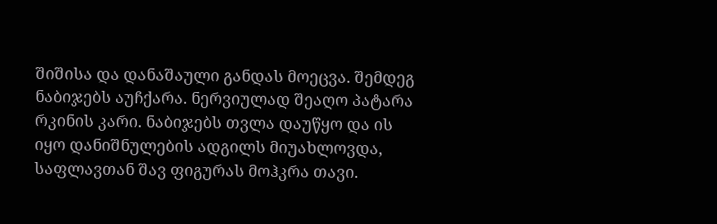შიშისა და დანაშაული განდას მოეცვა. შემდეგ ნაბიჯებს აუჩქარა. ნერვიულად შეაღო პატარა რკინის კარი. ნაბიჯებს თვლა დაუწყო და ის იყო დანიშნულების ადგილს მიუახლოვდა, საფლავთან შავ ფიგურას მოჰკრა თავი.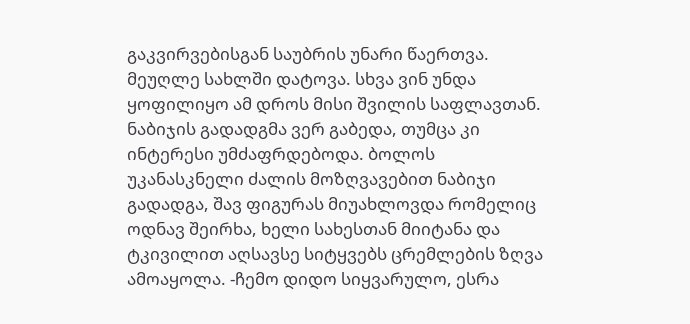გაკვირვებისგან საუბრის უნარი წაერთვა. მეუღლე სახლში დატოვა. სხვა ვინ უნდა ყოფილიყო ამ დროს მისი შვილის საფლავთან. ნაბიჯის გადადგმა ვერ გაბედა, თუმცა კი ინტერესი უმძაფრდებოდა. ბოლოს უკანასკნელი ძალის მოზღვავებით ნაბიჯი გადადგა, შავ ფიგურას მიუახლოვდა რომელიც ოდნავ შეირხა, ხელი სახესთან მიიტანა და ტკივილით აღსავსე სიტყვებს ცრემლების ზღვა ამოაყოლა. -ჩემო დიდო სიყვარულო, ესრა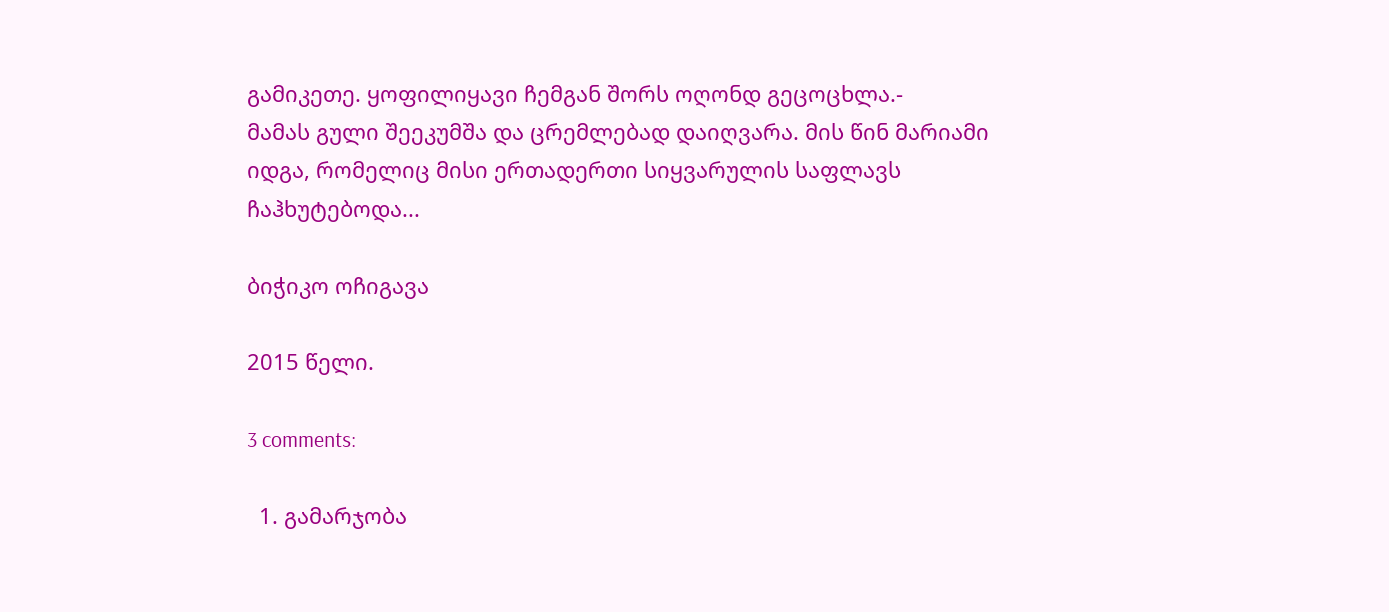გამიკეთე. ყოფილიყავი ჩემგან შორს ოღონდ გეცოცხლა.-
მამას გული შეეკუმშა და ცრემლებად დაიღვარა. მის წინ მარიამი იდგა, რომელიც მისი ერთადერთი სიყვარულის საფლავს ჩაჰხუტებოდა...

ბიჭიკო ოჩიგავა

2015 წელი.

3 comments:

  1. გამარჯობა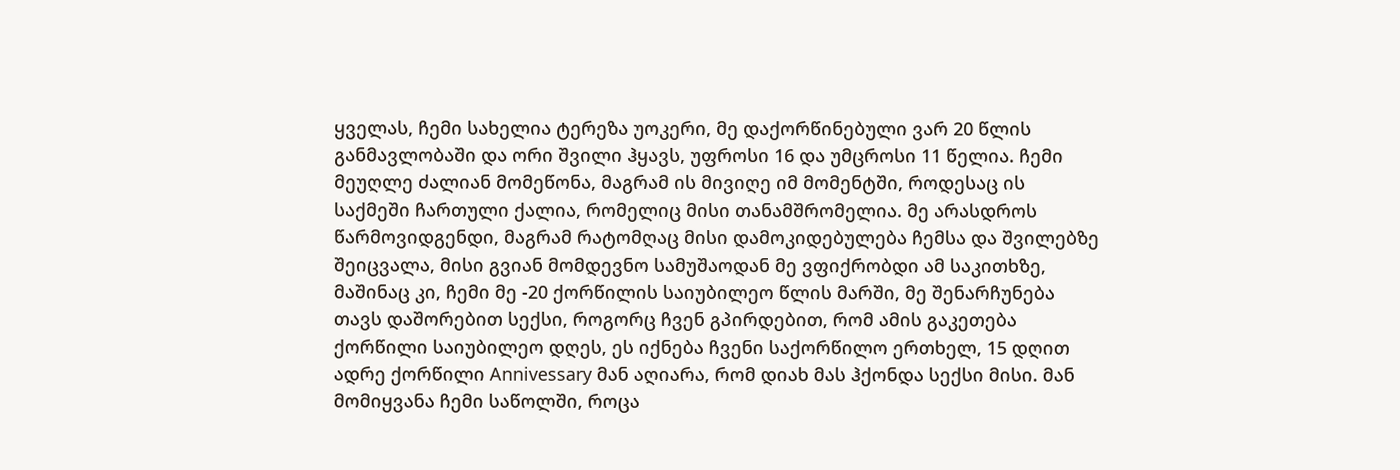ყველას, ჩემი სახელია ტერეზა უოკერი, მე დაქორწინებული ვარ 20 წლის განმავლობაში და ორი შვილი ჰყავს, უფროსი 16 და უმცროსი 11 წელია. ჩემი მეუღლე ძალიან მომეწონა, მაგრამ ის მივიღე იმ მომენტში, როდესაც ის საქმეში ჩართული ქალია, რომელიც მისი თანამშრომელია. მე არასდროს წარმოვიდგენდი, მაგრამ რატომღაც მისი დამოკიდებულება ჩემსა და შვილებზე შეიცვალა, მისი გვიან მომდევნო სამუშაოდან მე ვფიქრობდი ამ საკითხზე, მაშინაც კი, ჩემი მე -20 ქორწილის საიუბილეო წლის მარში, მე შენარჩუნება თავს დაშორებით სექსი, როგორც ჩვენ გპირდებით, რომ ამის გაკეთება ქორწილი საიუბილეო დღეს, ეს იქნება ჩვენი საქორწილო ერთხელ, 15 დღით ადრე ქორწილი Annivessary მან აღიარა, რომ დიახ მას ჰქონდა სექსი მისი. მან მომიყვანა ჩემი საწოლში, როცა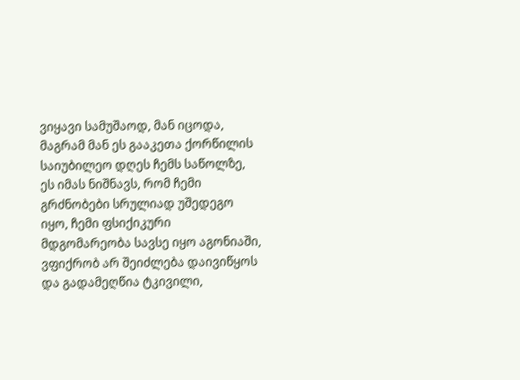ვიყავი სამუშაოდ, მან იცოდა, მაგრამ მან ეს გააკეთა ქორწილის საიუბილეო დღეს ჩემს საწოლზე, ეს იმას ნიშნავს, რომ ჩემი გრძნობები სრულიად უშედეგო იყო, ჩემი ფსიქიკური მდგომარეობა სავსე იყო აგონიაში, ვფიქრობ არ შეიძლება დაივიწყოს და გადამეღწია ტკივილი,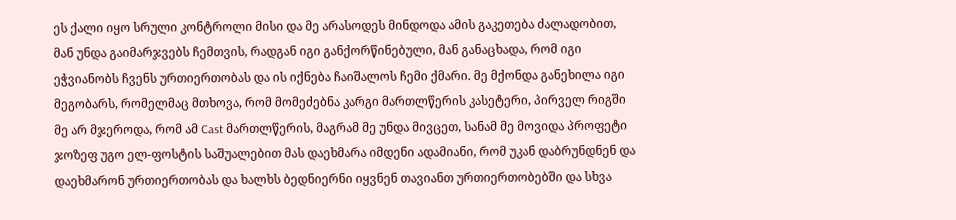ეს ქალი იყო სრული კონტროლი მისი და მე არასოდეს მინდოდა ამის გაკეთება ძალადობით, მან უნდა გაიმარჯვებს ჩემთვის, რადგან იგი განქორწინებული, მან განაცხადა, რომ იგი ეჭვიანობს ჩვენს ურთიერთობას და ის იქნება ჩაიშალოს ჩემი ქმარი. მე მქონდა განეხილა იგი მეგობარს, რომელმაც მთხოვა, რომ მომეძებნა კარგი მართლწერის კასეტერი, პირველ რიგში მე არ მჯეროდა, რომ ამ Cast მართლწერის, მაგრამ მე უნდა მივცეთ, სანამ მე მოვიდა პროფეტი ჯოზეფ უგო ელ-ფოსტის საშუალებით მას დაეხმარა იმდენი ადამიანი, რომ უკან დაბრუნდნენ და დაეხმარონ ურთიერთობას და ხალხს ბედნიერნი იყვნენ თავიანთ ურთიერთობებში და სხვა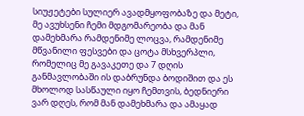სიუჟეტები სულიერ ავადმყოფობაზე და მეტი, მე ავუხსენი ჩემი მდგომარეობა და მან დამეხმარა რამდენიმე ლოცვა, რამდენიმე მწვანილი ფესვები და ცოტა მსხვერპლი, რომელიც მე გავაკეთე და 7 დღის განმავლობაში ის დაბრუნდა ბოდიშით და ეს მხოლოდ სასწაული იყო ჩემთვის, ბედნიერი ვარ დღეს, რომ მან დამეხმარა და ამაყად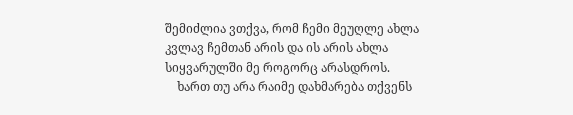შემიძლია ვთქვა, რომ ჩემი მეუღლე ახლა კვლავ ჩემთან არის და ის არის ახლა სიყვარულში მე როგორც არასდროს.
    ხართ თუ არა რაიმე დახმარება თქვენს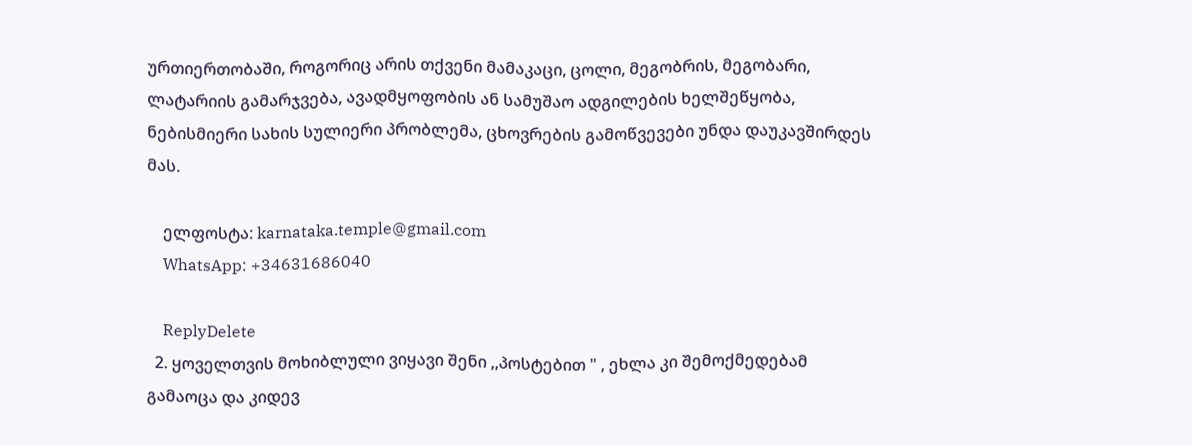ურთიერთობაში, როგორიც არის თქვენი მამაკაცი, ცოლი, მეგობრის, მეგობარი, ლატარიის გამარჯვება, ავადმყოფობის ან სამუშაო ადგილების ხელშეწყობა, ნებისმიერი სახის სულიერი პრობლემა, ცხოვრების გამოწვევები უნდა დაუკავშირდეს მას.

    ელფოსტა: karnataka.temple@gmail.com
    WhatsApp: +34631686040

    ReplyDelete
  2. ყოველთვის მოხიბლული ვიყავი შენი ,,პოსტებით " , ეხლა კი შემოქმედებამ გამაოცა და კიდევ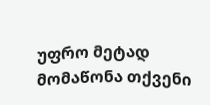უფრო მეტად მომაწონა თქვენი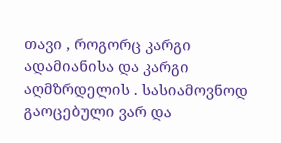თავი , როგორც კარგი ადამიანისა და კარგი აღმზრდელის . სასიამოვნოდ გაოცებული ვარ და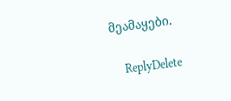მეამაყები.

    ReplyDelete